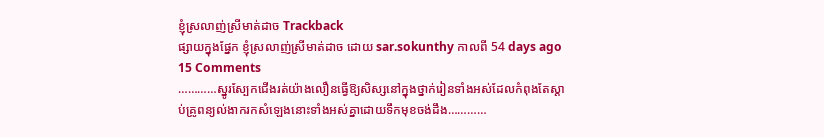ខ្ញុំស្រលាញ់ស្រីមាត់ដាច Trackback
ផ្សាយក្នុងផ្នែក ខ្ញុំស្រលាញ់ស្រីមាត់ដាច ដោយ sar.sokunthy កាលពី 54 days ago 15 Comments
…………ស្នូរស្បែកជើងរត់យ៉ាងលឿនធ្វើឱ្យសិស្សនៅក្នុងថ្នាក់រៀនទាំងអស់ដែលកំពុងតែស្ដាប់គ្រូពន្យល់ងាករកសំឡេងនោះទាំងអស់គ្នាដោយទឹកមុខចង់ដឹង…………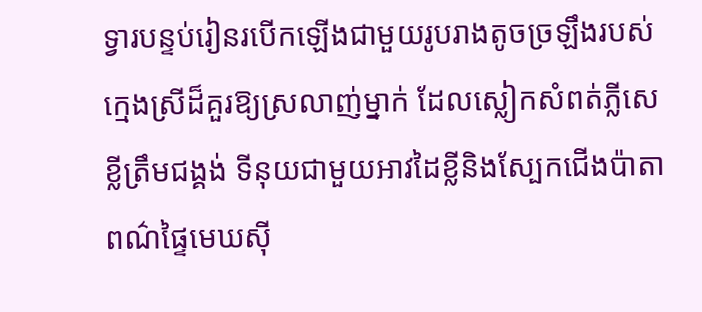ទ្វារបន្ទប់រៀនរបើកឡើងជាមួយរូបរាងតូចច្រឡឹងរបស់ក្មេងស្រីដ៏គួរឱ្យស្រលាញ់ម្នាក់ ដែលស្លៀកសំពត់ភ្លីសេខ្លីត្រឹមជង្គង់ ទីនុយជាមួយអាវដៃខ្លីនិងស្បែកជើងប៉ាតាពណ៌ផ្ទៃមេឃស៊ី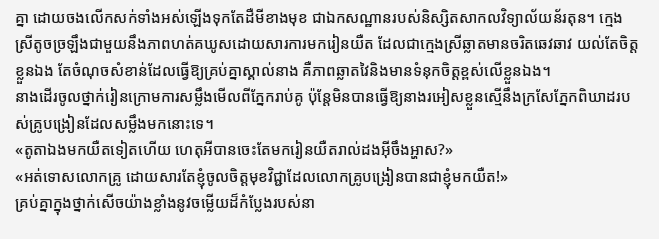គ្នា ដោយចងលើកសក់ទាំងអស់ឡើងទុកតែដឺមីខាងមុខ ជាឯកសណ្ឋានរបស់និស្សិតសាកលវិទ្យាល័យន័រតុន។ ក្មេងស្រីតូចច្រឡឹងជាមួយនឹងភាពហត់គឃូសដោយសារការមករៀនយឺត ដែលជាក្មេងស្រីឆ្លាតមានចរិតឆេវឆាវ យល់តែចិត្តខ្លួនឯង តែចំណុចសំខាន់ដែលធ្វើឱ្យគ្រប់គ្នាស្គាល់នាង គឺភាពឆ្លាតវៃនិងមានទំនុកចិត្តខ្ពស់លើខ្លួនឯង។
នាងដើរចូលថ្នាក់រៀនក្រោមការសម្លឹងមើលពីភ្នែករាប់គូ ប៉ុន្តែមិនបានធ្វើឱ្យនាងរអៀសខ្លួនស្មើនឹងក្រសែភ្នែកពិឃាដរបស់គ្រូបង្រៀនដែលសម្លឹងមកនោះទេ។
«តូតាឯងមកយឺតទៀតហើយ ហេតុអីបានចេះតែមករៀនយឺតរាល់ដងអ៊ីចឹងអ្ហាស?»
«អត់ទោសលោកគ្រូ ដោយសារតែខ្ញុំចូលចិត្តមុខវិជ្ជាដែលលោកគ្រូបង្រៀនបានជាខ្ញុំមកយឺត!»
គ្រប់គ្នាក្នុងថ្នាក់សើចយ៉ាងខ្លាំងនូវចម្លើយដ៏កំប្លែងរបស់នា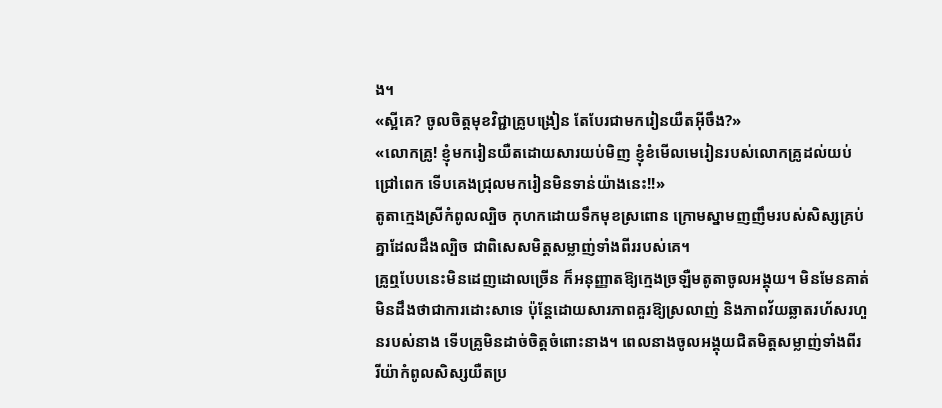ង។
«ស្អីគេ? ចូលចិត្តមុខវិជ្ជាគ្រូបង្រៀន តែបែរជាមករៀនយឺតអ៊ីចឹង?»
«លោកគ្រូ! ខ្ញុំមករៀនយឺតដោយសារយប់មិញ ខ្ញុំខំមើលមេរៀនរបស់លោកគ្រូដល់យប់ជ្រៅពេក ទើបគេងជ្រុលមករៀនមិនទាន់យ៉ាងនេះ!!»
តូតាក្មេងស្រីកំពូលល្បិច កុហកដោយទឹកមុខស្រពោន ក្រោមស្នាមញញឹមរបស់សិស្សគ្រប់គ្នាដែលដឹងល្បិច ជាពិសេសមិត្តសម្លាញ់ទាំងពីររបស់គេ។
គ្រូឮបែបនេះមិនដេញដោលច្រើន ក៏អនុញ្ញាតឱ្យក្មេងច្រឡឺមតូតាចូលអង្គុយ។ មិនមែនគាត់មិនដឹងថាជាការដោះសាទេ ប៉ុន្តែដោយសារភាពគួរឱ្យស្រលាញ់ និងភាពវ័យឆ្លាតរហ័សរហួនរបស់នាង ទើបគ្រូមិនដាច់ចិត្តចំពោះនាង។ ពេលនាងចូលអង្គុយជិតមិត្តសម្លាញ់ទាំងពីរ រីយ៉ាកំពូលសិស្សយឺតប្រ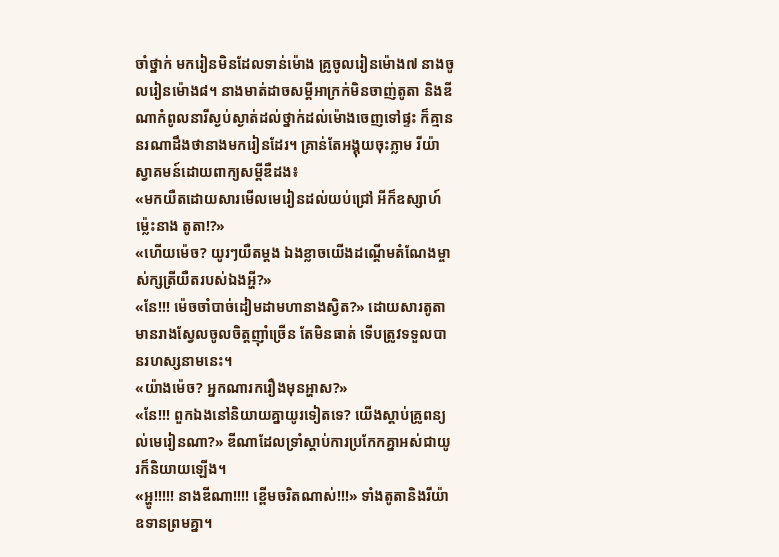ចាំថ្នាក់ មករៀនមិនដែលទាន់ម៉ោង គ្រូចូលរៀនម៉ោង៧ នាងចូលរៀនម៉ោង៨។ នាងមាត់ដាចសម្ដីអាក្រក់មិនចាញ់តូតា និងឌីណាកំពូលនារីស្ងប់ស្ងាត់ដល់ថ្នាក់ដល់ម៉ោងចេញទៅផ្ទះ ក៏គ្មាននរណាដឹងថានាងមករៀនដែរ។ គ្រាន់តែអង្គុយចុះភ្លាម រីយ៉ាស្វាគមន៍ដោយពាក្យសម្ដីឌឺដង៖
«មកយឺតដោយសារមើលមេរៀនដល់យប់ជ្រៅ អីក៏ឧស្សាហ៍ម្ល៉េះនាង តូតា!?»
«ហើយម៉េច? យូរៗយឺតម្ដង ឯងខ្លាចយើងដណ្ដើមតំណែងម្ចាស់ក្សត្រីយឺតរបស់ឯងអ្ហី?»
«នែ!!! ម៉េចចាំបាច់ដៀមដាមហានាងស្វិត?» ដោយសារតូតាមានរាងស្វែលចូលចិត្តញ៉ាំច្រើន តែមិនធាត់ ទើបត្រូវទទួលបានរហស្សនាមនេះ។
«យ៉ាងម៉េច? អ្នកណារករឿងមុនអ្ហាស?»
«នែ!!! ពួកឯងនៅនិយាយគ្នាយូរទៀតទេ? យើងស្ដាប់គ្រូពន្យល់មេរៀនណា?» ឌីណាដែលទ្រាំស្ដាប់ការប្រកែកគ្នាអស់ជាយូរក៏និយាយឡើង។
«អ្ហូ!!!!! នាងឌីណា!!!! ខ្ពើមចរិតណាស់!!!» ទាំងតូតានិងរីយ៉ាឧទានព្រមគ្នា។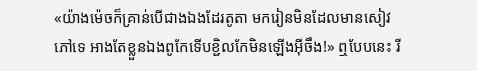«យ៉ាងម៉េចក៏គ្រាន់បើជាងឯងដែរតូតា មករៀនមិនដែលមានសៀវភៅទេ អាងតែខ្លួនឯងពូកែទើបខ្ជិលកែមិនឡើងអ៊ីចឹង!» ឮបែបនេះ រី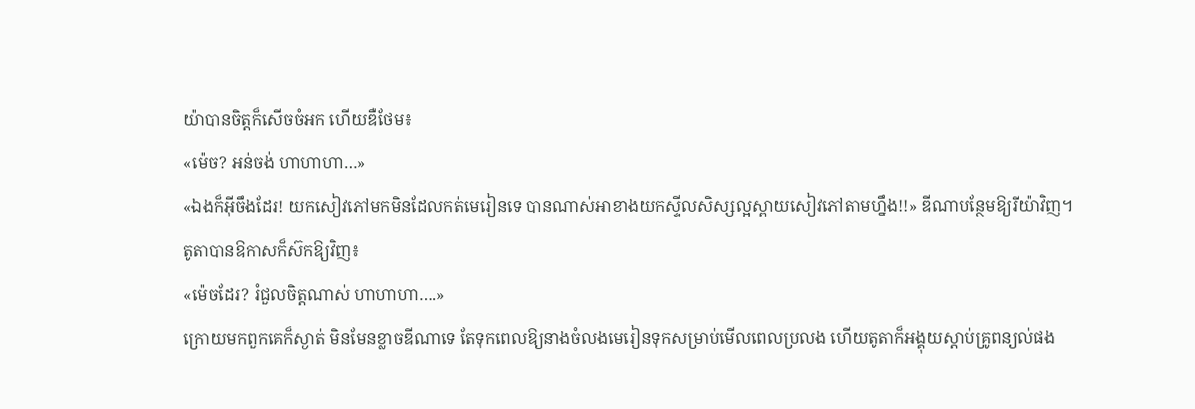យ៉ាបានចិត្តក៏សើចចំអក ហើយឌឺថែម៖
«ម៉េច? អន់ចង់ ហាហាហា…»
«ឯងក៏អ៊ីចឹងដែរ! យកសៀវភៅមកមិនដែលកត់មេរៀនទេ បានណាស់អាខាងយកស្ទីលសិស្សល្អស្ពាយសៀវភៅតាមហ្នឹង!!» ឌីណាបន្ថែមឱ្យរីយ៉ាវិញ។
តូតាបានឱកាសក៏ស៊កឱ្យវិញ៖
«ម៉េចដែរ? រំជួលចិត្តណាស់ ហាហាហា….»
ក្រោយមកពួកគេក៏ស្ងាត់ មិនមែនខ្លាចឌីណាទេ តែទុកពេលឱ្យនាងចំលងមេរៀនទុកសម្រាប់មើលពេលប្រលង ហើយតូតាក៏អង្គុយស្ដាប់គ្រូពន្យល់ផង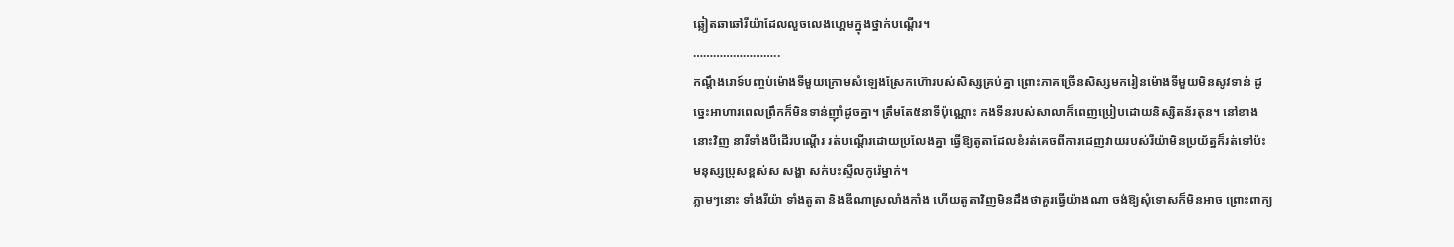ឆ្លៀតឆាឆៅរីយ៉ាដែលលួចលេងហ្គេមក្នុងថ្នាក់បណ្ដើរ។
……………………..
កណ្ដឹងរោទ៍បញ្ចប់ម៉ោងទីមួយក្រោមសំឡេងស្រែកហ៊ោរបស់សិស្សគ្រប់គ្នា ព្រោះភាគច្រើនសិស្សមករៀនម៉ោងទីមួយមិនសូវទាន់ ដូច្នេះអាហារពេលព្រឹកក៏មិនទាន់ញ៉ាំដូចគ្នា។ ត្រឹមតែ៥នាទីប៉ុណ្ណោះ កងទីនរបស់សាលាក៏ពេញប្រៀបដោយនិស្សិតន័រតុន។ នៅខាងនោះវិញ នារីទាំងបីដើរបណ្ដើរ រត់បណ្ដើរដោយប្រលែងគ្នា ធ្វើឱ្យតូតាដែលខំរត់គេចពីការដេញវាយរបស់រីយ៉ាមិនប្រយ័ត្នក៏រត់ទៅប៉ះមនុស្សប្រុសខ្ពស់ស សង្ហា សក់បះស្ទីលកូរ៉េម្នាក់។
ភ្លាមៗនោះ ទាំងរីយ៉ា ទាំងតូតា និងឌីណាស្រលាំងកាំង ហើយតូតាវិញមិនដឹងថាគួរធ្វើយ៉ាងណា ចង់ឱ្យសុំទោសក៏មិនអាច ព្រោះពាក្យ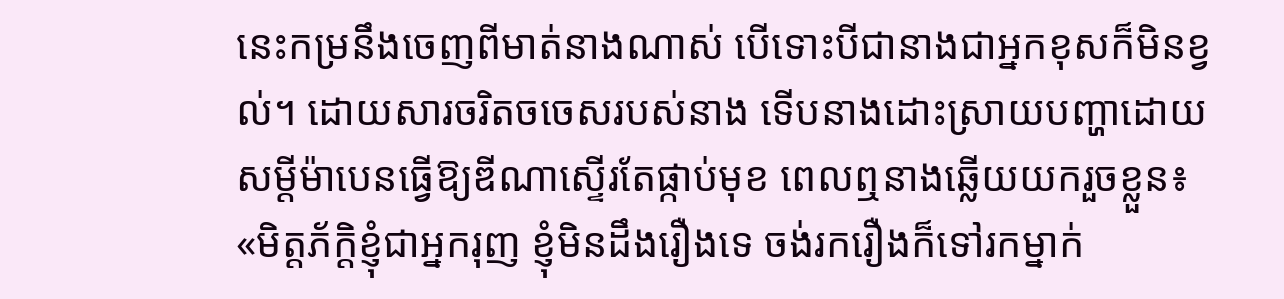នេះកម្រនឹងចេញពីមាត់នាងណាស់ បើទោះបីជានាងជាអ្នកខុសក៏មិនខ្វល់។ ដោយសារចរិតចចេសរបស់នាង ទើបនាងដោះស្រាយបញ្ហាដោយសម្ដីម៉ាបេនធ្វើឱ្យឌីណាស្ទើរតែផ្កាប់មុខ ពេលឮនាងឆ្លើយយករួចខ្លួន៖
«មិត្តភ័ក្ដិខ្ញុំជាអ្នករុញ ខ្ញុំមិនដឹងរឿងទេ ចង់រករឿងក៏ទៅរកម្នាក់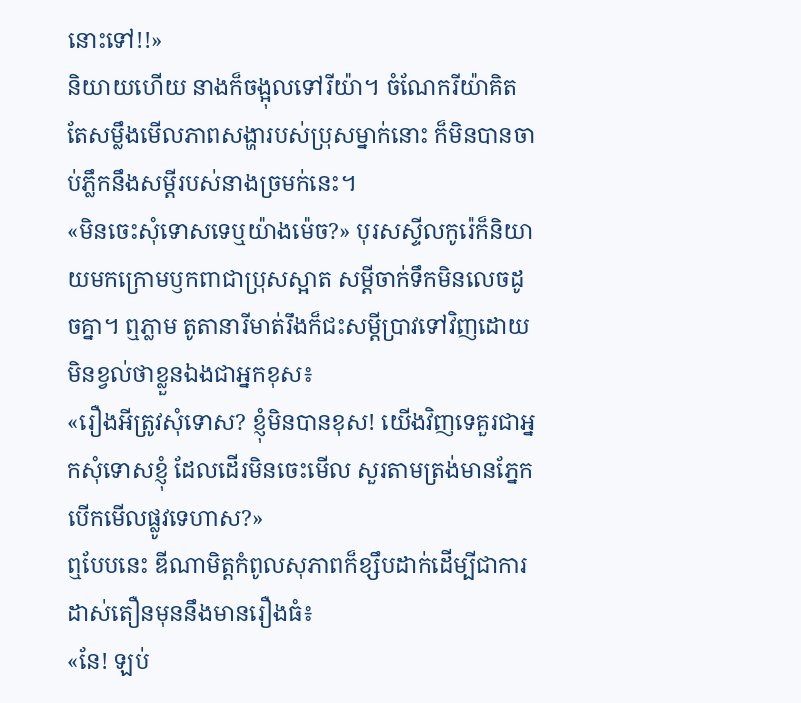នោះទៅ!!»
និយាយហើយ នាងក៏ចង្អុលទៅរីយ៉ា។ ចំណែករីយ៉ាគិតតែសម្លឹងមើលភាពសង្ហារបស់ប្រុសម្នាក់នោះ ក៏មិនបានចាប់ភ្លឹកនឹងសម្ដីរបស់នាងច្រមក់នេះ។
«មិនចេះសុំទោសទេឬយ៉ាងម៉េច?» បុរសស្ទីលកូរ៉េក៏និយាយមកក្រោមឫកពាជាប្រុសស្អាត សម្ដីចាក់ទឹកមិនលេចដូចគ្នា។ ឮភ្លាម តូតានារីមាត់រឹងក៏ជះសម្ដីប្រាវទៅវិញដោយមិនខ្វល់ថាខ្លួនឯងជាអ្នកខុស៖
«រឿងអីត្រូវសុំទោស? ខ្ញុំមិនបានខុស! យើងវិញទេគួរជាអ្នកសុំទោសខ្ញុំ ដែលដើរមិនចេះមើល សួរតាមត្រង់មានភ្នែកបើកមើលផ្លូវទេហាស?»
ឮបែបនេះ ឌីណាមិត្តកំពូលសុភាពក៏ខ្សឹបដាក់ដើម្បីជាការដាស់តឿនមុននឹងមានរឿងធំ៖
«នែ! ឡប់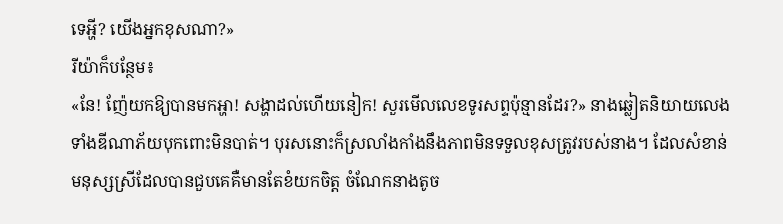ទេអ្ហី? យើងអ្នកខុសណា?»
រីយ៉ាក៏បន្ថែម៖
«នែ! ញ៉ែយកឱ្យបានមកអ្ហា! សង្ហាដល់ហើយនៀក! សួរមើលលេខទូរសព្ទប៉ុន្មានដែរ?» នាងឆ្លៀតនិយាយលេងទាំងឌីណាភ័យបុកពោះមិនបាត់។ បុរសនោះក៏ស្រលាំងកាំងនឹងភាពមិនទទួលខុសត្រូវរបស់នាង។ ដែលសំខាន់មនុស្សស្រីដែលបានជួបគេគឺមានតែខំយកចិត្ត ចំណែកនាងតូច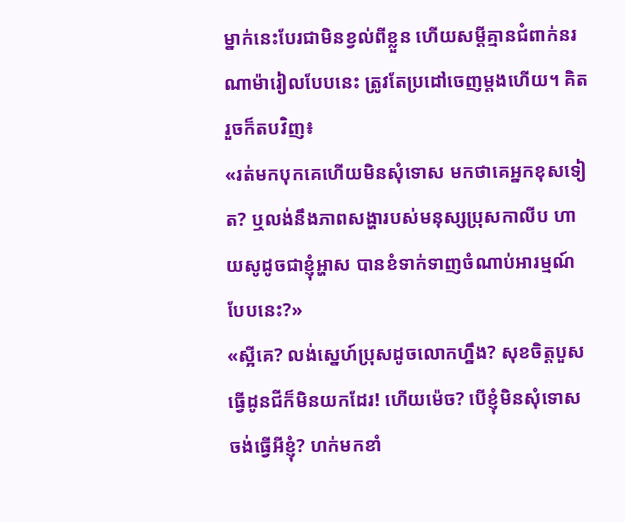ម្នាក់នេះបែរជាមិនខ្វល់ពីខ្លួន ហើយសម្ដីគ្មានជំពាក់នរណាម៉ារៀលបែបនេះ ត្រូវតែប្រដៅចេញម្ដងហើយ។ គិតរួចក៏តបវិញ៖
«រត់មកបុកគេហើយមិនសុំទោស មកថាគេអ្នកខុសទៀត? ឬលង់នឹងភាពសង្ហារបស់មនុស្សប្រុសកាលីប ហាយសូដូចជាខ្ញុំអ្ហាស បានខំទាក់ទាញចំណាប់អារម្មណ៍បែបនេះ?»
«ស្អីគេ? លង់ស្នេហ៍ប្រុសដូចលោកហ្នឹង? សុខចិត្តបួសធ្វើដូនជីក៏មិនយកដែរ! ហើយម៉េច? បើខ្ញុំមិនសុំទោស ចង់ធ្វើអីខ្ញុំ? ហក់មកខាំ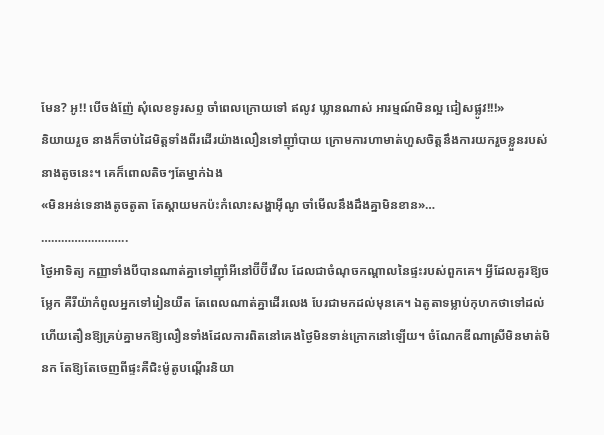មែន? អូ!! បើចង់ញ៉ែ សុំលេខទូរសព្ទ ចាំពេលក្រោយទៅ ឥលូវ ឃ្លានណាស់ អារម្មណ៍មិនល្អ ជៀសផ្លូវ!!!»
និយាយរួច នាងក៏ចាប់ដៃមិត្តទាំងពីរដើរយ៉ាងលឿនទៅញ៉ាំបាយ ក្រោមការហាមាត់ហួសចិត្តនឹងការយករួចខ្លួនរបស់នាងតូចនេះ។ គេក៏ពោលតិចៗតែម្នាក់ឯង
«មិនអន់ទេនាងតូចតូតា តែស្ដាយមកប៉ះកំលោះសង្ហាអ៊ីណូ ចាំមើលនឹងដឹងគ្នាមិនខាន»…
……………………..
ថ្ងៃអាទិត្យ កញ្ញាទាំងបីបានណាត់គ្នាទៅញ៉ាំអីនៅប៊ីប៊ីវើល ដែលជាចំណុចកណ្ដាលនៃផ្ទះរបស់ពួកគេ។ អ្វីដែលគួរឱ្យចម្លែក គឺរីយ៉ាកំពូលអ្នកទៅរៀនយឺត តែពេលណាត់គ្នាដើរលេង បែរជាមកដល់មុនគេ។ ឯតូតាទម្លាប់កុហកថាទៅដល់ ហើយតឿនឱ្យគ្រប់គ្នាមកឱ្យលឿនទាំងដែលការពិតនៅគេងថ្ងៃមិនទាន់ក្រោកនៅឡើយ។ ចំណែកឌីណាស្រីមិនមាត់មិនក តែឱ្យតែចេញពីផ្ទះគឺជិះម៉ូតូបណ្ដើរនិយា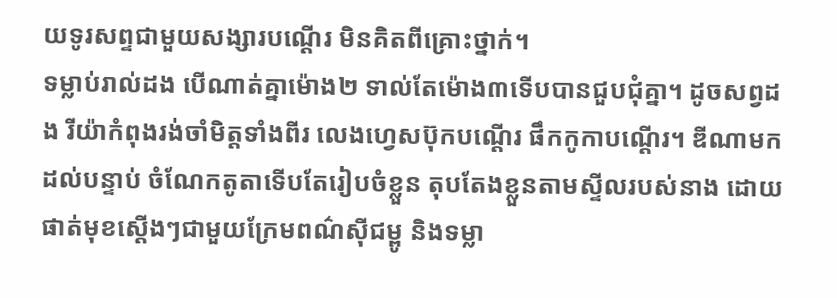យទូរសព្ទជាមួយសង្សារបណ្ដើរ មិនគិតពីគ្រោះថ្នាក់។
ទម្លាប់រាល់ដង បើណាត់គ្នាម៉ោង២ ទាល់តែម៉ោង៣ទើបបានជួបជុំគ្នា។ ដូចសព្វដង រីយ៉ាកំពុងរង់ចាំមិត្តទាំងពីរ លេងហ្វេសប៊ុកបណ្ដើរ ផឹកកូកាបណ្ដើរ។ ឌីណាមកដល់បន្ទាប់ ចំណែកតូតាទើបតែរៀបចំខ្លួន តុបតែងខ្លួនតាមស្ទីលរបស់នាង ដោយផាត់មុខស្ដើងៗជាមួយក្រែមពណ៌ស៊ីជម្ពូ និងទម្លា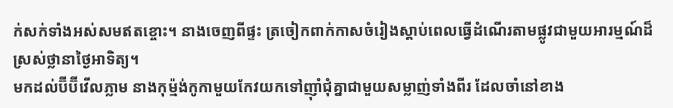ក់សក់ទាំងអស់សមឥតខ្ចោះ។ នាងចេញពីផ្ទះ ត្រចៀកពាក់កាសចំរៀងស្ដាប់ពេលធ្វើដំណើរតាមផ្លូវជាមួយអារម្មណ៍ដ៏ស្រស់ថ្លានាថ្ងៃអាទិត្យ។
មកដល់ប៊ីប៊ីវើលភ្លាម នាងកុម្ម៉ង់កូកាមួយកែវយកទៅញ៉ាំជុំគ្នាជាមួយសម្លាញ់ទាំងពីរ ដែលចាំនៅខាង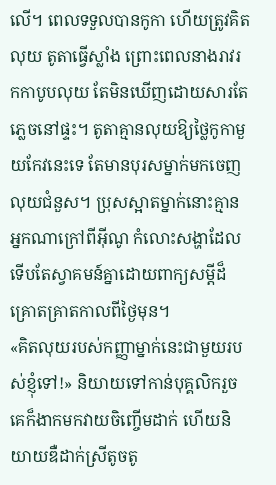លើ។ ពេលទទួលបានកូកា ហើយត្រូវគិតលុយ តូតាធ្វើស្លាំង ព្រោះពេលនាងរាវរកកាបូបលុយ តែមិនឃើញដោយសារតែភ្លេចនៅផ្ទះ។ តូតាគ្មានលុយឱ្យថ្លៃកូកាមួយកែវនេះទេ តែមានបុរសម្នាក់មកចេញលុយជំនួស។ ប្រុសស្អាតម្នាក់នោះគ្មានអ្នកណាក្រៅពីអ៊ីណូ កំលោះសង្ហាដែលទើបតែស្វាគមន៍គ្នាដោយពាក្យសម្ដីដ៏គ្រោតគ្រាតកាលពីថ្ងៃមុន។
«គិតលុយរបស់កញ្ញាម្នាក់នេះជាមួយរបស់ខ្ញុំទៅ!» និយាយទៅកាន់បុគ្គលិករួច គេក៏ងាកមកវាយចិញ្ចើមដាក់ ហើយនិយាយឌឺដាក់ស្រីតូចតូ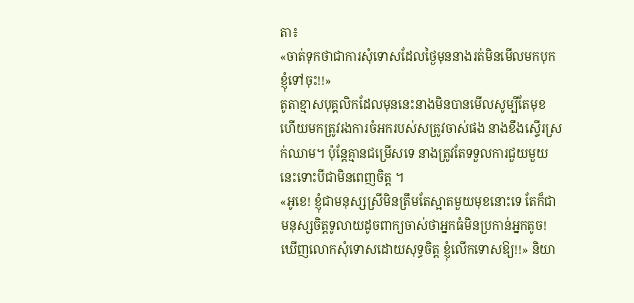តា៖
«ចាត់ទុកថាជាការសុំទោសដែលថ្ងៃមុននាងរត់មិនមើលមកបុកខ្ញុំទៅចុះ!!»
តូតាខ្មាសបុគ្គលិកដែលមុននេះនាងមិនបានមើលសូម្បីតែមុខ ហើយមកត្រូវរងការចំអករបស់សត្រូវចាស់ផង នាងខឹងស្ទើរស្រក់ឈាម។ ប៉ុន្តែគ្មានជម្រើសទេ នាងត្រូវតែទទួលការជួយមួយនេះទោះបីជាមិនពេញចិត្ត ។
«អូខេ! ខ្ញុំជាមនុស្សស្រីមិនត្រឹមតែស្អាតមួយមុខនោះទេ តែក៏ជាមនុស្សចិត្តទូលាយដូចពាក្យចាស់ថាអ្នកធំមិនប្រកាន់អ្នកតូច! ឃើញលោកសុំទោសដោយសុទ្ធចិត្ត ខ្ញុំលើកទោសឱ្យ!!» និយា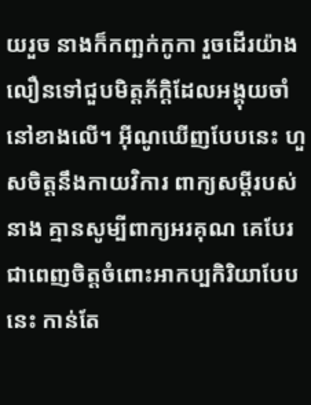យរួច នាងក៏កញ្ឆក់កូកា រួចដើរយ៉ាងលឿនទៅជួបមិត្តភ័ក្ដិដែលអង្គុយចាំនៅខាងលើ។ អ៊ីណូឃើញបែបនេះ ហួសចិត្តនឹងកាយវិការ ពាក្យសម្ដីរបស់នាង គ្មានសូម្បីពាក្យអរគុណ គេបែរជាពេញចិត្តចំពោះអាកប្បកិរិយាបែបនេះ កាន់តែ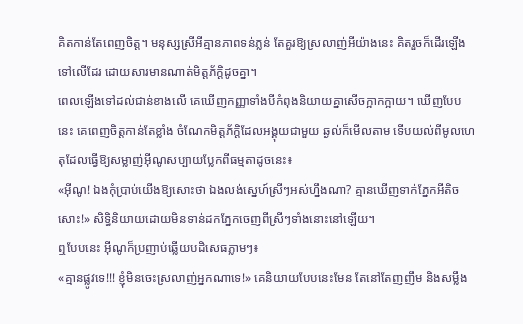គិតកាន់តែពេញចិត្ត។ មនុស្សស្រីអីគ្មានភាពទន់ភ្លន់ តែគួរឱ្យស្រលាញ់អីយ៉ាងនេះ គិតរួចក៏ដើរឡើងទៅលើដែរ ដោយសារមានណាត់មិត្តភ័ក្ដិដូចគ្នា។
ពេលឡើងទៅដល់ជាន់ខាងលើ គេឃើញកញ្ញាទាំងបីកំពុងនិយាយគ្នាសើចក្អាកក្អាយ។ ឃើញបែបនេះ គេពេញចិត្តកាន់តែខ្លាំង ចំណែកមិត្តភ័ក្ដិដែលអង្គុយជាមួយ ឆ្ងល់ក៏មើលតាម ទើបយល់ពីមូលហេតុដែលធ្វើឱ្យសម្លាញ់អ៊ីណូសប្បាយប្លែកពីធម្មតាដូចនេះ៖
«អ៊ីណូ! ឯងកុំប្រាប់យើងឱ្យសោះថា ឯងលង់ស្នេហ៍ស្រីៗអស់ហ្នឹងណា? គ្មានឃើញទាក់ភ្នែកអីតិចសោះ!» សិទ្ធិនិយាយដោយមិនទាន់ដកភ្នែកចេញពីស្រីៗទាំងនោះនៅឡើយ។
ឮបែបនេះ អ៊ីណូក៏ប្រញាប់ឆ្លើយបដិសេធភ្លាមៗ៖
«គ្មានផ្លូវទេ!!! ខ្ញុំមិនចេះស្រលាញ់អ្នកណាទេ!» គេនិយាយបែបនេះមែន តែនៅតែញញឹម និងសម្លឹង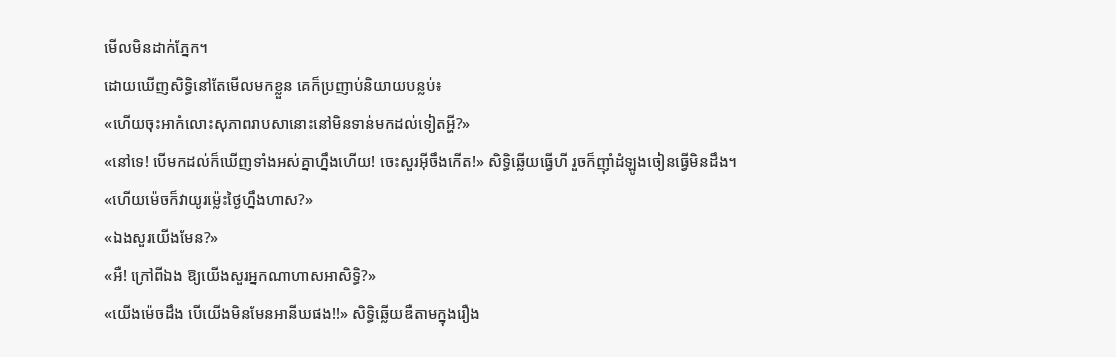មើលមិនដាក់ភ្នែក។
ដោយឃើញសិទ្ធិនៅតែមើលមកខ្លួន គេក៏ប្រញាប់និយាយបន្លប់៖
«ហើយចុះអាកំលោះសុភាពរាបសានោះនៅមិនទាន់មកដល់ទៀតអ្ហី?»
«នៅទេ! បើមកដល់ក៏ឃើញទាំងអស់គ្នាហ្នឹងហើយ! ចេះសួរអ៊ីចឹងកើត!» សិទ្ធិឆ្លើយធ្វើហី រួចក៏ញ៉ាំដំឡូងចៀនធ្វើមិនដឹង។
«ហើយម៉េចក៏វាយូរម្ល៉េះថ្ងៃហ្នឹងហាស?»
«ឯងសួរយើងមែន?»
«អឺ! ក្រៅពីឯង ឱ្យយើងសួរអ្នកណាហាសអាសិទ្ធិ?»
«យើងម៉េចដឹង បើយើងមិនមែនអានីឃផង!!» សិទ្ធិឆ្លើយឌឺតាមក្នុងរឿង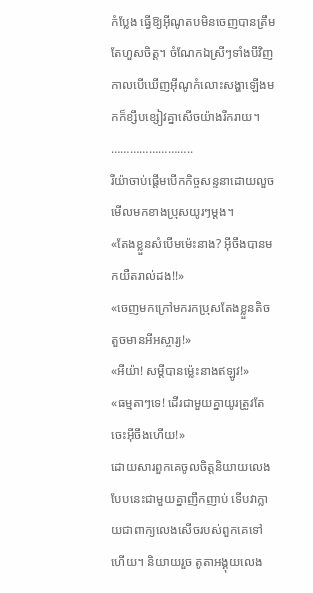កំប្លែង ធ្វើឱ្យអ៊ីណូតបមិនចេញបានត្រឹមតែហួសចិត្ត។ ចំណែកឯស្រីៗទាំងបីវិញ កាលបើឃើញអ៊ីណូកំលោះសង្ហាឡើងមកក៏ខ្សឹបខ្សៀវគ្នាសើចយ៉ាងរីករាយ។
……………………..
រីយ៉ាចាប់ផ្ដើមបើកកិច្ចសន្ទនាដោយលួចមើលមកខាងប្រុសយូរៗម្ដង។
«តែងខ្លួនសំបើមម៉េះនាង? អ៊ីចឹងបានមកយឺតរាល់ដង!!»
«ចេញមកក្រៅមករកប្រុសតែងខ្លួនតិចតួចមានអីអស្ចារ្យ!»
«អីយ៉ា! សម្ដីបានម្ល៉េះនាងឥឡូវ!»
«ធម្មតាៗទេ! ដើរជាមួយគ្នាយូរត្រូវតែចេះអ៊ីចឹងហើយ!»
ដោយសារពួកគេចូលចិត្តនិយាយលេងបែបនេះជាមួយគ្នាញឹកញាប់ ទើបវាក្លាយជាពាក្យលេងសើចរបស់ពួកគេទៅហើយ។ និយាយរួច តូតាអង្គុយលេង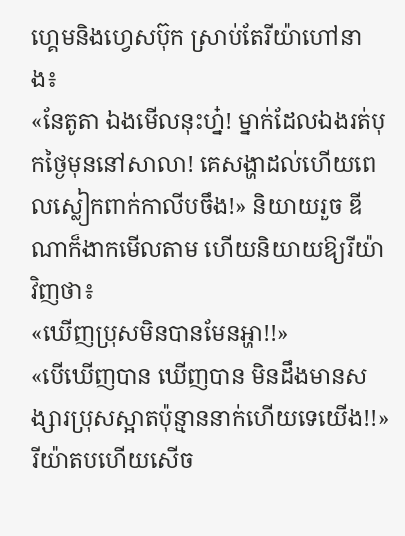ហ្គេមនិងហ្វេសប៊ុក ស្រាប់តែរីយ៉ាហៅនាង៖
«នែតូតា ឯងមើលនុះហ្ន៎! ម្នាក់ដែលឯងរត់បុកថ្ងៃមុននៅសាលា! គេសង្ហាដល់ហើយពេលស្លៀកពាក់កាលីបចឹង!» និយាយរួច ឌីណាក៏ងាកមើលតាម ហើយនិយាយឱ្យរីយ៉ាវិញថា៖
«ឃើញប្រុសមិនបានមែនអ្ហា!!»
«បើឃើញបាន ឃើញបាន មិនដឹងមានសង្សារប្រុសស្អាតប៉ុន្មាននាក់ហើយទេយើង!!» រីយ៉ាតបហើយសើច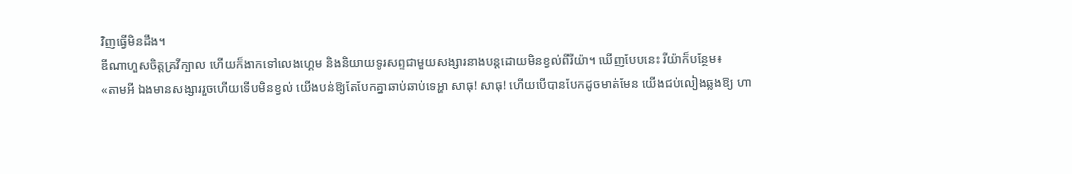វិញធ្វើមិនដឹង។
ឌីណាហួសចិត្តគ្រវីក្បាល ហើយក៏ងាកទៅលេងហ្គេម និងនិយាយទូរសព្ទជាមួយសង្សារនាងបន្តដោយមិនខ្វល់ពីរីយ៉ា។ ឃើញបែបនេះ រីយ៉ាក៏បន្ថែម៖
«តាមអី ឯងមានសង្សាររួចហើយទើបមិនខ្វល់ យើងបន់ឱ្យតែបែកគ្នាឆាប់ឆាប់ទេអ្ហា សាធុ! សាធុ! ហើយបើបានបែកដូចមាត់មែន យើងជប់លៀងឆ្លងឱ្យ ហា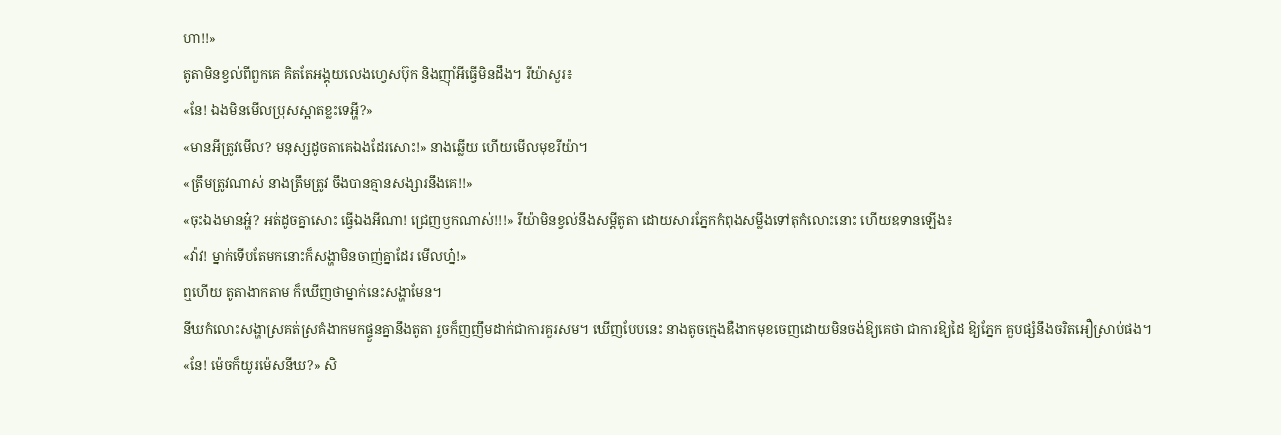ហា!!»
តូតាមិនខ្វល់ពីពួកគេ គិតតែអង្គុយលេងហ្វេសប៊ុក និងញ៉ាំអីធ្វើមិនដឹង។ រីយ៉ាសួរ៖
«នែ! ឯងមិនមើលប្រុសស្អាតខ្លះទេអ្ហី?»
«មានអីត្រូវមើល? មនុស្សដូចតាគេឯងដែរសោះ!» នាងឆ្លើយ ហើយមើលមុខរីយ៉ា។
«ត្រឹមត្រូវណាស់ នាងត្រឹមត្រូវ ចឹងបានគ្មានសង្សារនឹងគេ!!»
«ចុះឯងមានអ្ហ៎? អត់ដូចគ្នាសោះ ធ្វើឯងអីណា! ជ្រេញឫកណាស់!!!» រីយ៉ាមិនខ្វល់នឹងសម្ដីតូតា ដោយសារភ្នែកកំពុងសម្លឹងទៅតុកំលោះនោះ ហើយឧទានឡើង៖
«វ៉ាវ! ម្នាក់ទើបតែមកនោះក៏សង្ហាមិនចាញ់គ្នាដែរ មើលហ្ន៎!»
ឮហើយ តូតាងាកតាម ក៏ឃើញថាម្នាក់នេះសង្ហាមែន។
នីឃកំលោះសង្ហាស្រគត់ស្រគំងាកមកផ្ទួនគ្នានឹងតូតា រួចក៏ញញឹមដាក់ជាការគួរសម។ ឃើញបែបនេះ នាងតូចក្មេងឌឺងាកមុខចេញដោយមិនចង់ឱ្យគេថា ជាការឱ្យដៃ ឱ្យភ្នែក គួបផ្សំនឹងចរិតអឿស្រាប់ផង។
«នែ! ម៉េចក៏យូរម៉េសនីឃ?» សិ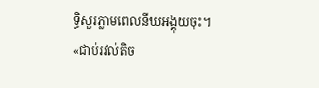ទ្ធិសួរភ្លាមពេលនីឃអង្គុយចុះ។
«ជាប់រវល់តិច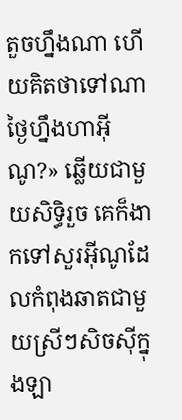តួចហ្នឹងណា ហើយគិតថាទៅណាថ្ងៃហ្នឹងហាអ៊ីណូ?» ឆ្លើយជាមួយសិទ្ធិរួច គេក៏ងាកទៅសួរអ៊ីណូដែលកំពុងឆាតជាមួយស្រីៗសិចស៊ីក្នុងឡា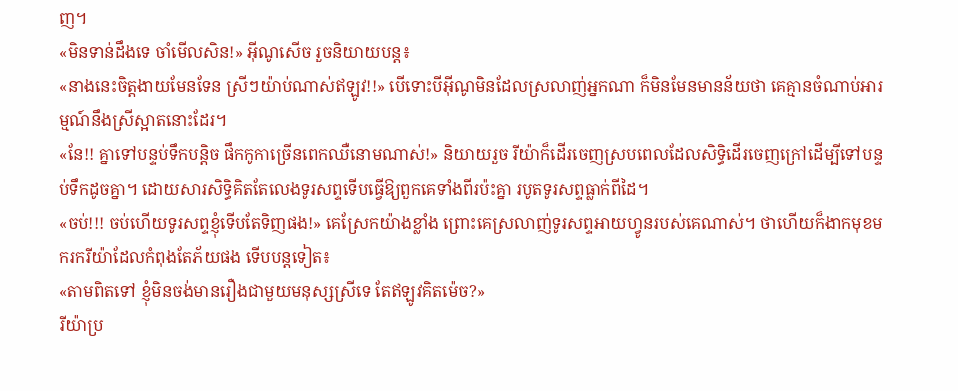ញ។
«មិនទាន់ដឹងទេ ចាំមើលសិន!» អ៊ីណូសើច រួចនិយាយបន្ត៖
«នាងនេះចិត្តងាយមែនទែន ស្រីៗយ៉ាប់ណាស់ឥឡូវ!!» បើទោះបីអ៊ីណូមិនដែលស្រលាញ់អ្នកណា ក៏មិនមែនមានន័យថា គេគ្មានចំណាប់អារម្មណ៍នឹងស្រីស្អាតនោះដែរ។
«នែ!! គ្នាទៅបន្ទប់ទឹកបន្តិច ផឹកកូកាច្រើនពេកឈឺនោមណាស់!» និយាយរួច រីយ៉ាក៏ដើរចេញស្របពេលដែលសិទ្ធិដើរចេញក្រៅដើម្បីទៅបន្ទប់ទឹកដូចគ្នា។ ដោយសារសិទ្ធិគិតតែលេងទូរសព្ទទើបធ្វើឱ្យពួកគេទាំងពីរប៉ះគ្នា របូតទូរសព្ទធ្លាក់ពីដៃ។
«ចប់!!! ចប់ហើយទូរសព្ទខ្ញុំទើបតែទិញផង!» គេស្រែកយ៉ាងខ្លាំង ព្រោះគេស្រលាញ់ទូរសព្ទអាយហ្វូនរបស់គេណាស់។ ថាហើយក៏ងាកមុខមករករីយ៉ាដែលកំពុងតែភ័យផង ទើបបន្តទៀត៖
«តាមពិតទៅ ខ្ញុំមិនចង់មានរឿងជាមួយមនុស្សស្រីទេ តែឥឡូវគិតម៉េច?»
រីយ៉ាប្រ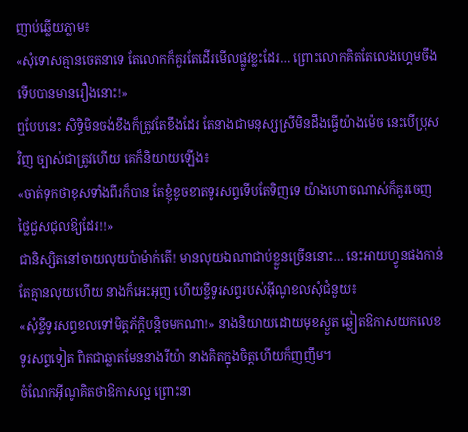ញាប់ឆ្លើយភ្លាម៖
«សុំទោសគ្មានចេតនាទេ តែលោកក៏គួរតែដើរមើលផ្លូវខ្លះដែរ… ព្រោះលោកគិតតែលេងហ្គេមចឹងទើបបានមានរឿងនោះ!»
ឮបែបនេះ សិទ្ធិមិនចង់ខឹងក៏ត្រូវតែខឹងដែរ តែនាងជាមនុស្សស្រីមិនដឹងធ្វើយ៉ាងម៉េច នេះបើប្រុសវិញ ច្បាស់ជាត្រូវហើយ គេក៏និយាយឡើង៖
«ចាត់ទុកថាខុសទាំងពីរក៏បាន តែខ្ញុំខូចខាតទូរសព្ទទើបតែទិញទេ យ៉ាងហោចណាស់ក៏គួរចេញថ្លៃជួសជុលឱ្យដែរ!!»
ជានិស្សិតនៅចាយលុយប៉ាម៉ាក់តើ! មានលុយឯណាជាប់ខ្លួនច្រើននោះ… នេះអាយហ្វូនផងកាន់តែគ្មានលុយហើយ នាងក៏អេះអុញ ហើយខ្ចីទូរសព្ទរបស់អ៊ីណូខលសុំជំនួយ៖
«សុំខ្ចីទូរសព្ទខលទៅមិត្តភ័ក្ដិបន្តិចមកណា!» នាងនិយាយដោយមុខស្ងួត ឆ្លៀតឱកាសយកលេខទូរសព្ទទៀត ពិតជាឆ្លាតមែននាងរីយ៉ា នាងគិតក្នុងចិត្តហើយក៏ញញឹម។
ចំណែកអ៊ីណូគិតថាឱកាសល្អ ព្រោះនា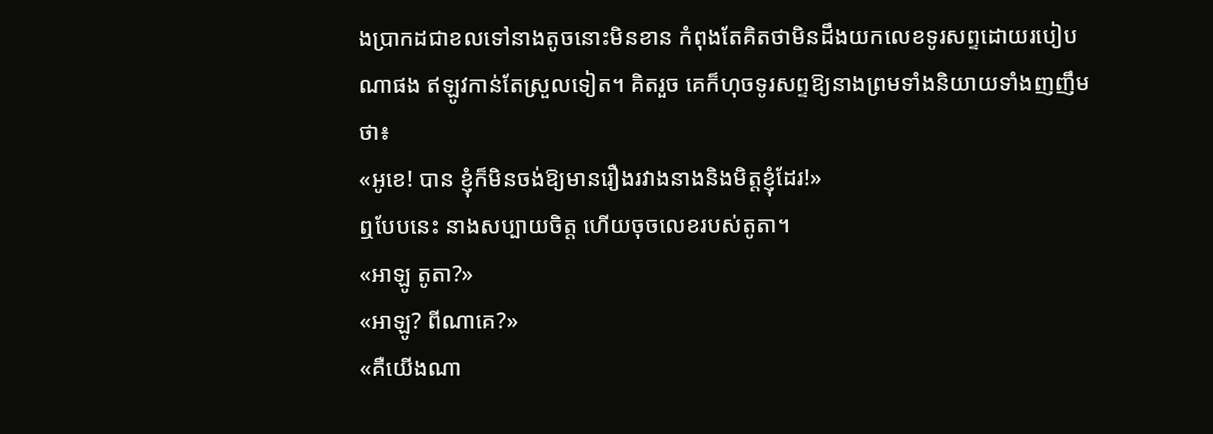ងប្រាកដជាខលទៅនាងតូចនោះមិនខាន កំពុងតែគិតថាមិនដឹងយកលេខទូរសព្ទដោយរបៀបណាផង ឥឡូវកាន់តែស្រួលទៀត។ គិតរួច គេក៏ហុចទូរសព្ទឱ្យនាងព្រមទាំងនិយាយទាំងញញឹមថា៖
«អូខេ! បាន ខ្ញុំក៏មិនចង់ឱ្យមានរឿងរវាងនាងនិងមិត្តខ្ញុំដែរ!»
ឮបែបនេះ នាងសប្បាយចិត្ត ហើយចុចលេខរបស់តូតា។
«អាឡូ តូតា?»
«អាឡូ? ពីណាគេ?»
«គឺយើងណា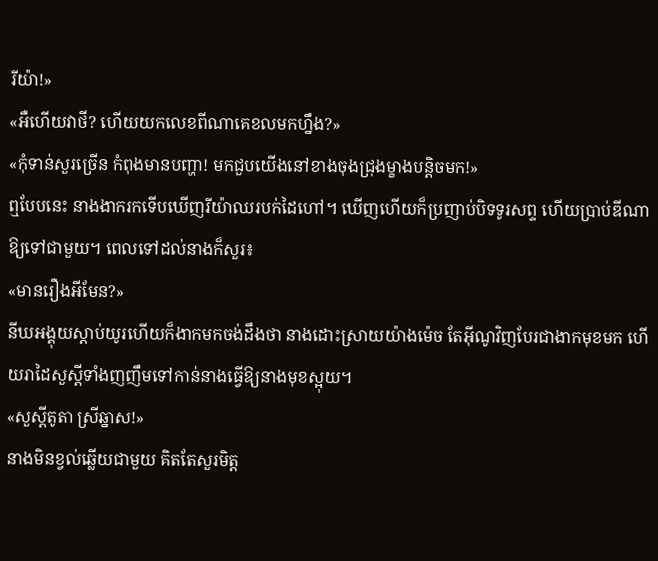រីយ៉ា!»
«អឺហើយវាថី? ហើយយកលេខពីណាគេខលមកហ្នឹង?»
«កុំទាន់សួរច្រើន កំពុងមានបញ្ហា! មកជួបយើងនៅខាងចុងជ្រុងម្ខាងបន្តិចមក!»
ឮបែបនេះ នាងងាករកទើបឃើញរីយ៉ាឈរបក់ដៃហៅ។ ឃើញហើយក៏ប្រញាប់បិទទូរសព្ទ ហើយប្រាប់ឌីណាឱ្យទៅជាមួយ។ ពេលទៅដល់នាងក៏សួរ៖
«មានរឿងអីមែន?»
នីឃអង្គុយស្ដាប់យូរហើយក៏ងាកមកចង់ដឹងថា នាងដោះស្រាយយ៉ាងម៉េច តែអ៊ីណូវិញបែរជាងាកមុខមក ហើយរាដៃសួស្ដីទាំងញញឹមទៅកាន់នាងធ្វើឱ្យនាងមុខស្អុយ។
«សួស្ដីតូតា ស្រីឆ្នាស!»
នាងមិនខ្វល់ឆ្លើយជាមួយ គិតតែសួរមិត្ត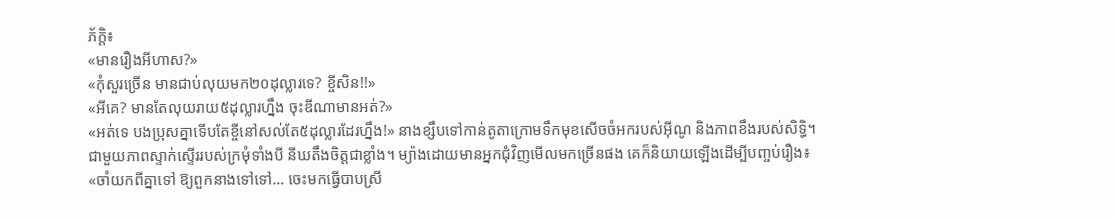ភ័ក្ដិ៖
«មានរឿងអីហាស?»
«កុំសួរច្រើន មានជាប់លុយមក២០ដុល្លារទេ? ខ្ចីសិន!!»
«អីគេ? មានតែលុយរាយ៥ដុល្លារហ្នឹង ចុះឌីណាមានអត់?»
«អត់ទេ បងប្រុសគ្នាទើបតែខ្ចីនៅសល់តែ៥ដុល្លារដែរហ្នឹង!» នាងខ្សឹបទៅកាន់តូតាក្រោមទឹកមុខសើចចំអករបស់អ៊ីណូ និងភាពខឹងរបស់សិទ្ធិ។
ជាមួយភាពស្ទាក់ស្ទើររបស់ក្រមុំទាំងបី នីឃតឹងចិត្តជាខ្លាំង។ ម្យ៉ាងដោយមានអ្នកជុំវិញមើលមកច្រើនផង គេក៏និយាយឡើងដើម្បីបញ្ចប់រឿង៖
«ចាំយកពីគ្នាទៅ ឱ្យពួកនាងទៅទៅ… ចេះមកធ្វើបាបស្រី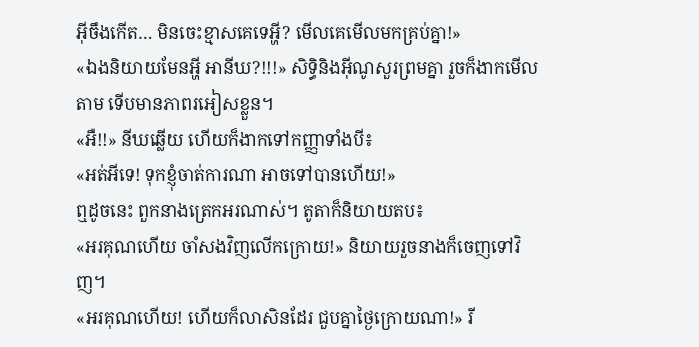អ៊ីចឹងកើត… មិនចេះខ្មាសគេទេអ្ហី? មើលគេមើលមកគ្រប់គ្នា!»
«ឯងនិយាយមែនអ្ហី អានីឃ?!!!» សិទ្ធិនិងអ៊ីណូសួរព្រមគ្នា រួចក៏ងាកមើលតាម ទើបមានភាពរអៀសខ្លួន។
«អឺ!!» នីឃឆ្លើយ ហើយក៏ងាកទៅកញ្ញាទាំងបី៖
«អត់អីទេ! ទុកខ្ញុំចាត់ការណា អាចទៅបានហើយ!»
ឮដូចនេះ ពួកនាងត្រេកអរណាស់។ តូតាក៏និយាយតប៖
«អរគុណហើយ ចាំសងវិញលើកក្រោយ!» និយាយរួចនាងក៏ចេញទៅវិញ។
«អរគុណហើយ! ហើយក៏លាសិនដែរ ជួបគ្នាថ្ងៃក្រោយណា!» រី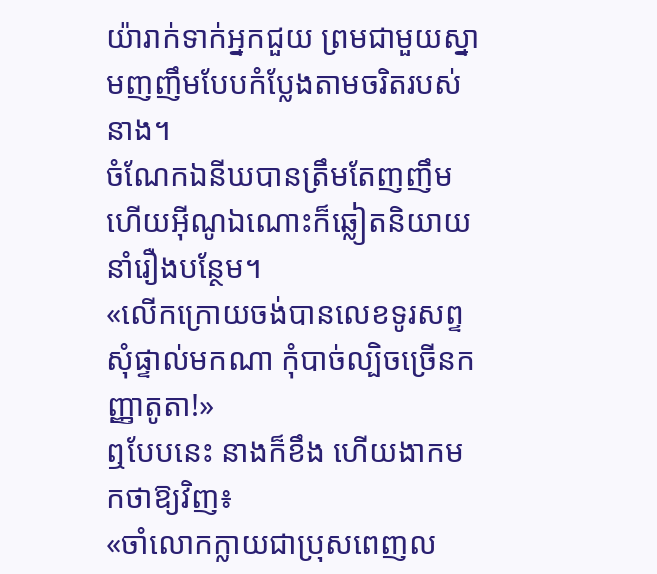យ៉ារាក់ទាក់អ្នកជួយ ព្រមជាមួយស្នាមញញឹមបែបកំប្លែងតាមចរិតរបស់នាង។
ចំណែកឯនីឃបានត្រឹមតែញញឹម ហើយអ៊ីណូឯណោះក៏ឆ្លៀតនិយាយនាំរឿងបន្ថែម។
«លើកក្រោយចង់បានលេខទូរសព្ទ សុំផ្ទាល់មកណា កុំបាច់ល្បិចច្រើនកញ្ញាតូតា!»
ឮបែបនេះ នាងក៏ខឹង ហើយងាកមកថាឱ្យវិញ៖
«ចាំលោកក្លាយជាប្រុសពេញល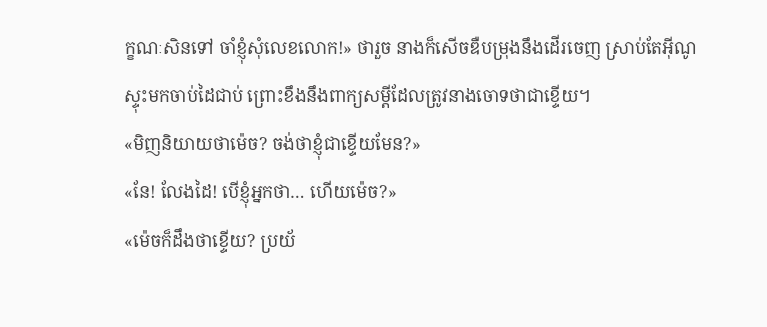ក្ខណៈសិនទៅ ចាំខ្ញុំសុំលេខលោក!» ថារួច នាងក៏សើចឌឺបម្រុងនឹងដើរចេញ ស្រាប់តែអ៊ីណូស្ទុះមកចាប់ដៃជាប់ ព្រោះខឹងនឹងពាក្យសម្ដីដែលត្រូវនាងចោទថាជាខ្ទើយ។
«មិញនិយាយថាម៉េច? ចង់ថាខ្ញុំជាខ្ទើយមែន?»
«នែ! លែងដៃ! បើខ្ញុំអ្នកថា… ហើយម៉េច?»
«ម៉េចក៏ដឹងថាខ្ទើយ? ប្រយ័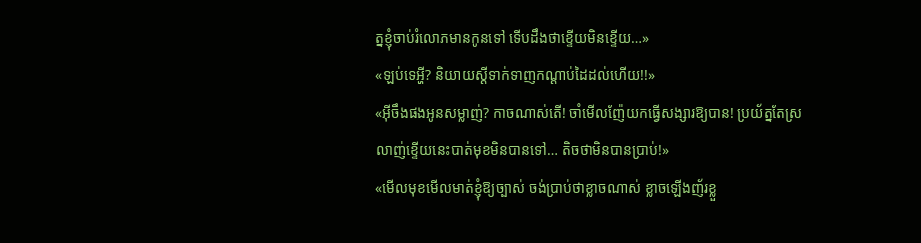ត្នខ្ញុំចាប់រំលោភមានកូនទៅ ទើបដឹងថាខ្ទើយមិនខ្ទើយ…»
«ឡប់ទេអ្ហី? និយាយស្ដីទាក់ទាញកណ្ដាប់ដៃដល់ហើយ!!»
«អ៊ីចឹងផងអូនសម្លាញ់? កាចណាស់តើ! ចាំមើលញ៉ែយកធ្វើសង្សារឱ្យបាន! ប្រយ័ត្នតែស្រលាញ់ខ្ទើយនេះបាត់មុខមិនបានទៅ… តិចថាមិនបានប្រាប់!»
«មើលមុខមើលមាត់ខ្ញុំឱ្យច្បាស់ ចង់ប្រាប់ថាខ្លាចណាស់ ខ្លាចឡើងញ័រខ្លួ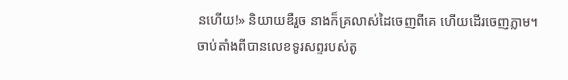នហើយ!» និយាយឌឺរួច នាងក៏គ្រលាស់ដៃចេញពីគេ ហើយដើរចេញភ្លាម។
ចាប់តាំងពីបានលេខទូរសព្ទរបស់តូ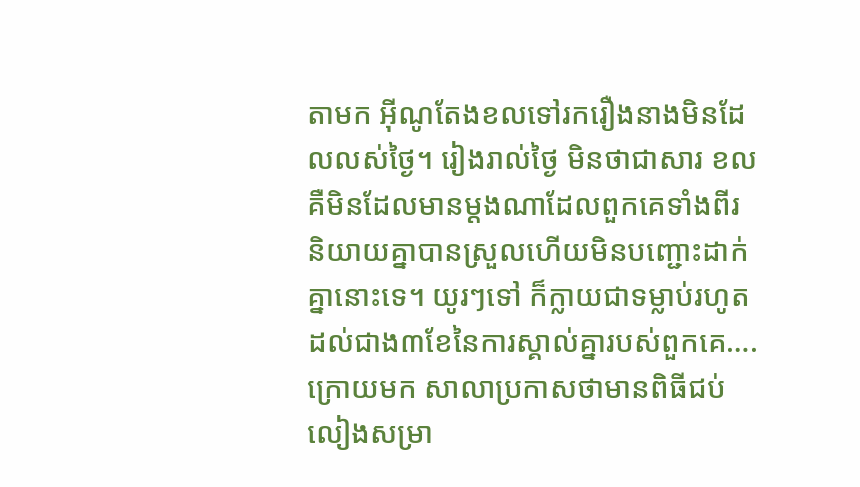តាមក អ៊ីណូតែងខលទៅរករឿងនាងមិនដែលលស់ថ្ងៃ។ រៀងរាល់ថ្ងៃ មិនថាជាសារ ខល គឺមិនដែលមានម្ដងណាដែលពួកគេទាំងពីរនិយាយគ្នាបានស្រួលហើយមិនបញ្ជោះដាក់គ្នានោះទេ។ យូរៗទៅ ក៏ក្លាយជាទម្លាប់រហូតដល់ជាង៣ខែនៃការស្គាល់គ្នារបស់ពួកគេ….
ក្រោយមក សាលាប្រកាសថាមានពិធីជប់លៀងសម្រា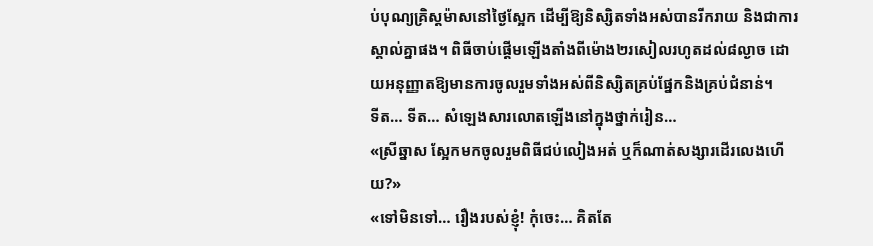ប់បុណ្យគ្រិស្តម៉ាសនៅថ្ងៃស្អែក ដើម្បីឱ្យនិស្សិតទាំងអស់បានរីករាយ និងជាការស្គាល់គ្នាផង។ ពិធីចាប់ផ្ដើមឡើងតាំងពីម៉ោង២រសៀលរហូតដល់៨ល្ងាច ដោយអនុញ្ញាតឱ្យមានការចូលរួមទាំងអស់ពីនិស្សិតគ្រប់ផ្នែកនិងគ្រប់ជំនាន់។
ទីត… ទីត… សំឡេងសារលោតឡើងនៅក្នុងថ្នាក់រៀន…
«ស្រីឆ្នាស ស្អែកមកចូលរួមពិធីជប់លៀងអត់ ឬក៏ណាត់សង្សារដើរលេងហើយ?»
«ទៅមិនទៅ… រឿងរបស់ខ្ញុំ! កុំចេះ… គិតតែ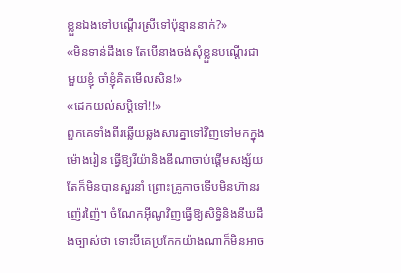ខ្លួនឯងទៅបណ្ដើរស្រីទៅប៉ុន្មាននាក់?»
«មិនទាន់ដឹងទេ តែបើនាងចង់សុំខ្លួនបណ្ដើរជាមួយខ្ញុំ ចាំខ្ញុំគិតមើលសិន!»
«ដេកយល់សប្ដិទៅ!!»
ពួកគេទាំងពីរឆ្លើយឆ្លងសារគ្នាទៅវិញទៅមកក្នុងម៉ោងរៀន ធ្វើឱ្យរីយ៉ានិងឌីណាចាប់ផ្ដើមសង្ស័យ តែក៏មិនបានសួរនាំ ព្រោះគ្រូកាចទើបមិនហ៊ានរញ៉េរញ៉ៃ។ ចំណែកអ៊ីណូវិញធ្វើឱ្យសិទ្ធិនិងនីឃដឹងច្បាស់ថា ទោះបីគេប្រកែកយ៉ាងណាក៏មិនអាច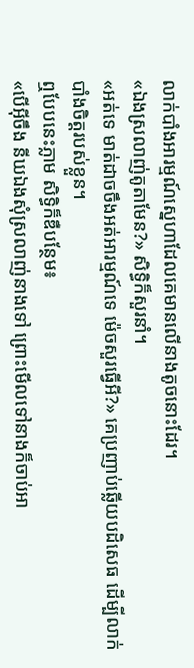លាក់បាំងអារម្មណ៍ស្នេហាដែលគេមានលើនាងតូចនោះដែរ។
«ឯងស្រលាញ់តូតាមែន?» សិទ្ធិក៏សួរនាំ។
«អត់ទេ មាត់ដាចចឹងអត់អារម្មណ៍ទេ ម៉េចសួរធ្វើអី?» គេប្រញាប់ឆ្លើយបដិសេធ ដើម្បីលាក់បាំងចិត្តរបស់ខ្លួន។
ឮបែបនេះភ្លាម សិទ្ធិក៏ឌឺបន្ថែម៖
«បើអ៊ីចឹង នីឃឯងសុំស្រលាញ់នាងទៅ ព្រោះមើលទៅនាងក៏ចាប់អា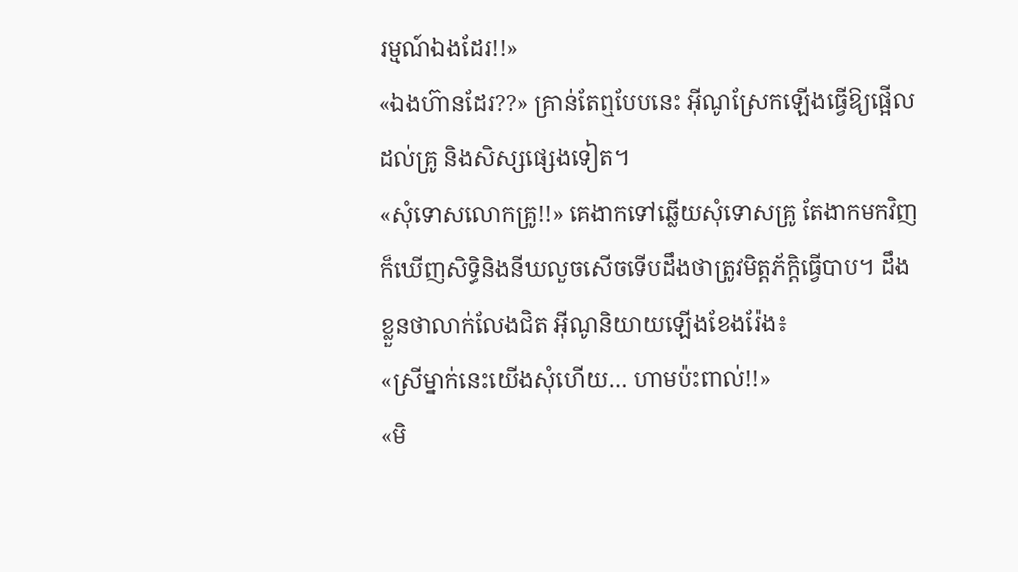រម្មណ៍ឯងដែរ!!»
«ឯងហ៊ានដែរ??» គ្រាន់តែឮបែបនេះ អ៊ីណូស្រែកឡើងធ្វើឱ្យផ្អើលដល់គ្រូ និងសិស្សផ្សេងទៀត។
«សុំទោសលោកគ្រូ!!» គេងាកទៅឆ្លើយសុំទោសគ្រូ តែងាកមកវិញក៏ឃើញសិទ្ធិនិងនីឃលួចសើចទើបដឹងថាត្រូវមិត្តភ័ក្ដិធ្វើបាប។ ដឹងខ្លួនថាលាក់លែងជិត អ៊ីណូនិយាយឡើងខែងរ៉ែង៖
«ស្រីម្នាក់នេះយើងសុំហើយ… ហាមប៉ះពាល់!!»
«មិ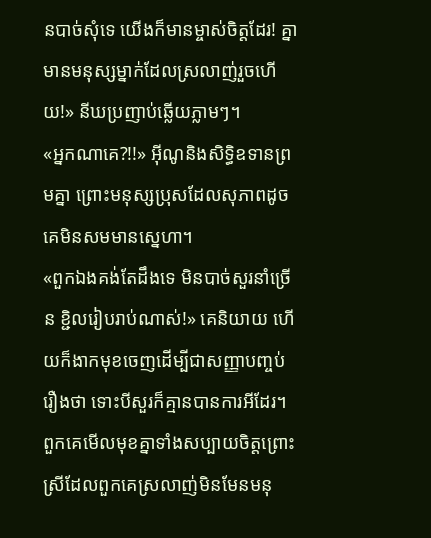នបាច់សុំទេ យើងក៏មានម្ចាស់ចិត្តដែរ! គ្នាមានមនុស្សម្នាក់ដែលស្រលាញ់រួចហើយ!» នីឃប្រញាប់ឆ្លើយភ្លាមៗ។
«អ្នកណាគេ?!!» អ៊ីណូនិងសិទ្ធិឧទានព្រមគ្នា ព្រោះមនុស្សប្រុសដែលសុភាពដូចគេមិនសមមានស្នេហា។
«ពួកឯងគង់តែដឹងទេ មិនបាច់សួរនាំច្រើន ខ្ជិលរៀបរាប់ណាស់!» គេនិយាយ ហើយក៏ងាកមុខចេញដើម្បីជាសញ្ញាបញ្ចប់រឿងថា ទោះបីសួរក៏គ្មានបានការអីដែរ។ ពួកគេមើលមុខគ្នាទាំងសប្បាយចិត្តព្រោះស្រីដែលពួកគេស្រលាញ់មិនមែនមនុ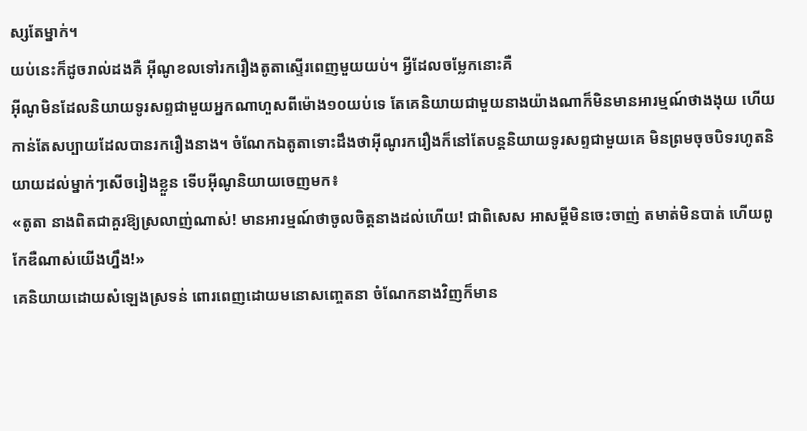ស្សតែម្នាក់។
យប់នេះក៏ដូចរាល់ដងគឺ អ៊ីណូខលទៅរករឿងតូតាស្ទើរពេញមួយយប់។ អ្វីដែលចម្លែកនោះគឺ
អ៊ីណូមិនដែលនិយាយទូរសព្ទជាមួយអ្នកណាហួសពីម៉ោង១០យប់ទេ តែគេនិយាយជាមួយនាងយ៉ាងណាក៏មិនមានអារម្មណ៍ថាងងុយ ហើយកាន់តែសប្បាយដែលបានរករឿងនាង។ ចំណែកឯតូតាទោះដឹងថាអ៊ីណូរករឿងក៏នៅតែបន្តនិយាយទូរសព្ទជាមួយគេ មិនព្រមចុចបិទរហូតនិយាយដល់ម្នាក់ៗសើចរៀងខ្លួន ទើបអ៊ីណូនិយាយចេញមក៖
«តូតា នាងពិតជាគួរឱ្យស្រលាញ់ណាស់! មានអារម្មណ៍ថាចូលចិត្តនាងដល់ហើយ! ជាពិសេស អាសម្ដីមិនចេះចាញ់ តមាត់មិនបាត់ ហើយពូកែឌឺណាស់យើងហ្នឹង!»
គេនិយាយដោយសំឡេងស្រទន់ ពោរពេញដោយមនោសញ្ចេតនា ចំណែកនាងវិញក៏មាន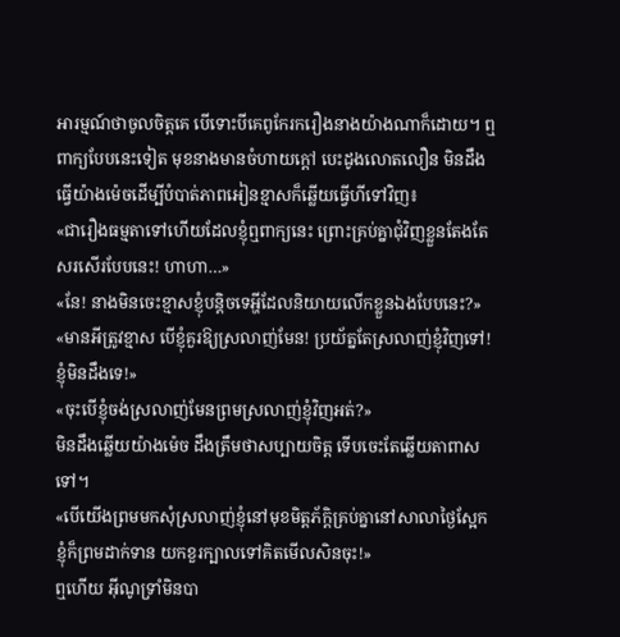អារម្មណ៍ថាចូលចិត្តគេ បើទោះបីគេពូកែរករឿងនាងយ៉ាងណាក៏ដោយ។ ឮពាក្យបែបនេះទៀត មុខនាងមានចំហាយក្ដៅ បេះដូងលោតលឿន មិនដឹងធ្វើយ៉ាងម៉េចដើម្បីបំបាត់ភាពអៀនខ្មាសក៏ឆ្លើយធ្វើហីទៅវិញ៖
«ជារឿងធម្មតាទៅហើយដែលខ្ញុំឮពាក្យនេះ ព្រោះគ្រប់គ្នាជុំវិញខ្លួនតែងតែសរសើរបែបនេះ! ហាហា…»
«នែ! នាងមិនចេះខ្មាសខ្ញុំបន្តិចទេអ្ហីដែលនិយាយលើកខ្លួនឯងបែបនេះ?»
«មានអីត្រូវខ្មាស បើខ្ញុំគួរឱ្យស្រលាញ់មែន! ប្រយ័ត្នតែស្រលាញ់ខ្ញុំវិញទៅ! ខ្ញុំមិនដឹងទេ!»
«ចុះបើខ្ញុំចង់ស្រលាញ់មែនព្រមស្រលាញ់ខ្ញុំវិញអត់?»
មិនដឹងឆ្លើយយ៉ាងម៉េច ដឹងត្រឹមថាសប្បាយចិត្ត ទើបចេះតែឆ្លើយតាពាសទៅ។
«បើយើងព្រមមកសុំស្រលាញ់ខ្ញុំនៅមុខមិត្តភ័ក្ដិគ្រប់គ្នានៅសាលាថ្ងៃស្អែក ខ្ញុំក៏ព្រមដាក់ទាន យកខួរក្បាលទៅគិតមើលសិនចុះ!»
ឮហើយ អ៊ីណូទ្រាំមិនបា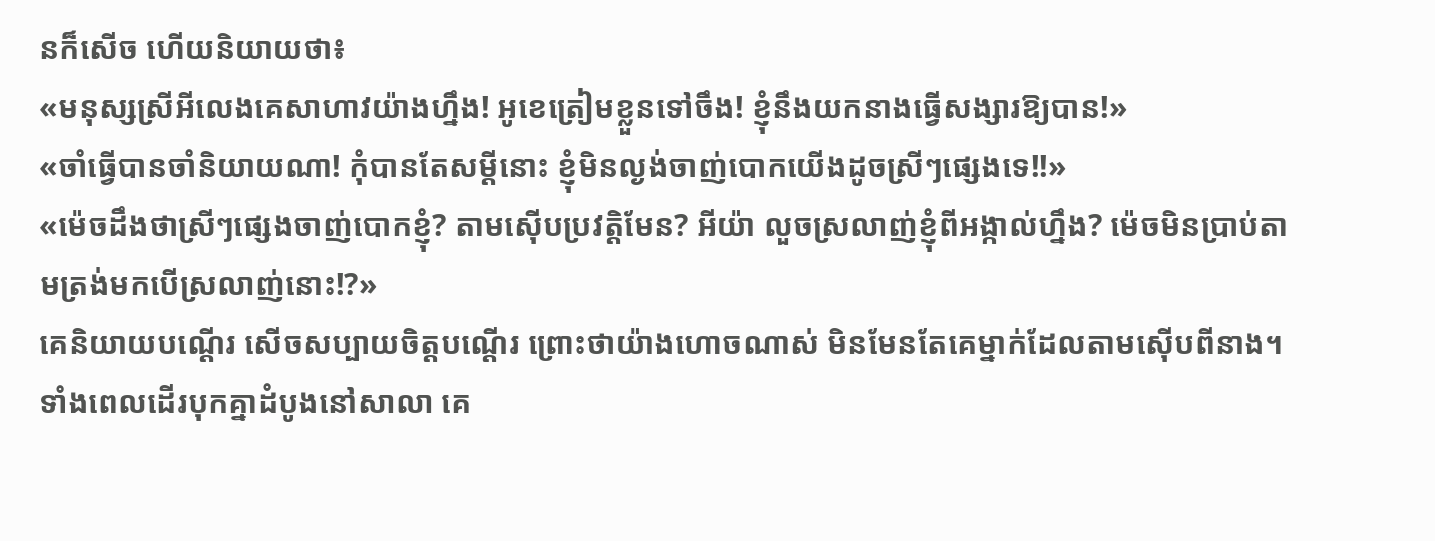នក៏សើច ហើយនិយាយថា៖
«មនុស្សស្រីអីលេងគេសាហាវយ៉ាងហ្នឹង! អូខេត្រៀមខ្លួនទៅចឹង! ខ្ញុំនឹងយកនាងធ្វើសង្សារឱ្យបាន!»
«ចាំធ្វើបានចាំនិយាយណា! កុំបានតែសម្ដីនោះ ខ្ញុំមិនល្ងង់ចាញ់បោកយើងដូចស្រីៗផ្សេងទេ!!»
«ម៉េចដឹងថាស្រីៗផ្សេងចាញ់បោកខ្ញុំ? តាមស៊ើបប្រវត្តិមែន? អីយ៉ា លួចស្រលាញ់ខ្ញុំពីអង្កាល់ហ្នឹង? ម៉េចមិនប្រាប់តាមត្រង់មកបើស្រលាញ់នោះ!?»
គេនិយាយបណ្ដើរ សើចសប្បាយចិត្តបណ្ដើរ ព្រោះថាយ៉ាងហោចណាស់ មិនមែនតែគេម្នាក់ដែលតាមស៊ើបពីនាង។
ទាំងពេលដើរបុកគ្នាដំបូងនៅសាលា គេ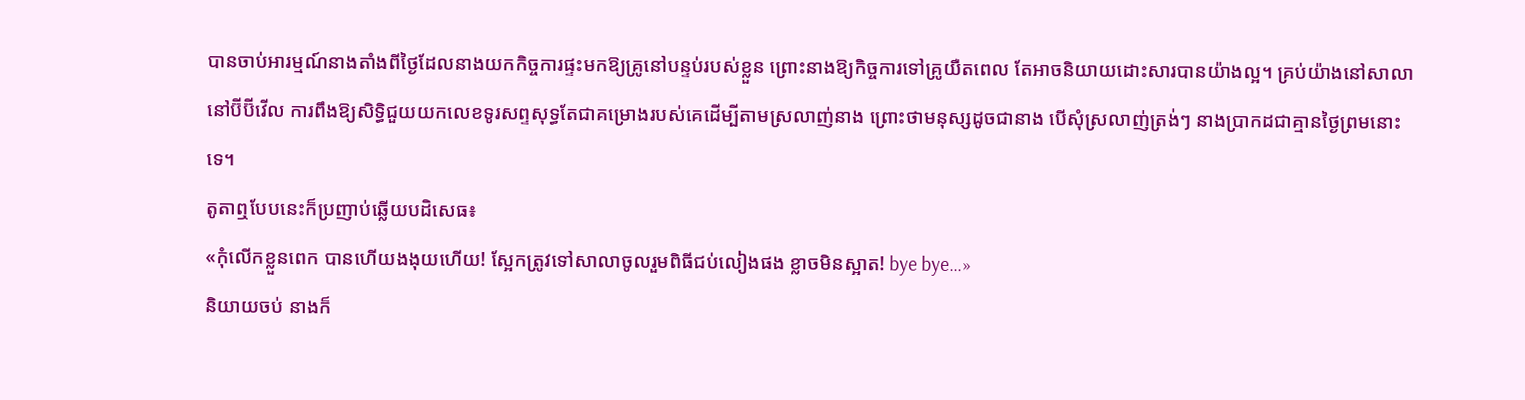បានចាប់អារម្មណ៍នាងតាំងពីថ្ងៃដែលនាងយកកិច្ចការផ្ទះមកឱ្យគ្រូនៅបន្ទប់របស់ខ្លួន ព្រោះនាងឱ្យកិច្ចការទៅគ្រូយឺតពេល តែអាចនិយាយដោះសារបានយ៉ាងល្អ។ គ្រប់យ៉ាងនៅសាលា នៅប៊ីប៊ីវើល ការពឹងឱ្យសិទ្ធិជួយយកលេខទូរសព្ទសុទ្ធតែជាគម្រោងរបស់គេដើម្បីតាមស្រលាញ់នាង ព្រោះថាមនុស្សដូចជានាង បើសុំស្រលាញ់ត្រង់ៗ នាងប្រាកដជាគ្មានថ្ងៃព្រមនោះទេ។
តូតាឮបែបនេះក៏ប្រញាប់ឆ្លើយបដិសេធ៖
«កុំលើកខ្លួនពេក បានហើយងងុយហើយ! ស្អែកត្រូវទៅសាលាចូលរួមពិធីជប់លៀងផង ខ្លាចមិនស្អាត! bye bye…»
និយាយចប់ នាងក៏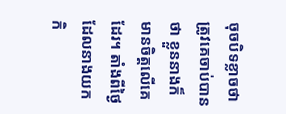ចុចបិទខ្លាចថាត្រូវគេចាប់បានថា ខ្លួននាងក៏មានចិត្តលើគេដែរ។ តាំងពីថ្ងៃដែលនាងយកកិ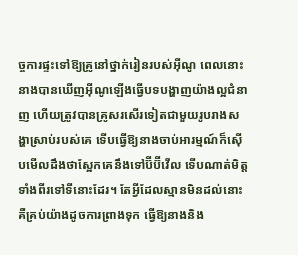ច្ចការផ្ទះទៅឱ្យគ្រូនៅថ្នាក់រៀនរបស់អ៊ីណូ ពេលនោះនាងបានឃើញអ៊ីណូឡើងធ្វើបទបង្ហាញយ៉ាងល្អជំនាញ ហើយត្រូវបានគ្រូសរសើរទៀតជាមួយរូបរាងសង្ហាស្រាប់របស់គេ ទើបធ្វើឱ្យនាងចាប់អារម្មណ៍ក៏ស៊ើបមើលដឹងថាស្អែកគេនឹងទៅប៊ីប៊ីវើល ទើបណាត់មិត្តទាំងពីរទៅទីនោះដែរ។ តែអ្វីដែលស្មានមិនដល់នោះ គឺគ្រប់យ៉ាងដូចការព្រាងទុក ធ្វើឱ្យនាងនិង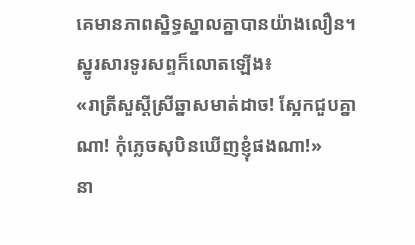គេមានភាពស្និទ្ធស្នាលគ្នាបានយ៉ាងលឿន។
ស្នូរសារទូរសព្ទក៏លោតឡើង៖
«រាត្រីសួស្ដីស្រីឆ្នាសមាត់ដាច! ស្អែកជួបគ្នាណា! កុំភ្លេចសុបិនឃើញខ្ញុំផងណា!»
នា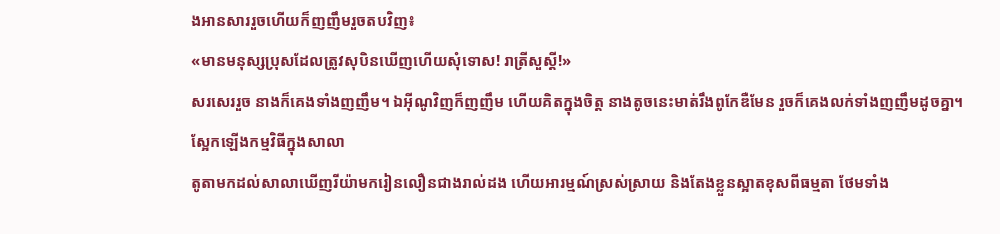ងអានសាររួចហើយក៏ញញឹមរួចតបវិញ៖
«មានមនុស្សប្រុសដែលត្រូវសុបិនឃើញហើយសុំទោស! រាត្រីសួស្ដី!»
សរសេររួច នាងក៏គេងទាំងញញឹម។ ឯអ៊ីណូវិញក៏ញញឹម ហើយគិតក្នុងចិត្ត នាងតូចនេះមាត់រឹងពូកែឌឺមែន រួចក៏គេងលក់ទាំងញញឹមដូចគ្នា។
ស្អែកឡើងកម្មវិធីក្នុងសាលា
តូតាមកដល់សាលាឃើញរីយ៉ាមករៀនលឿនជាងរាល់ដង ហើយអារម្មណ៍ស្រស់ស្រាយ និងតែងខ្លួនស្អាតខុសពីធម្មតា ថែមទាំង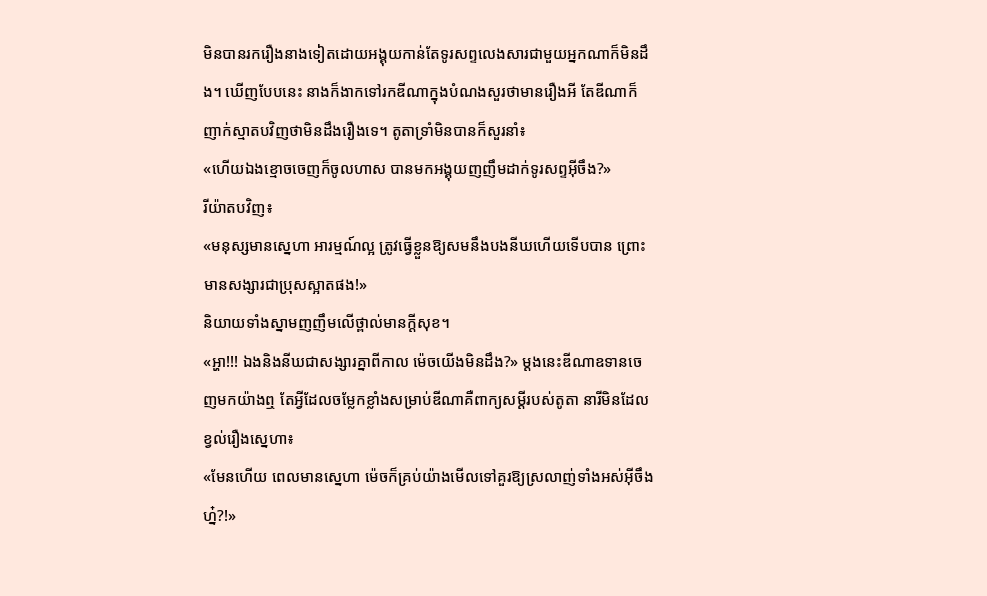មិនបានរករឿងនាងទៀតដោយអង្គុយកាន់តែទូរសព្ទលេងសារជាមួយអ្នកណាក៏មិនដឹង។ ឃើញបែបនេះ នាងក៏ងាកទៅរកឌីណាក្នុងបំណងសួរថាមានរឿងអី តែឌីណាក៏ញាក់ស្មាតបវិញថាមិនដឹងរឿងទេ។ តូតាទ្រាំមិនបានក៏សួរនាំ៖
«ហើយឯងខ្មោចចេញក៏ចូលហាស បានមកអង្គុយញញឹមដាក់ទូរសព្ទអ៊ីចឹង?»
រីយ៉ាតបវិញ៖
«មនុស្សមានស្នេហា អារម្មណ៍ល្អ ត្រូវធ្វើខ្លួនឱ្យសមនឹងបងនីឃហើយទើបបាន ព្រោះមានសង្សារជាប្រុសស្អាតផង!»
និយាយទាំងស្នាមញញឹមលើថ្ពាល់មានក្ដីសុខ។
«អ្ហា!!! ឯងនិងនីឃជាសង្សារគ្នាពីកាល ម៉េចយើងមិនដឹង?» ម្ដងនេះឌីណាឧទានចេញមកយ៉ាងឮ តែអ្វីដែលចម្លែកខ្លាំងសម្រាប់ឌីណាគឺពាក្យសម្ដីរបស់តូតា នារីមិនដែលខ្វល់រឿងស្នេហា៖
«មែនហើយ ពេលមានស្នេហា ម៉េចក៏គ្រប់យ៉ាងមើលទៅគួរឱ្យស្រលាញ់ទាំងអស់អ៊ីចឹងហ្ន៎?!»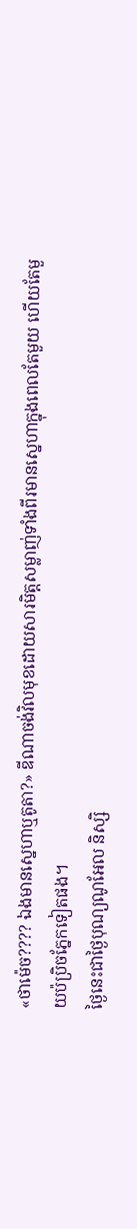«ថាម៉េច???? ឯងមានស្នេហាឬតូតា?» ឌីណាចង់វិលមុខដោយសារមិត្តសម្លាញ់ទាំងពីរមានស្នេហាក្នុងពេលតែមួយ ហើយតែមួយប៉ប្រិចភ្នែកទៀតផង។
ថ្ងៃនេះជាថ្ងៃបុណ្យណូអែល និស្សិ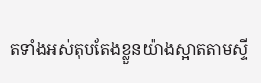តទាំងអស់តុបតែងខ្លួនយ៉ាងស្អាតតាមស្ទី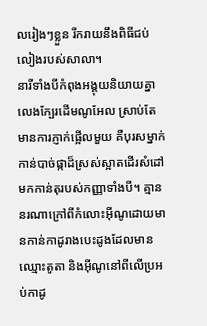លរៀងៗខ្លួន រីករាយនឹងពិធីជប់លៀងរបស់សាលា។
នារីទាំងបីកំពុងអង្គុយនិយាយគ្នាលេងក្បែរដើមណូអែល ស្រាប់តែមានការភ្ញាក់ផ្អើលមួយ គឺបុរសម្នាក់កាន់បាច់ផ្កាដ៏ស្រស់ស្អាតដើរសំដៅមកកាន់តុរបស់កញ្ញាទាំងបី។ គ្មាននរណាក្រៅពីកំលោះអ៊ីណូដោយមានកាន់កាដូរាងបេះដូងដែលមានឈ្មោះតូតា និងអ៊ីណូនៅពីលើប្រអប់កាដូ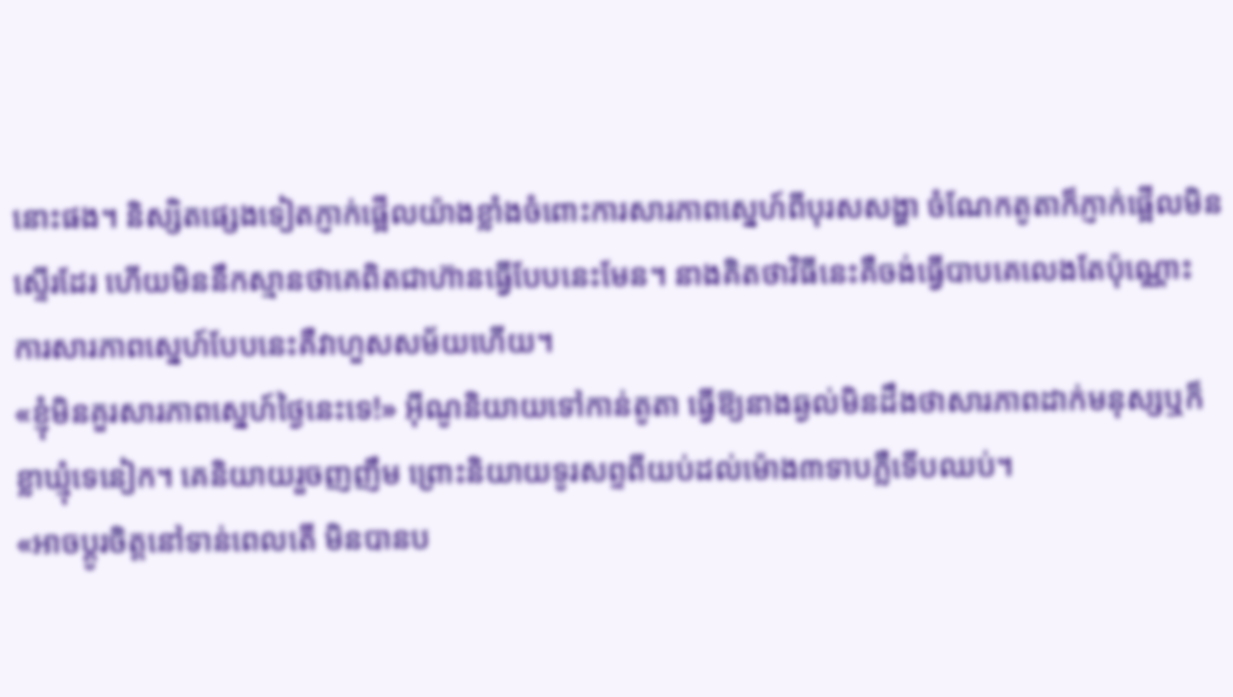នោះផង។ និស្សិតផ្សេងទៀតភ្ញាក់ផ្អើលយ៉ាងខ្លាំងចំពោះការសារភាពស្នេហ៍ពីបុរសសង្ហា ចំណែកតូតាក៏ភ្ញាក់ផ្អើលមិនស្ទើរដែរ ហើយមិននឹកស្មានថាគេពិតជាហ៊ានធ្វើបែបនេះមែន។ នាងគិតថាវិធីនេះគឺចង់ធ្វើបាបគេលេងតែប៉ុណ្ណោះ ការសារភាពស្នេហ៍បែបនេះគឺវាហួសសម័យហើយ។
«ខ្ញុំមិនគួរសារភាពស្នេហ៍ថ្ងៃនេះទេ!» អ៊ីណូនិយាយទៅកាន់តូតា ធ្វើឱ្យនាងឆ្ងល់មិនដឹងថាសារភាពដាក់មនុស្សឬក៏ខ្លាឃ្មុំទេនៀក។ គេនិយាយរួចញញឹម ព្រោះនិយាយទូរសព្ទពីយប់ដល់ម៉ោង៣ទាបភ្លឺទើបឈប់។
«អាចប្ដូរចិត្តនៅទាន់ពេលតើ មិនបានប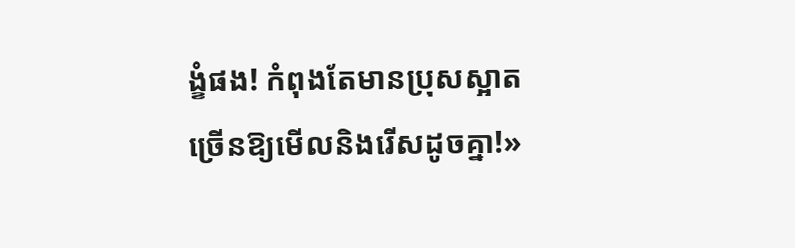ង្ខំផង! កំពុងតែមានប្រុសស្អាតច្រើនឱ្យមើលនិងរើសដូចគ្នា!»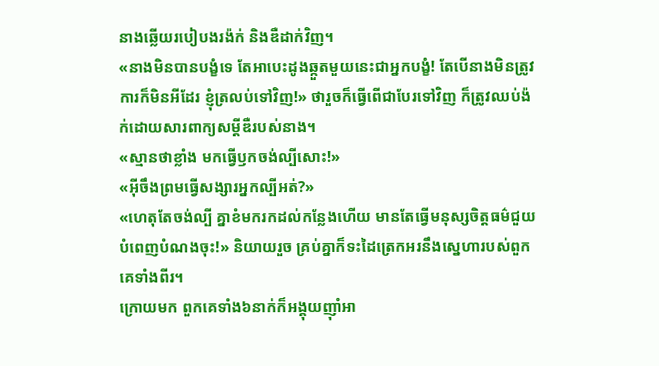នាងឆ្លើយរបៀបងរង៉ក់ និងឌឺដាក់វិញ។
«នាងមិនបានបង្ខំទេ តែអាបេះដូងឆ្កួតមួយនេះជាអ្នកបង្ខំ! តែបើនាងមិនត្រូវការក៏មិនអីដែរ ខ្ញុំត្រលប់ទៅវិញ!» ថារួចក៏ធ្វើពើជាបែរទៅវិញ ក៏ត្រូវឈប់ង៉ក់ដោយសារពាក្យសម្ដីឌឺរបស់នាង។
«ស្មានថាខ្លាំង មកធ្វើឫកចង់ល្បីសោះ!»
«អ៊ីចឹងព្រមធ្វើសង្សារអ្នកល្បីអត់?»
«ហេតុតែចង់ល្បី គ្នាខំមករកដល់កន្លែងហើយ មានតែធ្វើមនុស្សចិត្តធម៌ជួយបំពេញបំណងចុះ!» និយាយរួច គ្រប់គ្នាក៏ទះដៃត្រេកអរនឹងស្នេហារបស់ពួកគេទាំងពីរ។
ក្រោយមក ពួកគេទាំង៦នាក់ក៏អង្គុយញ៉ាំអា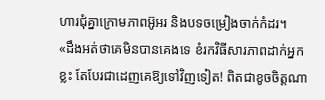ហារជុំគ្នាក្រោមភាពអ៊ូអរ និងបទចម្រៀងចាក់កំដរ។
«ដឹងអត់ថាគេមិនបានគេងទេ ខំរកវិធីសារភាពដាក់អ្នកខ្លះ តែបែរជាដេញគេឱ្យទៅវិញទៀត! ពិតជាខូចចិត្តណា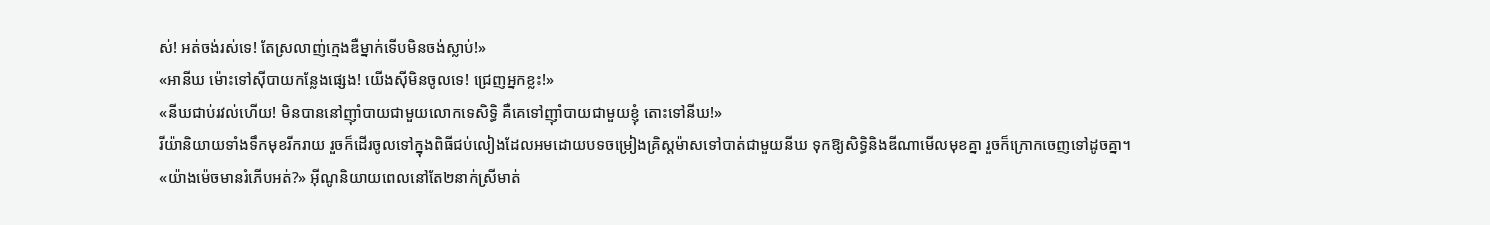ស់! អត់ចង់រស់ទេ! តែស្រលាញ់ក្មេងឌឺម្នាក់ទើបមិនចង់ស្លាប់!»
«អានីឃ ម៉ោះទៅស៊ីបាយកន្លែងផ្សេង! យើងស៊ីមិនចូលទេ! ជ្រេញអ្នកខ្លះ!»
«នីឃជាប់រវល់ហើយ! មិនបាននៅញ៉ាំបាយជាមួយលោកទេសិទ្ធិ គឺគេទៅញ៉ាំបាយជាមួយខ្ញុំ តោះទៅនីឃ!»
រីយ៉ានិយាយទាំងទឹកមុខរីករាយ រួចក៏ដើរចូលទៅក្នុងពិធីជប់លៀងដែលអមដោយបទចម្រៀងគ្រិស្តម៉ាសទៅបាត់ជាមួយនីឃ ទុកឱ្យសិទ្ធិនិងឌីណាមើលមុខគ្នា រួចក៏ក្រោកចេញទៅដូចគ្នា។
«យ៉ាងម៉េចមានរំភើបអត់?» អ៊ីណូនិយាយពេលនៅតែ២នាក់ស្រីមាត់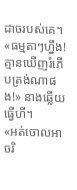ដាចរបស់គេ។
«ធម្មតាៗហ្នឹង! គ្មានឃើញរំភើបត្រង់ណាផង!» នាងឆ្លើយធ្វើហី។
«អត់ចោលអាចរិ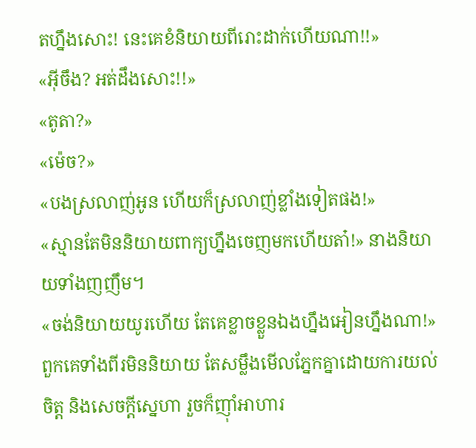តហ្នឹងសោះ! នេះគេខំនិយាយពីរោះដាក់ហើយណា!!»
«អ៊ីចឹង? អត់ដឹងសោះ!!»
«តូតា?»
«ម៉េច?»
«បងស្រលាញ់អូន ហើយក៏ស្រលាញ់ខ្លាំងទៀតផង!»
«ស្មានតែមិននិយាយពាក្យហ្នឹងចេញមកហើយតា៎!» នាងនិយាយទាំងញញឹម។
«ចង់និយាយយូរហើយ តែគេខ្លាចខ្លួនឯងហ្នឹងអៀនហ្នឹងណា!»
ពួកគេទាំងពីរមិននិយាយ តែសម្លឹងមើលភ្នែកគ្នាដោយការយល់ចិត្ត និងសេចក្ដីស្នេហា រួចក៏ញ៉ាំអាហារ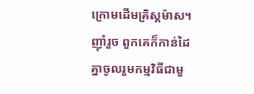ក្រោមដើមគ្រិស្តម៉ាស។
ញ៉ាំរួច ពួកគេក៏កាន់ដៃគ្នាចូលរួមកម្មវិធីជាមួ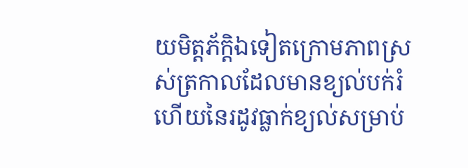យមិត្តភ័ក្ដិឯទៀតក្រោមភាពស្រស់ត្រកាលដែលមានខ្យល់បក់រំហើយនៃរដូវធ្លាក់ខ្យល់សម្រាប់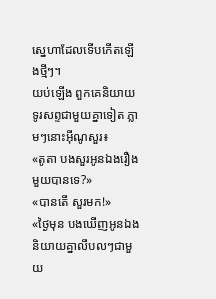ស្នេហាដែលទើបកើតឡើងថ្មីៗ។
យប់ឡើង ពួកគេនិយាយទូរសព្ទជាមួយគ្នាទៀត ភ្លាមៗនោះអ៊ីណូសួរ៖
«តូតា បងសួរអូនឯងរឿងមួយបានទេ?»
«បានតើ សួរមក!»
«ថ្ងៃមុន បងឃើញអូនឯងនិយាយគ្នាលឹបលៗជាមួយ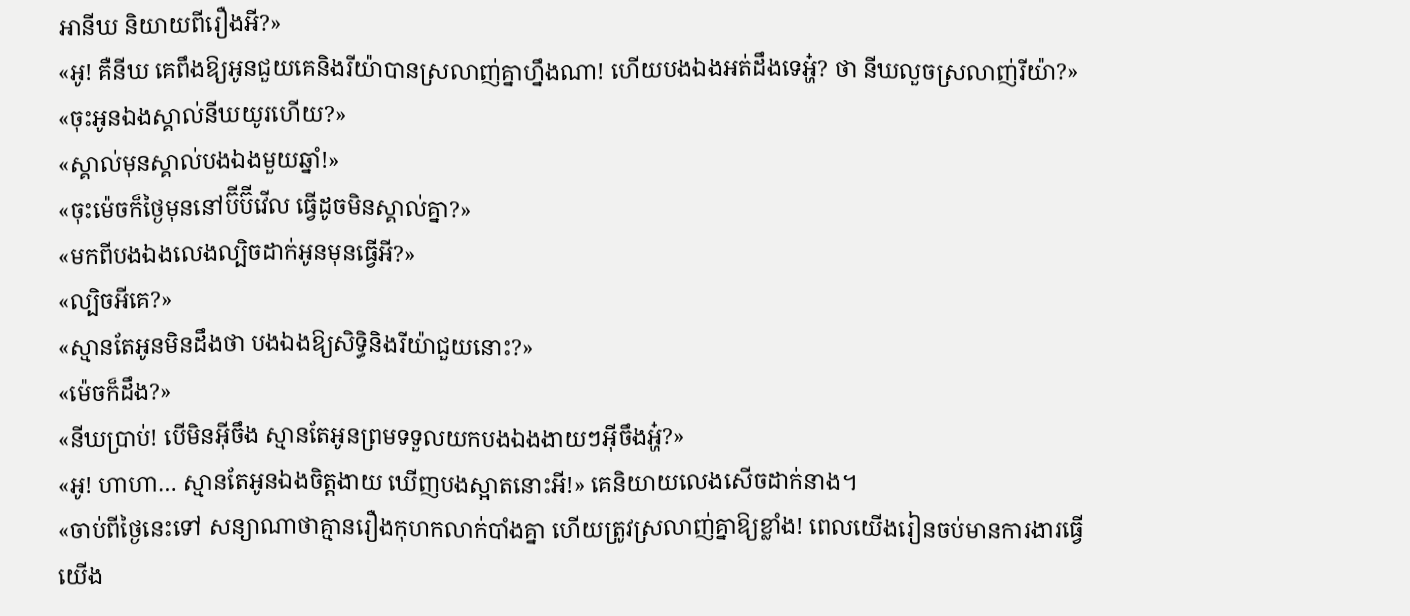អានីឃ និយាយពីរឿងអី?»
«អូ! គឺនីឃ គេពឹងឱ្យអូនជួយគេនិងរីយ៉ាបានស្រលាញ់គ្នាហ្នឹងណា! ហើយបងឯងអត់ដឹងទេអ្ហ៎? ថា នីឃលួចស្រលាញ់រីយ៉ា?»
«ចុះអូនឯងស្គាល់នីឃយូរហើយ?»
«ស្គាល់មុនស្គាល់បងឯងមួយឆ្នាំ!»
«ចុះម៉េចក៏ថ្ងៃមុននៅប៊ីប៊ីវើល ធ្វើដូចមិនស្គាល់គ្នា?»
«មកពីបងឯងលេងល្បិចដាក់អូនមុនធ្វើអី?»
«ល្បិចអីគេ?»
«ស្មានតែអូនមិនដឹងថា បងឯងឱ្យសិទ្ធិនិងរីយ៉ាជួយនោះ?»
«ម៉េចក៏ដឹង?»
«នីឃប្រាប់! បើមិនអ៊ីចឹង ស្មានតែអូនព្រមទទួលយកបងឯងងាយៗអ៊ីចឹងអ្ហ៎?»
«អូ! ហាហា… ស្មានតែអូនឯងចិត្តងាយ ឃើញបងស្អាតនោះអី!» គេនិយាយលេងសើចដាក់នាង។
«ចាប់ពីថ្ងៃនេះទៅ សន្យាណាថាគ្មានរឿងកុហកលាក់បាំងគ្នា ហើយត្រូវស្រលាញ់គ្នាឱ្យខ្លាំង! ពេលយើងរៀនចប់មានការងារធ្វើ យើង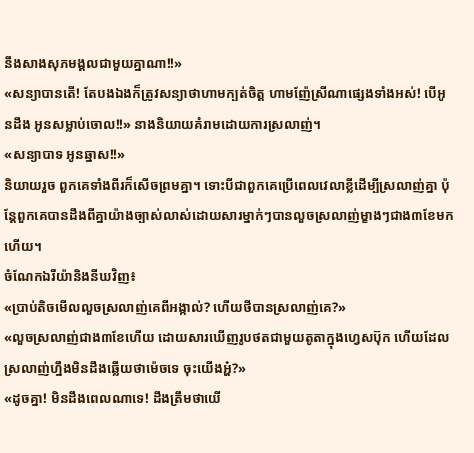នឹងសាងសុភមង្គលជាមួយគ្នាណា!!»
«សន្យាបានតើ! តែបងឯងក៏ត្រូវសន្យាថាហាមក្បត់ចិត្ត ហាមញ៉ែស្រីណាផ្សេងទាំងអស់! បើអូនដឹង អូនសម្លាប់ចោល!!» នាងនិយាយគំរាមដោយការស្រលាញ់។
«សន្យាបាទ អូនឆ្នាស!!»
និយាយរួច ពួកគេទាំងពីរក៏សើចព្រមគ្នា។ ទោះបីជាពួកគេប្រើពេលវេលាខ្លីដើម្បីស្រលាញ់គ្នា ប៉ុន្តែពួកគេបានដឹងពីគ្នាយ៉ាងច្បាស់លាស់ដោយសារម្នាក់ៗបានលួចស្រលាញ់ម្ខាងៗជាង៣ខែមកហើយ។
ចំណែកឯរីយ៉ានិងនីឃវិញ៖
«ប្រាប់តិចមើលលួចស្រលាញ់គេពីអង្កាល់? ហើយថីបានស្រលាញ់គេ?»
«លួចស្រលាញ់ជាង៣ខែហើយ ដោយសារឃើញរូបថតជាមួយតូតាក្នុងហ្វេសប៊ុក ហើយដែលស្រលាញ់ហ្នឹងមិនដឹងឆ្លើយថាម៉េចទេ ចុះយើងអ្ហ៎?»
«ដូចគ្នា! មិនដឹងពេលណាទេ! ដឹងត្រឹមថាយើ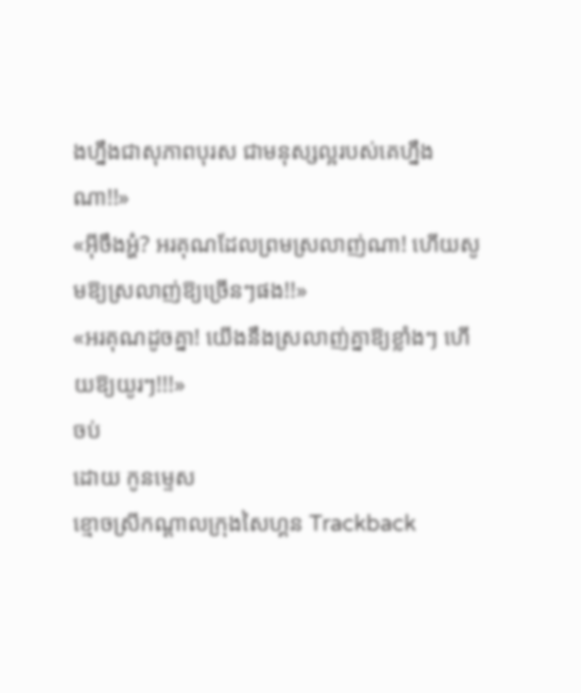ងហ្នឹងជាសុភាពបុរស ជាមនុស្សល្អរបស់គេហ្នឹងណា!!»
«អ៊ីចឹងអ្ហ៎? អរគុណដែលព្រមស្រលាញ់ណា! ហើយសូមឱ្យស្រលាញ់ឱ្យច្រើនៗផង!!»
«អរគុណដូចគ្នា! យើងនឹងស្រលាញ់គ្នាឱ្យខ្លាំងៗ ហើយឱ្យយូរៗ!!!»
ចប់
ដោយ កូនម្ទេស
ខ្មោចស្រីកណ្ដាលក្រុងសៃហ្គន Trackback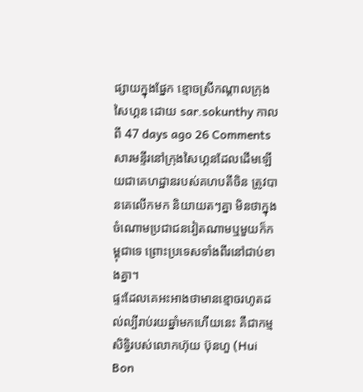ផ្សាយក្នុងផ្នែក ខ្មោចស្រីកណ្ដាលក្រុងសៃហ្គន ដោយ sar.sokunthy កាលពី 47 days ago 26 Comments
សារមន្ទីរនៅក្រុងសៃហ្គនដែលដើមឡើយជាគេហដ្ឋានរបស់គហបតីចិន ត្រូវបានគេលើកមក និយាយតៗគ្នា មិនថាក្នុងចំណោមប្រជាជនវៀតណាមឬមួយក៏កម្ពុជាទេ ព្រោះប្រទេសទាំងពីរនៅជាប់ខាងគ្នា។
ផ្ទះដែលគេអះអាងថាមានខ្មោចរហូតដល់ល្បីរាប់រយឆ្នាំមកហើយនេះ គឺជាកម្មសិទ្ធិរបស់លោកហ៊ុយ ប៊ុនហួ (Hui Bon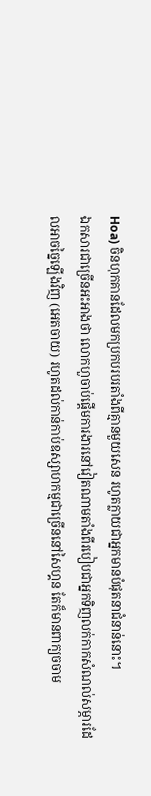Hoa) ចិនហុកគានដែលមកប្រកបរបរតាំងពីគ្មានមួយសេន រហូតក្លាយជាអ្នកមានបំផុតនាជំនាន់នោះ។
ឯកសារជាច្រើនអះអាងថា លោកហួចាប់ផ្ដើមការងារនៅវៀតណាមតាំងពីរបៀបជាអ្នកទិញលក់កាកសំណល់សម្ភារដែលអាចច្នៃឡើងវិញ (អេតចាយ) រហូតដល់កាន់កាប់ឧស្សាហកម្មជាច្រើននៅសៃហ្គន តែក៏មានពាក្យចចាម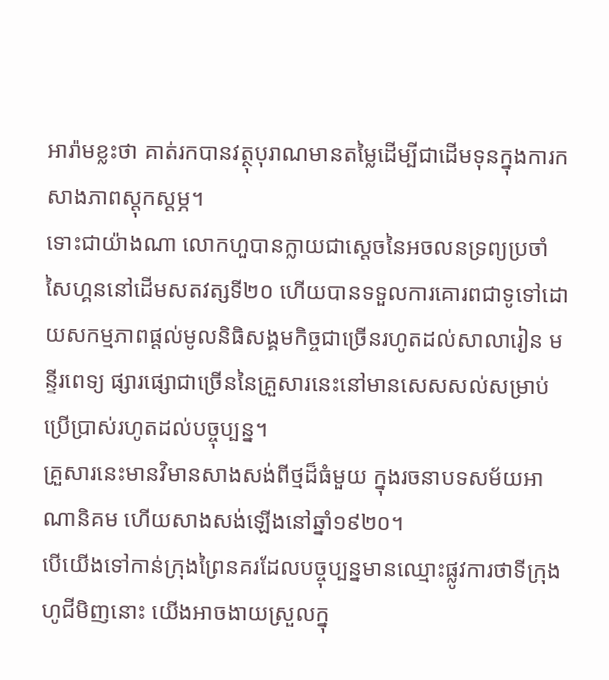អារ៉ាមខ្លះថា គាត់រកបានវត្ថុបុរាណមានតម្លៃដើម្បីជាដើមទុនក្នុងការកសាងភាពស្ដុកស្ដម្ភ។
ទោះជាយ៉ាងណា លោកហួបានក្លាយជាស្ដេចនៃអចលនទ្រព្យប្រចាំសៃហ្គននៅដើមសតវត្សទី២០ ហើយបានទទួលការគោរពជាទូទៅដោយសកម្មភាពផ្ដល់មូលនិធិសង្គមកិច្ចជាច្រើនរហូតដល់សាលារៀន មន្ទីរពេទ្យ ផ្សារផ្សោជាច្រើននៃគ្រួសារនេះនៅមានសេសសល់សម្រាប់ប្រើប្រាស់រហូតដល់បច្ចុប្បន្ន។
គ្រួសារនេះមានវិមានសាងសង់ពីថ្មដ៏ធំមួយ ក្នុងរចនាបទសម័យអាណានិគម ហើយសាងសង់ឡើងនៅឆ្នាំ១៩២០។
បើយើងទៅកាន់ក្រុងព្រៃនគរដែលបច្ចុប្បន្នមានឈ្មោះផ្លូវការថាទីក្រុងហូជីមិញនោះ យើងអាចងាយស្រួលក្នុ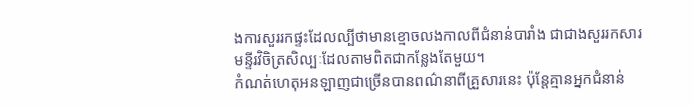ងការសួររកផ្ទះដែលល្បីថាមានខ្មោចលងកាលពីជំនាន់បារាំង ជាជាងសួររកសារមន្ទីរវិចិត្រសិល្បៈដែលតាមពិតជាកន្លែងតែមួយ។
កំណត់ហេតុអនឡាញជាច្រើនបានពណ៌នាពីគ្រួសារនេះ ប៉ុន្តែគ្មានអ្នកជំនាន់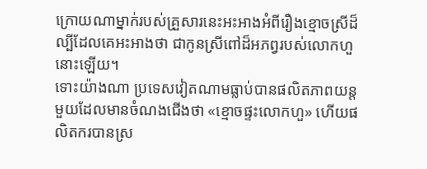ក្រោយណាម្នាក់របស់គ្រួសារនេះអះអាងអំពីរឿងខ្មោចស្រីដ៏ល្បីដែលគេអះអាងថា ជាកូនស្រីពៅដ៏អភព្វរបស់លោកហួនោះឡើយ។
ទោះយ៉ាងណា ប្រទេសវៀតណាមធ្លាប់បានផលិតភាពយន្តមួយដែលមានចំណងជើងថា «ខ្មោចផ្ទះលោកហួ» ហើយផលិតករបានស្រ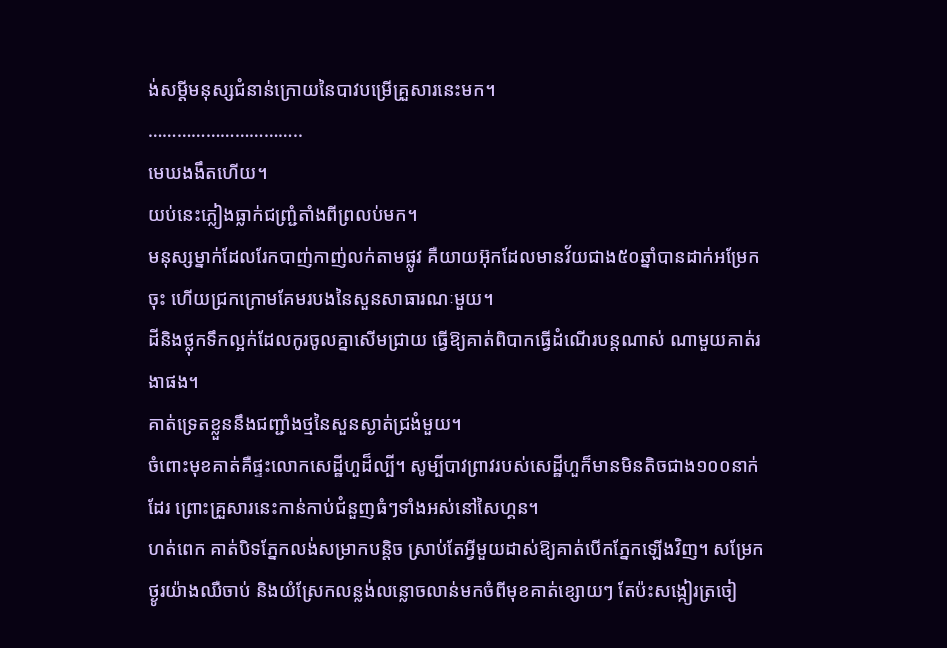ង់សម្ដីមនុស្សជំនាន់ក្រោយនៃបាវបម្រើគ្រួសារនេះមក។
…………………………..
មេឃងងឹតហើយ។
យប់នេះភ្លៀងធ្លាក់ជញ្ជ្រំតាំងពីព្រលប់មក។
មនុស្សម្នាក់ដែលរែកបាញ់កាញ់លក់តាមផ្លូវ គឺយាយអ៊ុកដែលមានវ័យជាង៥០ឆ្នាំបានដាក់អម្រែកចុះ ហើយជ្រកក្រោមគែមរបងនៃសួនសាធារណៈមួយ។
ដីនិងថ្លុកទឹកល្អក់ដែលកូរចូលគ្នាសើមជ្រាយ ធ្វើឱ្យគាត់ពិបាកធ្វើដំណើរបន្តណាស់ ណាមួយគាត់រងាផង។
គាត់ទ្រេតខ្លួននឹងជញ្ជាំងថ្មនៃសួនស្ងាត់ជ្រងំមួយ។
ចំពោះមុខគាត់គឺផ្ទះលោកសេដ្ឋីហួដ៏ល្បី។ សូម្បីបាវព្រាវរបស់សេដ្ឋីហួក៏មានមិនតិចជាង១០០នាក់ដែរ ព្រោះគ្រួសារនេះកាន់កាប់ជំនួញធំៗទាំងអស់នៅសៃហ្គន។
ហត់ពេក គាត់បិទភ្នែកលង់សម្រាកបន្តិច ស្រាប់តែអ្វីមួយដាស់ឱ្យគាត់បើកភ្នែកឡើងវិញ។ សម្រែកថ្ងូរយ៉ាងឈឺចាប់ និងយំស្រែកលន្លង់លន្លោចលាន់មកចំពីមុខគាត់ខ្សោយៗ តែប៉ះសង្កៀរត្រចៀ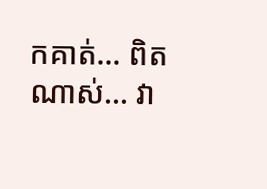កគាត់… ពិតណាស់… វា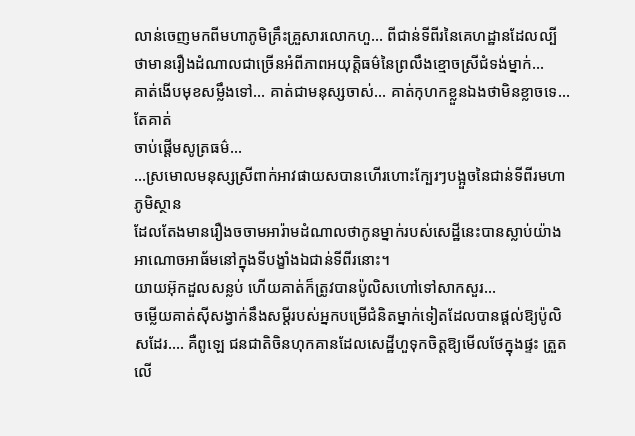លាន់ចេញមកពីមហាភូមិគ្រឹះគ្រួសារលោកហួ… ពីជាន់ទីពីរនៃគេហដ្ឋានដែលល្បីថាមានរឿងដំណាលជាច្រើនអំពីភាពអយុត្តិធម៌នៃព្រលឹងខ្មោចស្រីជំទង់ម្នាក់…
គាត់ងើបមុខសម្លឹងទៅ… គាត់ជាមនុស្សចាស់… គាត់កុហកខ្លួនឯងថាមិនខ្លាចទេ… តែគាត់
ចាប់ផ្ដើមសូត្រធម៌…
…ស្រមោលមនុស្សស្រីពាក់អាវផាយសបានហើរហោះក្បែរៗបង្អួចនៃជាន់ទីពីរមហាភូមិស្ថាន
ដែលតែងមានរឿងចចាមអារ៉ាមដំណាលថាកូនម្នាក់របស់សេដ្ឋីនេះបានស្លាប់យ៉ាងអាណោចអាធ័មនៅក្នុងទីបង្ខាំងឯជាន់ទីពីរនោះ។
យាយអ៊ុកដួលសន្លប់ ហើយគាត់ក៏ត្រូវបានប៉ូលិសហៅទៅសាកសួរ…
ចម្លើយគាត់ស៊ីសង្វាក់នឹងសម្ដីរបស់អ្នកបម្រើជំនិតម្នាក់ទៀតដែលបានផ្ដល់ឱ្យប៉ូលិសដែរ…. គឺពូឡេ ជនជាតិចិនហុកគានដែលសេដ្ឋីហួទុកចិត្តឱ្យមើលថែក្នុងផ្ទះ ត្រួតលើ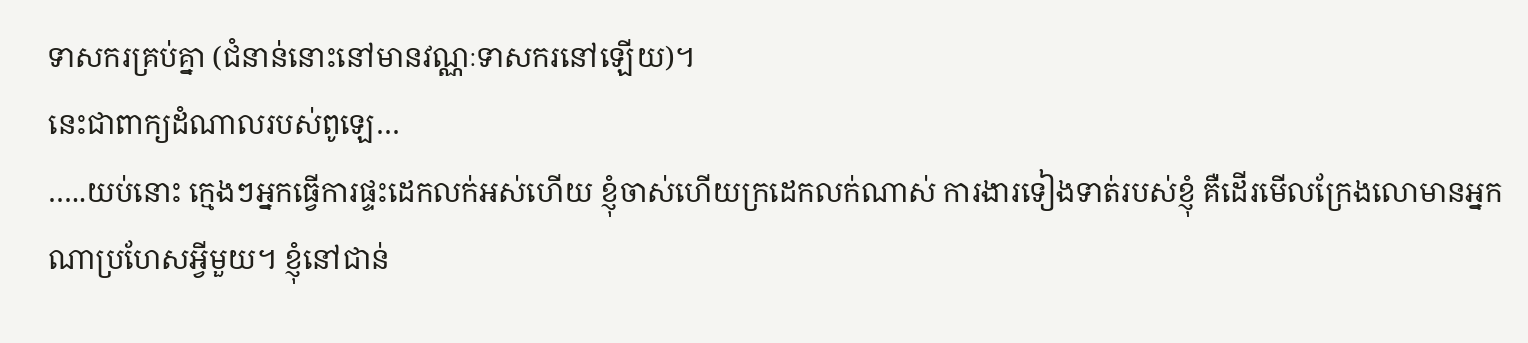ទាសករគ្រប់គ្នា (ជំនាន់នោះនៅមានវណ្ណៈទាសករនៅឡើយ)។
នេះជាពាក្យដំណាលរបស់ពូឡេ…
…..យប់នោះ ក្មេងៗអ្នកធ្វើការផ្ទះដេកលក់អស់ហើយ ខ្ញុំចាស់ហើយក្រដេកលក់ណាស់ ការងារទៀងទាត់របស់ខ្ញុំ គឺដើរមើលក្រែងលោមានអ្នកណាប្រហែសអ្វីមួយ។ ខ្ញុំនៅជាន់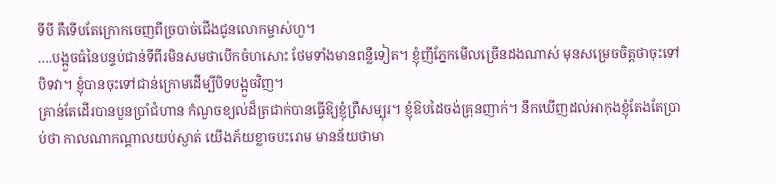ទីបី គឺទើបតែក្រោកចេញពីច្របាច់ជើងជូនលោកម្ចាស់ហួ។
….បង្អួចធំនៃបន្ទប់ជាន់ទីពីរមិនសមថាបើកចំហសោះ ថែមទាំងមានពន្លឺទៀត។ ខ្ញុំញីភ្នែកមើលច្រើនដងណាស់ មុនសម្រេចចិត្តថាចុះទៅបិទវា។ ខ្ញុំបានចុះទៅជាន់ក្រោមដើម្បីបិទបង្អួចវិញ។
គ្រាន់តែដើរបានបួនប្រាំជំហាន កំណួចខ្យល់ដ៏ត្រជាក់បានធ្វើឱ្យខ្ញុំព្រឺសម្បុរ។ ខ្ញុំឱបដៃចង់គ្រុនញាក់។ នឹកឃើញដល់អាកុងខ្ញុំតែងតែប្រាប់ថា កាលណាកណ្ដាលយប់ស្ងាត់ យើងភ័យខ្លាចបះរោម មានន័យថាមា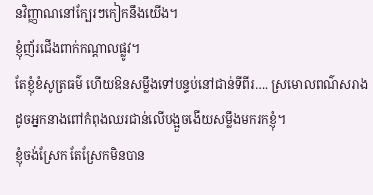នវិញ្ញាណនៅក្បែរៗកៀកនឹងយើង។
ខ្ញុំញ័រជើងពាក់កណ្ដាលផ្លូវ។
តែខ្ញុំខំសូត្រធម៌ ហើយឱនសម្លឹងទៅបន្ទប់នៅជាន់ទីពីរ…. ស្រមោលពណ៌សរាងដូចអ្នកនាងពៅកំពុងឈរជាន់លើបង្អួចងើយសម្លឹងមករកខ្ញុំ។
ខ្ញុំចង់ស្រែក តែស្រែកមិនបាន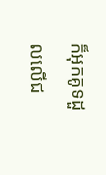ក៏អុកគូទដួលលើជ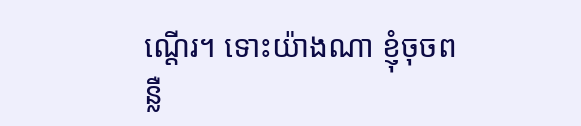ណ្ដើរ។ ទោះយ៉ាងណា ខ្ញុំចុចពន្លឺ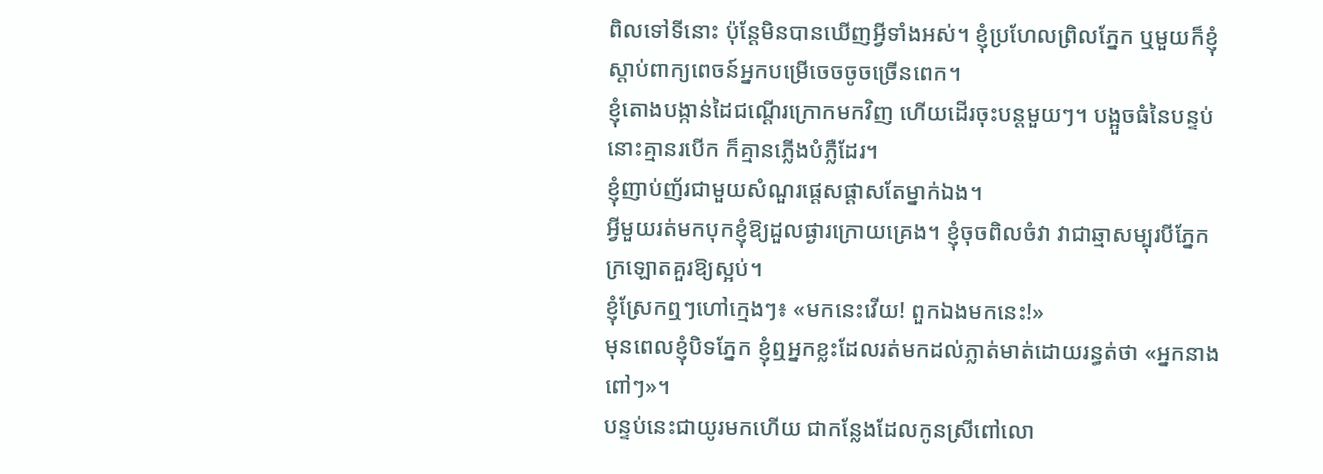ពិលទៅទីនោះ ប៉ុន្តែមិនបានឃើញអ្វីទាំងអស់។ ខ្ញុំប្រហែលព្រិលភ្នែក ឬមួយក៏ខ្ញុំស្ដាប់ពាក្យពេចន៍អ្នកបម្រើចេចចូចច្រើនពេក។
ខ្ញុំតោងបង្កាន់ដៃជណ្ដើរក្រោកមកវិញ ហើយដើរចុះបន្តមួយៗ។ បង្អួចធំនៃបន្ទប់នោះគ្មានរបើក ក៏គ្មានភ្លើងបំភ្លឺដែរ។
ខ្ញុំញាប់ញ័រជាមួយសំណួរផ្ដេសផ្ដាសតែម្នាក់ឯង។
អ្វីមួយរត់មកបុកខ្ញុំឱ្យដួលផ្ងារក្រោយគ្រេង។ ខ្ញុំចុចពិលចំវា វាជាឆ្មាសម្បុរបីភ្នែកក្រឡោតគួរឱ្យស្អប់។
ខ្ញុំស្រែកឮៗហៅក្មេងៗ៖ «មកនេះវើយ! ពួកឯងមកនេះ!»
មុនពេលខ្ញុំបិទភ្នែក ខ្ញុំឮអ្នកខ្លះដែលរត់មកដល់ភ្លាត់មាត់ដោយរន្ធត់ថា «អ្នកនាងពៅៗ»។
បន្ទប់នេះជាយូរមកហើយ ជាកន្លែងដែលកូនស្រីពៅលោ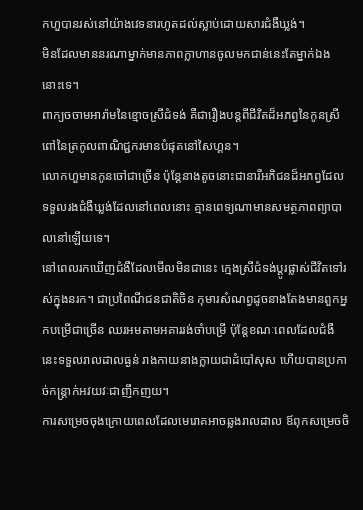កហួបានរស់នៅយ៉ាងវេទនារហូតដល់ស្លាប់ដោយសារជំងឺឃ្លង់។
មិនដែលមាននរណាម្នាក់មានភាពក្លាហានចូលមកជាន់នេះតែម្នាក់ឯងនោះទេ។
ពាក្យចចាមអារ៉ាមនៃខ្មោចស្រីជំទង់ គឺជារឿងបន្តពីជីវិតដ៏អភព្វនៃកូនស្រីពៅនៃត្រកូលពាណិជ្ជករមានបំផុតនៅសៃហ្គន។
លោកហួមានកូនចៅជាច្រើន ប៉ុន្តែនាងតូចនោះជានារីអភិជនដ៏អភព្វដែលទទួលរងជំងឺឃ្លង់ដែលនៅពេលនោះ គ្មានពេទ្យណាមានសមត្ថភាពព្យាបាលនៅឡើយទេ។
នៅពេលរកឃើញជំងឺដែលមើលមិនជានេះ ក្មេងស្រីជំទង់ប្ដូរផ្លាស់ជីវិតទៅរស់ក្នុងនរក។ ជាប្រពៃណីជនជាតិចិន កុមារសំណព្វដូចនាងតែងមានពួកអ្នកបម្រើជាច្រើន ឈរអមតាមអគាររង់ចាំបម្រើ ប៉ុន្តែខណៈពេលដែលជំងឺនេះទទួលរាលដាលធ្ងន់ រាងកាយនាងក្លាយជាដំបៅសុស ហើយបានប្រកាច់កន្ត្រាក់អវយវៈជាញឹកញយ។
ការសម្រេចចុងក្រោយពេលដែលមេរោគអាចឆ្លងរាលដាល ឪពុកសម្រេចចិ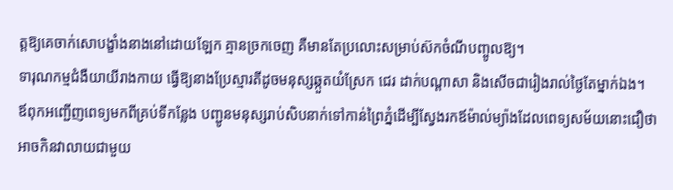ត្តឱ្យគេចាក់សោបង្ខាំងនាងនៅដោយឡែក គ្មានច្រកចេញ គឺមានតែប្រលោះសម្រាប់ស៊កចំណីបញ្ចូលឱ្យ។
ទារុណកម្មជំងឺយាយីរាងកាយ ធ្វើឱ្យនាងប្រែស្មារតីដូចមនុស្សឆ្កួតយំស្រែក ជេរ ដាក់បណ្ដាសា និងសើចជារៀងរាល់ថ្ងៃតែម្នាក់ឯង។
ឪពុកអញ្ជើញពេទ្យមកពីគ្រប់ទីកន្លែង បញ្ជូនមនុស្សរាប់សិបនាក់ទៅកាន់ព្រៃភ្នំដើម្បីស្វែងរកឪម៉ាល់ម្យ៉ាងដែលពេទ្យសម័យនោះជឿថា អាចកិនវាលាយជាមួយ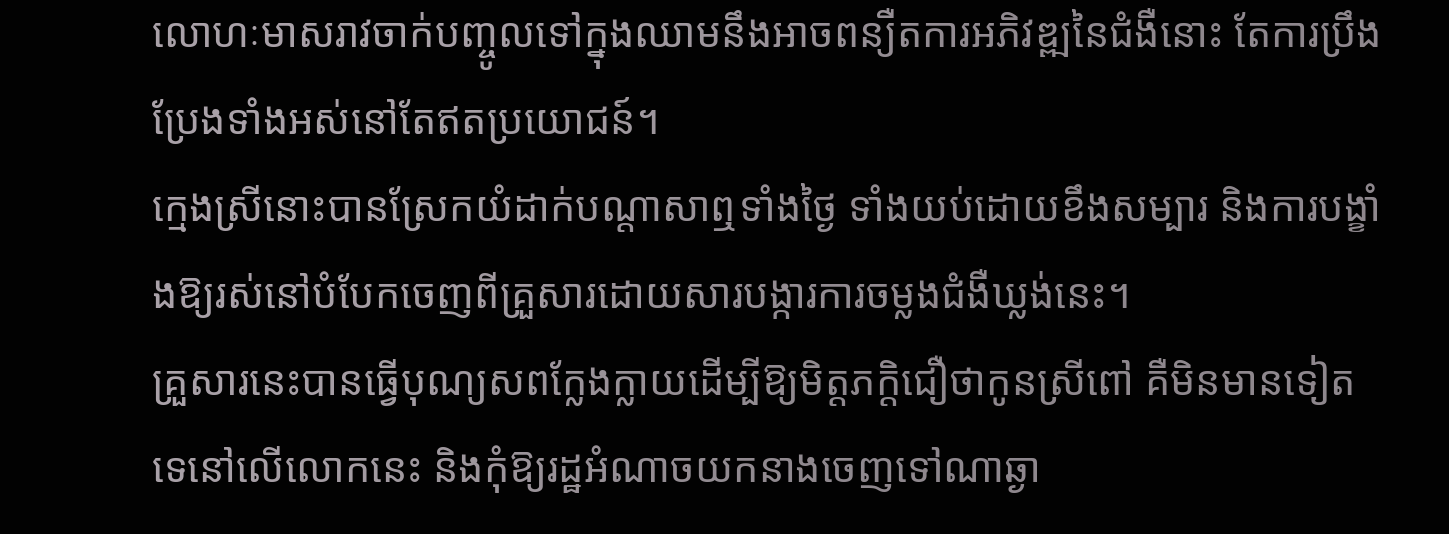លោហៈមាសរាវចាក់បញ្ចូលទៅក្នុងឈាមនឹងអាចពន្យឺតការអភិវឌ្ឍនៃជំងឺនោះ តែការប្រឹងប្រែងទាំងអស់នៅតែឥតប្រយោជន៍។
ក្មេងស្រីនោះបានស្រែកយំដាក់បណ្ដាសាឮទាំងថ្ងៃ ទាំងយប់ដោយខឹងសម្បារ និងការបង្ខាំងឱ្យរស់នៅបំបែកចេញពីគ្រួសារដោយសារបង្ការការចម្លងជំងឺឃ្លង់នេះ។
គ្រួសារនេះបានធ្វើបុណ្យសពក្លែងក្លាយដើម្បីឱ្យមិត្តភក្តិជឿថាកូនស្រីពៅ គឺមិនមានទៀតទេនៅលើលោកនេះ និងកុំឱ្យរដ្ឋអំណាចយកនាងចេញទៅណាឆ្ងា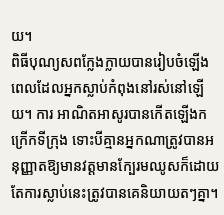យ។
ពិធីបុណ្យសពក្លែងក្លាយបានរៀបចំឡើងពេលដែលអ្នកស្លាប់កំពុងនៅរស់នៅឡើយ។ ការ អាណិតអាសូរបានកើតឡើងកក្រើកទីក្រុង ទោះបីគ្មានអ្នកណាត្រូវបានអនុញ្ញាតឱ្យមានវត្តមានក្បែរមឈូសក៏ដោយ តែការស្លាប់នេះត្រូវបានគេនិយាយតៗគ្នា។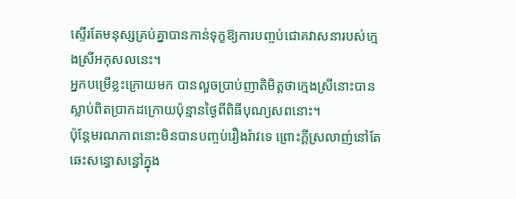ស្ទើរតែមនុស្សគ្រប់គ្នាបានកាន់ទុក្ខឱ្យការបញ្ចប់ជោគវាសនារបស់ក្មេងស្រីអកុសលនេះ។
អ្នកបម្រើខ្លះក្រោយមក បានលួចប្រាប់ញាតិមិត្តថាក្មេងស្រីនោះបានស្លាប់ពិតប្រាកដក្រោយប៉ុន្មានថ្ងៃពីពិធីបុណ្យសពនោះ។
ប៉ុន្តែមរណភាពនោះមិនបានបញ្ចប់រឿងរ៉ាវទេ ព្រោះក្ដីស្រលាញ់នៅតែឆេះសន្ធោសន្ធៅក្នុង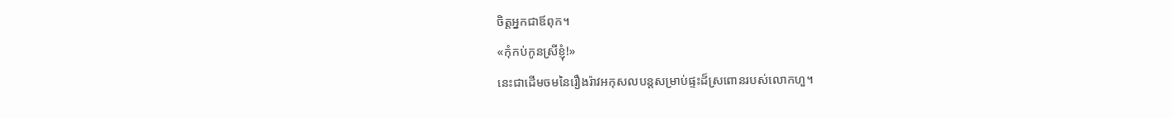ចិត្តអ្នកជាឪពុក។
«កុំកប់កូនស្រីខ្ញុំ!»
នេះជាដើមចមនៃរឿងរ៉ាវអកុសលបន្តសម្រាប់ផ្ទះដ៏ស្រពោនរបស់លោកហួ។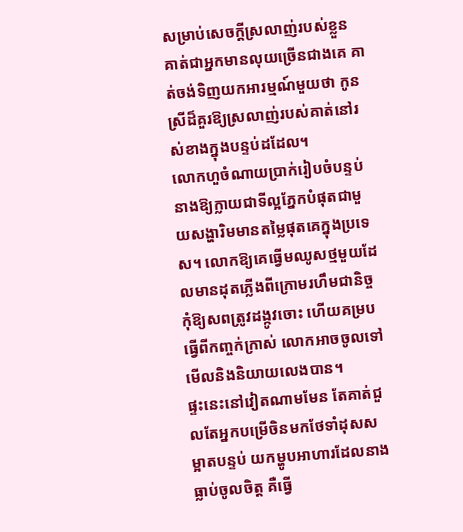សម្រាប់សេចក្ដីស្រលាញ់របស់ខ្លួន គាត់ជាអ្នកមានលុយច្រើនជាងគេ គាត់ចង់ទិញយកអារម្មណ៍មួយថា កូនស្រីដ៏គួរឱ្យស្រលាញ់របស់គាត់នៅរស់ខាងក្នុងបន្ទប់ដដែល។
លោកហួចំណាយប្រាក់រៀបចំបន្ទប់នាងឱ្យក្លាយជាទីល្អភ្នែកបំផុតជាមួយសង្ហារិមមានតម្លៃផុតគេក្នុងប្រទេស។ លោកឱ្យគេធ្វើមឈូសថ្មមួយដែលមានដុតភ្លើងពីក្រោមរហឹមជានិច្ច កុំឱ្យសពត្រូវដង្កូវចោះ ហើយគម្របធ្វើពីកញ្ចក់ក្រាស់ លោកអាចចូលទៅមើលនិងនិយាយលេងបាន។
ផ្ទះនេះនៅវៀតណាមមែន តែគាត់ជួលតែអ្នកបម្រើចិនមកថែទាំដុសសម្អាតបន្ទប់ យកម្ហូបអាហារដែលនាងធ្លាប់ចូលចិត្ត គឺធ្វើ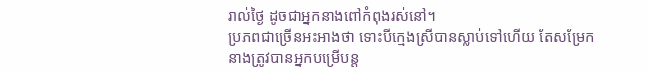រាល់ថ្ងៃ ដូចជាអ្នកនាងពៅកំពុងរស់នៅ។
ប្រភពជាច្រើនអះអាងថា ទោះបីក្មេងស្រីបានស្លាប់ទៅហើយ តែសម្រែកនាងត្រូវបានអ្នកបម្រើបន្ត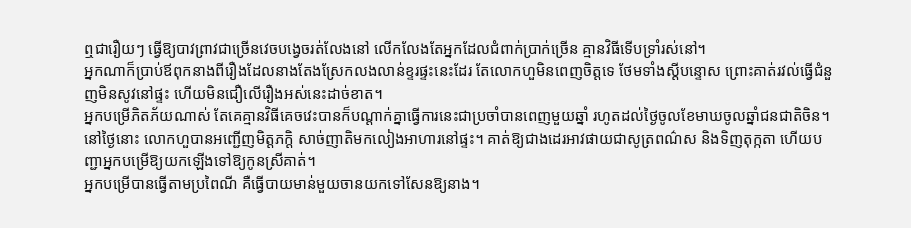ឮជារឿយៗ ធ្វើឱ្យបាវព្រាវជាច្រើនវេចបង្វេចរត់លែងនៅ លើកលែងតែអ្នកដែលជំពាក់ប្រាក់ច្រើន គ្មានវិធីទើបទ្រាំរស់នៅ។
អ្នកណាក៏ប្រាប់ឪពុកនាងពីរឿងដែលនាងតែងស្រែកលងលាន់ខ្ទរផ្ទះនេះដែរ តែលោកហួមិនពេញចិត្តទេ ថែមទាំងស្ដីបន្ទោស ព្រោះគាត់រវល់ធ្វើជំនួញមិនសូវនៅផ្ទះ ហើយមិនជឿលើរឿងអស់នេះដាច់ខាត។
អ្នកបម្រើភិតភ័យណាស់ តែគេគ្មានវិធីគេចវេះបានក៏បណ្ដាក់គ្នាធ្វើការនេះជាប្រចាំបានពេញមួយឆ្នាំ រហូតដល់ថ្ងៃចូលខែមាឃចូលឆ្នាំជនជាតិចិន។
នៅថ្ងៃនោះ លោកហួបានអញ្ជើញមិត្តភក្តិ សាច់ញាតិមកលៀងអាហារនៅផ្ទះ។ គាត់ឱ្យជាងដេរអាវផាយជាសូត្រពណ៌ស និងទិញតុក្កតា ហើយបញ្ជាអ្នកបម្រើឱ្យយកឡើងទៅឱ្យកូនស្រីគាត់។
អ្នកបម្រើបានធ្វើតាមប្រពៃណី គឺធ្វើបាយមាន់មួយចានយកទៅសែនឱ្យនាង។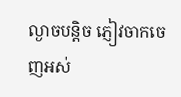ល្ងាចបន្តិច ភ្ញៀវចាកចេញអស់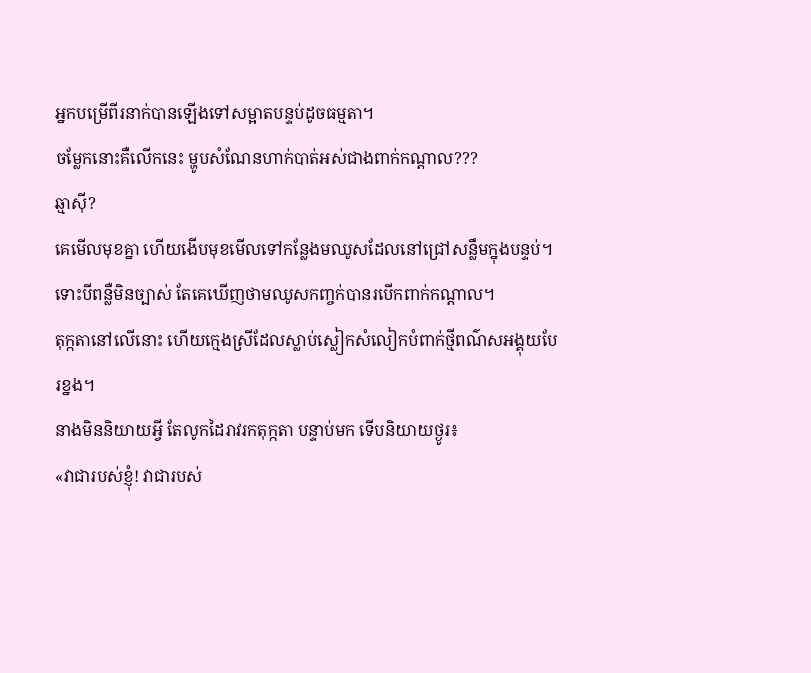អ្នកបម្រើពីរនាក់បានឡើងទៅសម្អាតបន្ទប់ដូចធម្មតា។
ចម្លែកនោះគឺលើកនេះ ម្ហូបសំណែនហាក់បាត់អស់ជាងពាក់កណ្ដាល???
ឆ្មាស៊ី?
គេមើលមុខគ្នា ហើយងើបមុខមើលទៅកន្លែងមឈូសដែលនៅជ្រៅសន្លឹមក្នុងបន្ទប់។ ទោះបីពន្លឺមិនច្បាស់ តែគេឃើញថាមឈូសកញ្ចក់បានរបើកពាក់កណ្ដាល។
តុក្កតានៅលើនោះ ហើយក្មេងស្រីដែលស្លាប់ស្លៀកសំលៀកបំពាក់ថ្មីពណ៌សអង្គុយបែរខ្នង។
នាងមិននិយាយអ្វី តែលូកដៃរាវរកតុក្កតា បន្ទាប់មក ទើបនិយាយថ្ងូរ៖
«វាជារបស់ខ្ញុំ! វាជារបស់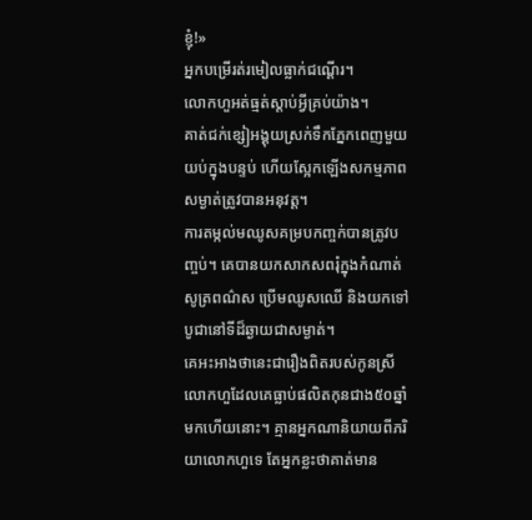ខ្ញុំ!»
អ្នកបម្រើរត់រមៀលធ្លាក់ជណ្ដើរ។
លោកហួអត់ធ្មត់ស្ដាប់អ្វីគ្រប់យ៉ាង។
គាត់ជក់ខ្សៀអង្គុយស្រក់ទឹកភ្នែកពេញមួយយប់ក្នុងបន្ទប់ ហើយស្អែកឡើងសកម្មភាពសម្ងាត់ត្រូវបានអនុវត្ត។
ការតម្កល់មឈូសគម្របកញ្ចក់បានត្រូវបញ្ចប់។ គេបានយកសាកសពរុំក្នុងកំណាត់សូត្រពណ៌ស ប្រើមឈូសឈើ និងយកទៅបូជានៅទីដ៏ឆ្ងាយជាសម្ងាត់។
គេអះអាងថានេះជារឿងពិតរបស់កូនស្រីលោកហួដែលគេធ្លាប់ផលិតកុនជាង៥០ឆ្នាំមកហើយនោះ។ គ្មានអ្នកណានិយាយពីភរិយាលោកហួទេ តែអ្នកខ្លះថាគាត់មាន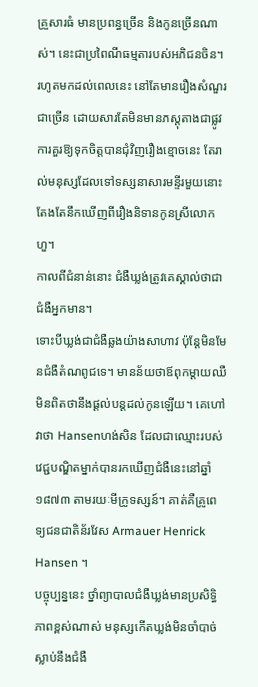គ្រួសារធំ មានប្រពន្ធច្រើន និងកូនច្រើនណាស់។ នេះជាប្រពៃណីធម្មតារបស់អភិជនចិន។
រហូតមកដល់ពេលនេះ នៅតែមានរឿងសំណួរជាច្រើន ដោយសារតែមិនមានភស្តុតាងជាផ្លូវការគួរឱ្យទុកចិត្តបានជុំវិញរឿងខ្មោចនេះ តែរាល់មនុស្សដែលទៅទស្សនាសារមន្ទីរមួយនោះ តែងតែនឹកឃើញពីរឿងនិទានកូនស្រីលោកហួ។
កាលពីជំនាន់នោះ ជំងឺឃ្លង់ត្រូវគេស្គាល់ថាជាជំងឺអ្នកមាន។
ទោះបីឃ្លង់ជាជំងឺឆ្លងយ៉ាងសាហាវ ប៉ុន្តែមិនមែនជំងឺតំណពូជទេ។ មានន័យថាឪពុកម្ដាយឈឺ មិនពិតថានឹងផ្ដល់បន្តដល់កូនឡើយ។ គេហៅវាថា Hansenហង់សិន ដែលជាឈ្មោះរបស់វេជ្ជបណ្ឌិតម្នាក់បានរកឃើញជំងឺនេះនៅឆ្នាំ១៨៧៣ តាមរយៈមីក្រូទស្សន៍។ គាត់គឺគ្រូពេទ្យជនជាតិន័រវែស Armauer Henrick Hansen ។
បច្ចុប្បន្ននេះ ថ្នាំព្យាបាលជំងឺឃ្លង់មានប្រសិទ្ធិភាពខ្ពស់ណាស់ មនុស្សកើតឃ្លង់មិនចាំបាច់ស្លាប់នឹងជំងឺ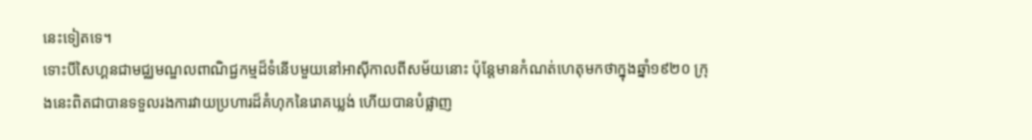នេះទៀតទេ។
ទោះបីសៃហ្គនជាមជ្ឈមណ្ឌលពាណិជ្ជកម្មដ៏ទំនើបមួយនៅអាស៊ីកាលពីសម័យនោះ ប៉ុន្តែមានកំណត់ហេតុមកថាក្នុងឆ្នាំ១៩២០ ក្រុងនេះពិតជាបានទទួលរងការវាយប្រហារដ៏គំហុកនៃរោគឃ្លង់ ហើយបានបំផ្លាញ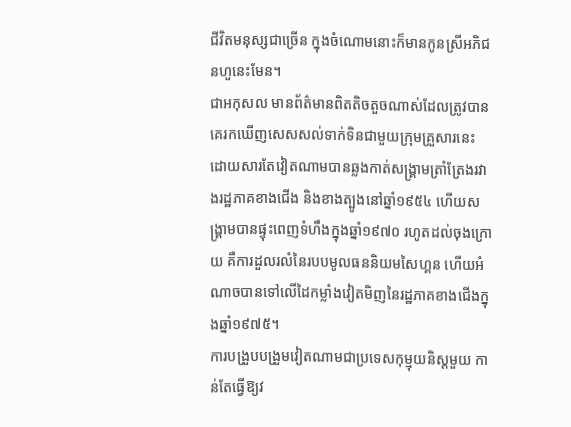ជីវិតមនុស្សជាច្រើន ក្នុងចំណោមនោះក៏មានកូនស្រីអភិជនហួនេះមែន។
ជាអកុសល មានព័ត៌មានពិតតិចតួចណាស់ដែលត្រូវបានគេរកឃើញសេសសល់ទាក់ទិនជាមួយក្រុមគ្រួសារនេះ ដោយសារតែវៀតណាមបានឆ្លងកាត់សង្គ្រាមត្រាំត្រែងរវាងរដ្ឋភាគខាងជើង និងខាងត្បូងនៅឆ្នាំ១៩៥៤ ហើយសង្គ្រាមបានផ្ទុះពេញទំហឹងក្នុងឆ្នាំ១៩៧០ រហូតដល់ចុងក្រោយ គឺការដួលរលំនៃរបបមូលធននិយមសៃហ្គន ហើយអំណាចបានទៅលើដៃកម្លាំងវៀតមិញនៃរដ្ឋភាគខាងជើងក្នុងឆ្នាំ១៩៧៥។
ការបង្រួបបង្រួមវៀតណាមជាប្រទេសកុម្មុយនិស្តមួយ កាន់តែធ្វើឱ្យវ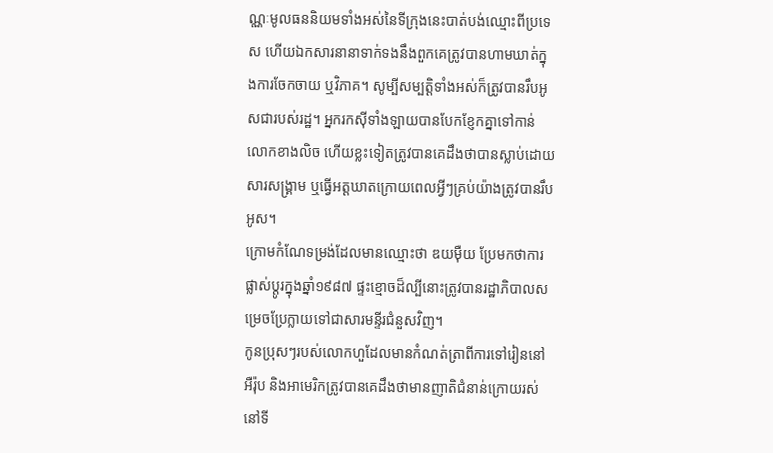ណ្ណៈមូលធននិយមទាំងអស់នៃទីក្រុងនេះបាត់បង់ឈ្មោះពីប្រទេស ហើយឯកសារនានាទាក់ទងនឹងពួកគេត្រូវបានហាមឃាត់ក្នុងការចែកចាយ ឬវិភាគ។ សូម្បីសម្បត្តិទាំងអស់ក៏ត្រូវបានរឹបអូសជារបស់រដ្ឋ។ អ្នករកស៊ីទាំងឡាយបានបែកខ្ញែកគ្នាទៅកាន់លោកខាងលិច ហើយខ្លះទៀតត្រូវបានគេដឹងថាបានស្លាប់ដោយសារសង្គ្រាម ឬធ្វើអត្តឃាតក្រោយពេលអ្វីៗគ្រប់យ៉ាងត្រូវបានរឹបអូស។
ក្រោមកំណែទម្រង់ដែលមានឈ្មោះថា ឌយម៉ឺយ ប្រែមកថាការផ្លាស់ប្ដូរក្នុងឆ្នាំ១៩៨៧ ផ្ទះខ្មោចដ៏ល្បីនោះត្រូវបានរដ្ឋាភិបាលសម្រេចប្រែក្លាយទៅជាសារមន្ទីរជំនួសវិញ។
កូនប្រុសៗរបស់លោកហួដែលមានកំណត់ត្រាពីការទៅរៀននៅអឺរ៉ុប និងអាមេរិកត្រូវបានគេដឹងថាមានញាតិជំនាន់ក្រោយរស់នៅទី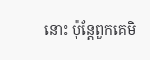នោះ ប៉ុន្តែពួកគេមិ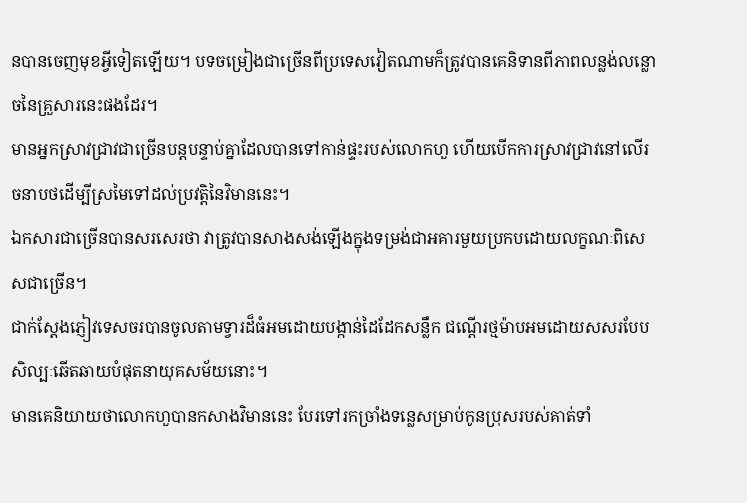នបានចេញមុខអ្វីទៀតឡើយ។ បទចម្រៀងជាច្រើនពីប្រទេសវៀតណាមក៏ត្រូវបានគេនិទានពីភាពលន្លង់លន្លោចនៃគ្រួសារនេះផងដែរ។
មានអ្នកស្រាវជ្រាវជាច្រើនបន្តបន្ទាប់គ្នាដែលបានទៅកាន់ផ្ទះរបស់លោកហួ ហើយបើកការស្រាវជ្រាវនៅលើរចនាបថដើម្បីស្រមៃទៅដល់ប្រវត្តិនៃវិមាននេះ។
ឯកសារជាច្រើនបានសរសេរថា វាត្រូវបានសាងសង់ឡើងក្នុងទម្រង់ជាអគារមួយប្រកបដោយលក្ខណៈពិសេសជាច្រើន។
ជាក់ស្ដែងភ្ញៀវទេសចរបានចូលតាមទ្វារដ៏ធំអមដោយបង្កាន់ដៃដែកសន្លឹក ជណ្ដើរថ្មម៉ាបអមដោយសសរបែបសិល្បៈឆើតឆាយបំផុតនាយុគសម័យនោះ។
មានគេនិយាយថាលោកហួបានកសាងវិមាននេះ បែរទៅរកច្រាំងទន្លេសម្រាប់កូនប្រុសរបស់គាត់ទាំ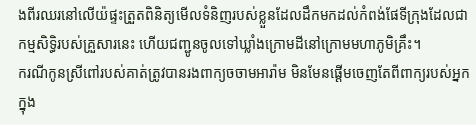ងពីរឈរនៅលើយ៉ផ្ទះត្រួតពិនិត្យមើលទំនិញរបស់ខ្លួនដែលដឹកមកដល់កំពង់ផែទីក្រុងដែលជាកម្មសិទ្ធិរបស់គ្រួសារនេះ ហើយជញ្ជូនចូលទៅឃ្លាំងក្រោមដីនៅក្រោមមហាភូមិគ្រឹះ។
ករណីកូនស្រីពៅរបស់គាត់ត្រូវបានរងពាក្យចចាមអារ៉ាម មិនមែនផ្ដើមចេញតែពីពាក្យរបស់អ្នកក្នុង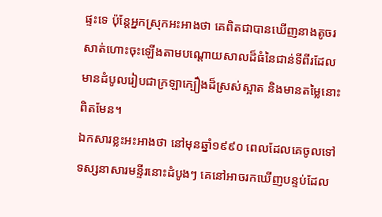ផ្ទះទេ ប៉ុន្តែអ្នកស្រុកអះអាងថា គេពិតជាបានឃើញនាងតូចរសាត់ហោះចុះឡើងតាមបណ្ដោយសាលដ៏ធំនៃជាន់ទីពីរដែលមានដំបូលរៀបជាក្រឡាក្បឿងដ៏ស្រស់ស្អាត និងមានតម្លៃនោះពិតមែន។
ឯកសារខ្លះអះអាងថា នៅមុនឆ្នាំ១៩៩០ ពេលដែលគេចូលទៅទស្សនាសារមន្ទីរនោះដំបូងៗ គេនៅអាចរកឃើញបន្ទប់ដែល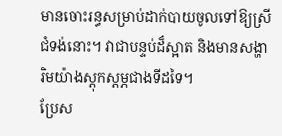មានចោះរន្ធសម្រាប់ដាក់បាយចូលទៅឱ្យស្រីជំទង់នោះ។ វាជាបន្ទប់ដ៏ស្អាត និងមានសង្ហារិមយ៉ាងស្ដុកស្ដម្ភជាងទីដទៃ។
ប្រែស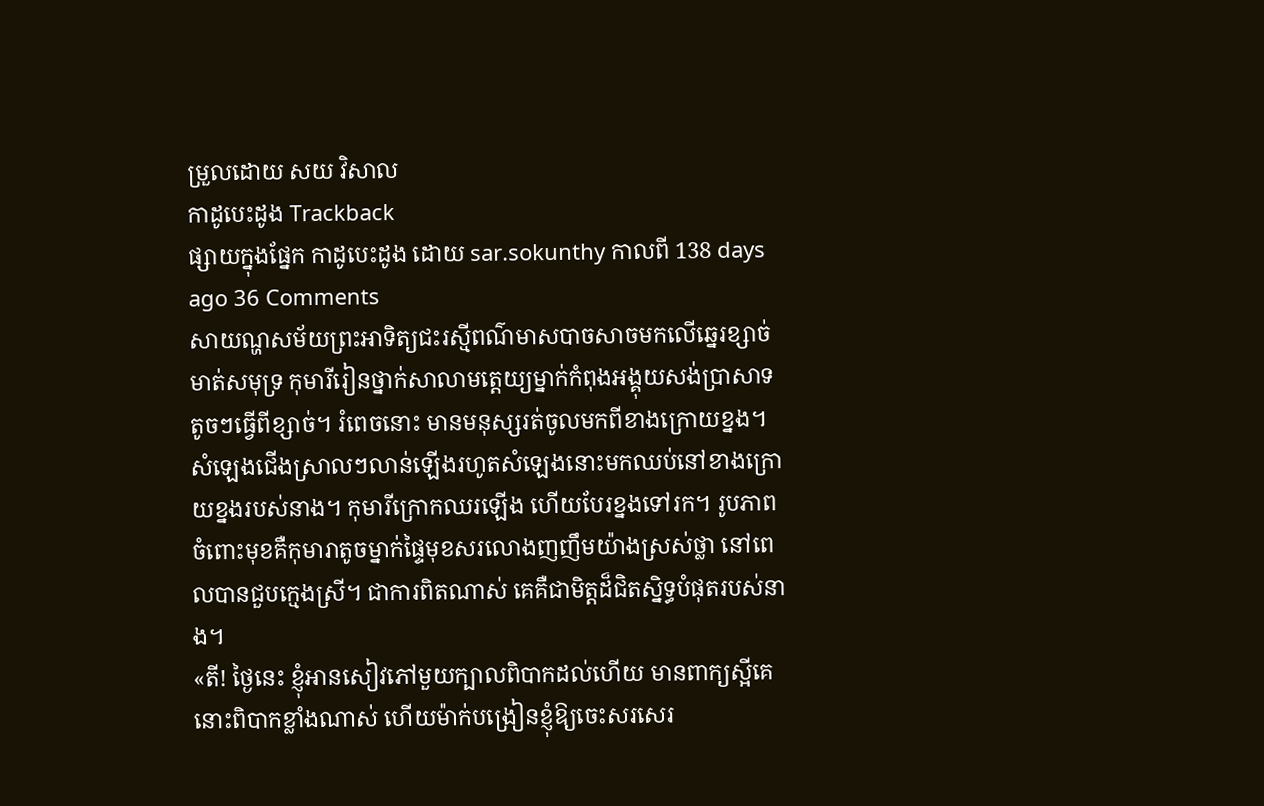ម្រួលដោយ សយ វិសាល
កាដូបេះដូង Trackback
ផ្សាយក្នុងផ្នែក កាដូបេះដូង ដោយ sar.sokunthy កាលពី 138 days ago 36 Comments
សាយណ្ហសម័យព្រះអាទិត្យជះរស្មីពណ៌មាសបាចសាចមកលើឆ្នេរខ្សាច់មាត់សមុទ្រ កុមារីរៀនថ្នាក់សាលាមត្តេយ្យម្នាក់កំពុងអង្គុយសង់ប្រាសាទតូចៗធ្វើពីខ្សាច់។ រំពេចនោះ មានមនុស្សរត់ចូលមកពីខាងក្រោយខ្នង។ សំឡេងជើងស្រាលៗលាន់ឡើងរហូតសំឡេងនោះមកឈប់នៅខាងក្រោយខ្នងរបស់នាង។ កុមារីក្រោកឈរឡើង ហើយបែរខ្នងទៅរក។ រូបភាពចំពោះមុខគឺកុមារាតូចម្នាក់ផ្ទៃមុខសរលោងញញឹមយ៉ាងស្រស់ថ្លា នៅពេលបានជួបក្មេងស្រី។ ជាការពិតណាស់ គេគឺជាមិត្តដ៏ជិតស្និទ្ធបំផុតរបស់នាង។
«តី! ថ្ងៃនេះ ខ្ញុំអានសៀវភៅមួយក្បាលពិបាកដល់ហើយ មានពាក្យស្អីគេនោះពិបាកខ្លាំងណាស់ ហើយម៉ាក់បង្រៀនខ្ញុំឱ្យចេះសរសេរ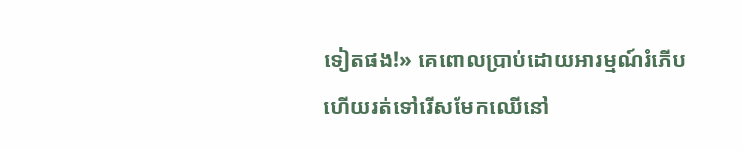ទៀតផង!» គេពោលប្រាប់ដោយអារម្មណ៍រំភើប ហើយរត់ទៅរើសមែកឈើនៅ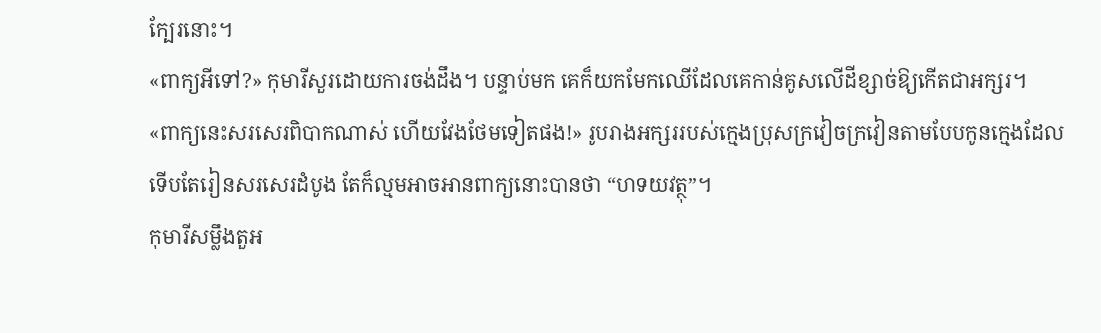ក្បែរនោះ។
«ពាក្យអីទៅ?» កុមារីសួរដោយការចង់ដឹង។ បន្ទាប់មក គេក៏យកមែកឈើដែលគេកាន់គូសលើដីខ្សាច់ឱ្យកើតជាអក្សរ។
«ពាក្យនេះសរសេរពិបាកណាស់ ហើយវែងថែមទៀតផង!» រូបរាងអក្សររបស់ក្មេងប្រុសក្រវៀចក្រវៀនតាមបែបកូនក្មេងដែលទើបតែរៀនសរសេរដំបូង តែក៏ល្មមអាចអានពាក្យនោះបានថា “ហទយវត្ថុ”។
កុមារីសម្លឹងតួអ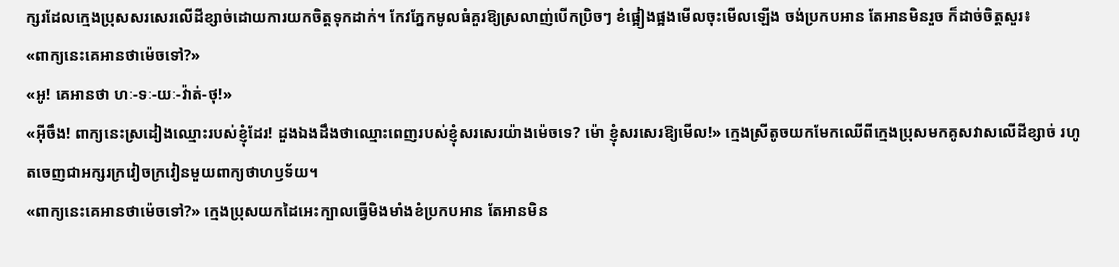ក្សរដែលក្មេងប្រុសសរសេរលើដីខ្សាច់ដោយការយកចិត្តទុកដាក់។ កែវភ្នែកមូលធំគួរឱ្យស្រលាញ់បើកប្រិចៗ ខំផ្អៀងផ្អងមើលចុះមើលឡើង ចង់ប្រកបអាន តែអានមិនរួច ក៏ដាច់ចិត្តសួរ៖
«ពាក្យនេះគេអានថាម៉េចទៅ?»
«អូ! គេអានថា ហៈ-ទៈ-យៈ-វ៉ាត់-ថុ!»
«អ៊ីចឹង! ពាក្យនេះស្រដៀងឈ្មោះរបស់ខ្ញុំដែរ! ដួងឯងដឹងថាឈ្មោះពេញរបស់ខ្ញុំសរសេរយ៉ាងម៉េចទេ? ម៉ោ ខ្ញុំសរសេរឱ្យមើល!» ក្មេងស្រីតូចយកមែកឈើពីក្មេងប្រុសមកគូសវាសលើដីខ្សាច់ រហូតចេញជាអក្សរក្រវៀចក្រវៀនមួយពាក្យថាហឫទ័យ។
«ពាក្យនេះគេអានថាម៉េចទៅ?» ក្មេងប្រុសយកដៃអេះក្បាលធ្វើមិងមាំងខំប្រកបអាន តែអានមិន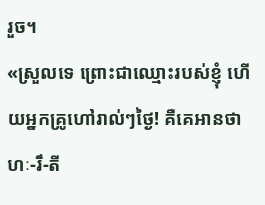រួច។
«ស្រួលទេ ព្រោះជាឈ្មោះរបស់ខ្ញុំ ហើយអ្នកគ្រូហៅរាល់ៗថ្ងៃ! គឺគេអានថា ហៈ-រឹ-តី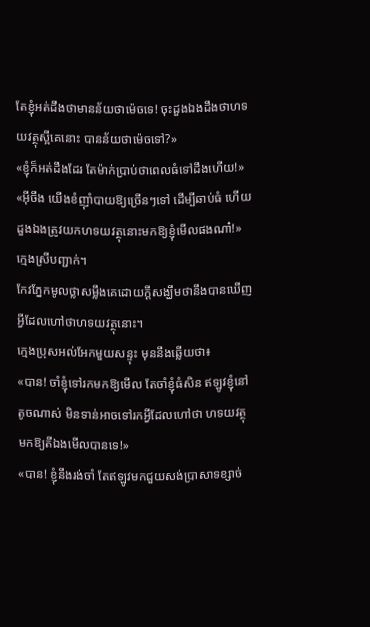តែខ្ញុំអត់ដឹងថាមានន័យថាម៉េចទេ! ចុះដួងឯងដឹងថាហទយវត្ថុស្អីគេនោះ បានន័យថាម៉េចទៅ?»
«ខ្ញុំក៏អត់ដឹងដែរ តែម៉ាក់ប្រាប់ថាពេលធំទៅដឹងហើយ!»
«អ៊ីចឹង យើងខំញ៉ាំបាយឱ្យច្រើនៗទៅ ដើម្បីឆាប់ធំ ហើយដួងឯងត្រូវយកហទយវត្ថុនោះមកឱ្យខ្ញុំមើលផងណា៎!» ក្មេងស្រីបញ្ជាក់។
កែវភ្នែកមូលថ្លាសម្លឹងគេដោយក្ដីសង្ឃឹមថានឹងបានឃើញអ្វីដែលហៅថាហទយវត្ថុនោះ។
ក្មេងប្រុសអល់អែកមួយសន្ទុះ មុននឹងឆ្លើយថា៖
«បាន! ចាំខ្ញុំទៅរកមកឱ្យមើល តែចាំខ្ញុំធំសិន ឥឡូវខ្ញុំនៅតូចណាស់ មិនទាន់អាចទៅរកអ្វីដែលហៅថា ហទយវត្ថុ មកឱ្យតីឯងមើលបានទេ!»
«បាន! ខ្ញុំនឹងរង់ចាំ តែឥឡូវមកជួយសង់ប្រាសាទខ្សាច់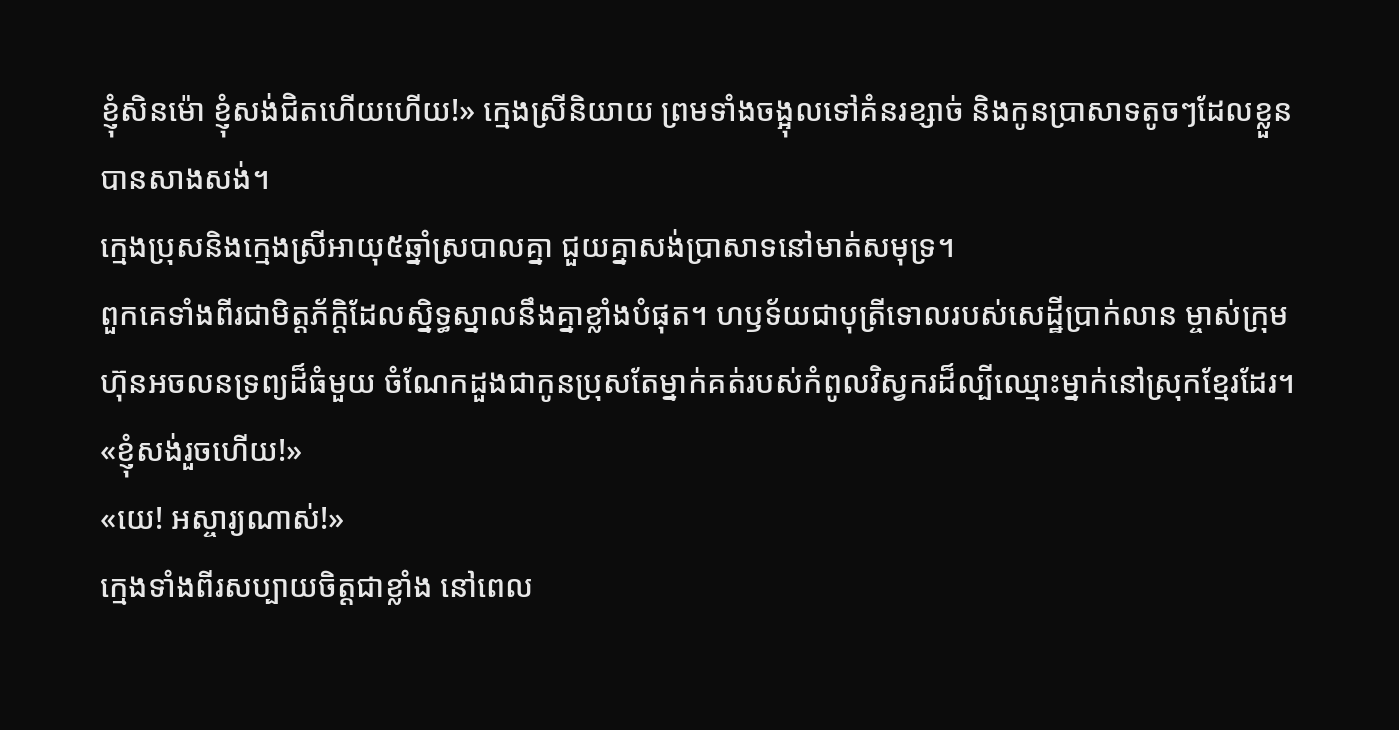ខ្ញុំសិនម៉ោ ខ្ញុំសង់ជិតហើយហើយ!» ក្មេងស្រីនិយាយ ព្រមទាំងចង្អុលទៅគំនរខ្សាច់ និងកូនប្រាសាទតូចៗដែលខ្លួនបានសាងសង់។
ក្មេងប្រុសនិងក្មេងស្រីអាយុ៥ឆ្នាំស្របាលគ្នា ជួយគ្នាសង់ប្រាសាទនៅមាត់សមុទ្រ។
ពួកគេទាំងពីរជាមិត្តភ័ក្ដិដែលស្និទ្ធស្នាលនឹងគ្នាខ្លាំងបំផុត។ ហឫទ័យជាបុត្រីទោលរបស់សេដ្ឋីប្រាក់លាន ម្ចាស់ក្រុមហ៊ុនអចលនទ្រព្យដ៏ធំមួយ ចំណែកដួងជាកូនប្រុសតែម្នាក់គត់របស់កំពូលវិស្វករដ៏ល្បីឈ្មោះម្នាក់នៅស្រុកខ្មែរដែរ។
«ខ្ញុំសង់រួចហើយ!»
«យេ! អស្ចារ្យណាស់!»
ក្មេងទាំងពីរសប្បាយចិត្តជាខ្លាំង នៅពេល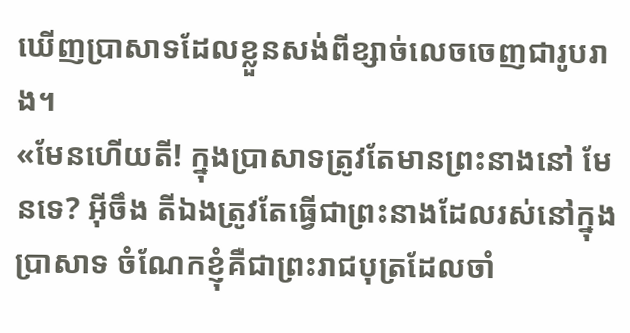ឃើញប្រាសាទដែលខ្លួនសង់ពីខ្សាច់លេចចេញជារូបរាង។
«មែនហើយតី! ក្នុងប្រាសាទត្រូវតែមានព្រះនាងនៅ មែនទេ? អ៊ីចឹង តីឯងត្រូវតែធ្វើជាព្រះនាងដែលរស់នៅក្នុងប្រាសាទ ចំណែកខ្ញុំគឺជាព្រះរាជបុត្រដែលចាំ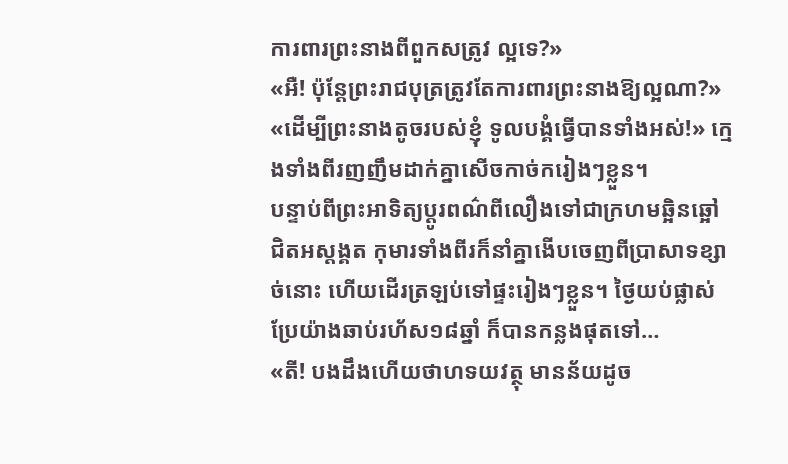ការពារព្រះនាងពីពួកសត្រូវ ល្អទេ?»
«អឺ! ប៉ុន្តែព្រះរាជបុត្រត្រូវតែការពារព្រះនាងឱ្យល្អណា?»
«ដើម្បីព្រះនាងតូចរបស់ខ្ញុំ ទូលបង្គំធ្វើបានទាំងអស់!» ក្មេងទាំងពីរញញឹមដាក់គ្នាសើចកាច់ករៀងៗខ្លួន។
បន្ទាប់ពីព្រះអាទិត្យប្ដូរពណ៌ពីលឿងទៅជាក្រហមឆ្អិនឆ្អៅជិតអស្ដង្គត កុមារទាំងពីរក៏នាំគ្នាងើបចេញពីប្រាសាទខ្សាច់នោះ ហើយដើរត្រឡប់ទៅផ្ទះរៀងៗខ្លួន។ ថ្ងៃយប់ផ្លាស់ប្រែយ៉ាងឆាប់រហ័ស១៨ឆ្នាំ ក៏បានកន្លងផុតទៅ…
«តី! បងដឹងហើយថាហទយវត្ថុ មានន័យដូច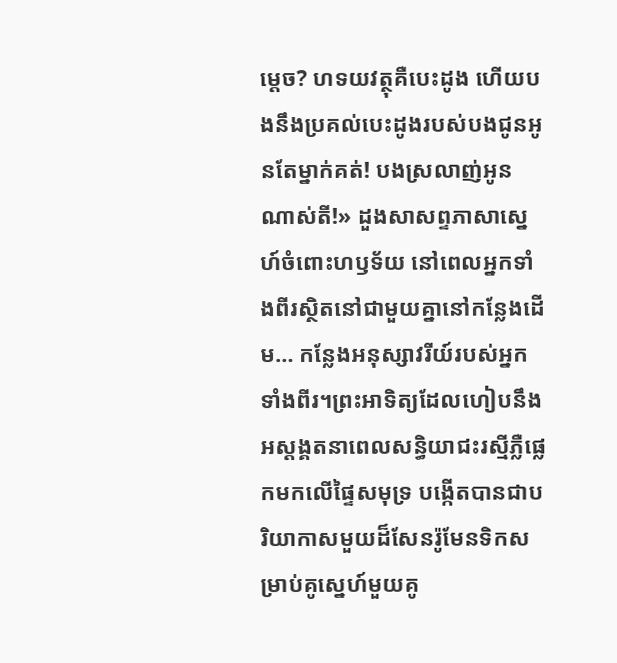ម្ដេច? ហទយវត្ថុគឺបេះដូង ហើយបងនឹងប្រគល់បេះដូងរបស់បងជូនអូនតែម្នាក់គត់! បងស្រលាញ់អូនណាស់តី!» ដួងសាសព្ទភាសាស្នេហ៍ចំពោះហឫទ័យ នៅពេលអ្នកទាំងពីរស្ថិតនៅជាមួយគ្នានៅកន្លែងដើម… កន្លែងអនុស្សាវរីយ៍របស់អ្នកទាំងពីរ។ព្រះអាទិត្យដែលហៀបនឹងអស្ដង្គតនាពេលសន្ធិយាជះរស្មីភ្លឺផ្លេកមកលើផ្ទៃសមុទ្រ បង្កើតបានជាបរិយាកាសមួយដ៏សែនរ៉ូមែនទិកសម្រាប់គូស្នេហ៍មួយគូ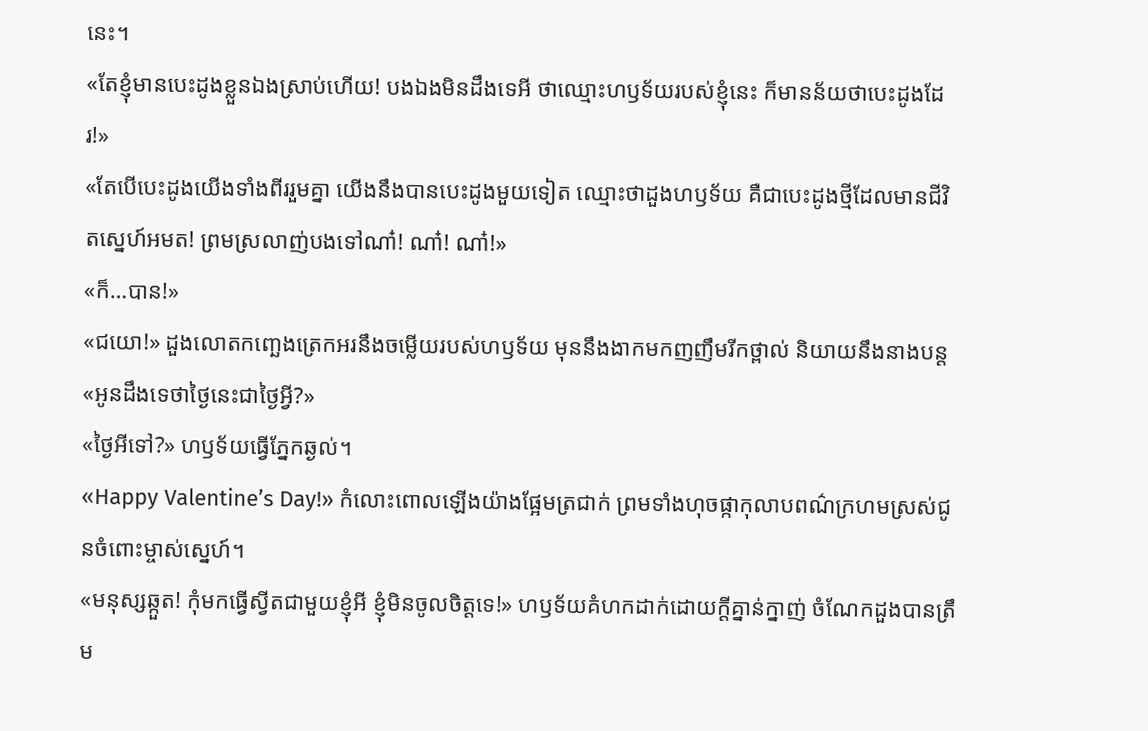នេះ។
«តែខ្ញុំមានបេះដូងខ្លួនឯងស្រាប់ហើយ! បងឯងមិនដឹងទេអី ថាឈ្មោះហឫទ័យរបស់ខ្ញុំនេះ ក៏មានន័យថាបេះដូងដែរ!»
«តែបើបេះដូងយើងទាំងពីររួមគ្នា យើងនឹងបានបេះដូងមួយទៀត ឈ្មោះថាដួងហឫទ័យ គឺជាបេះដូងថ្មីដែលមានជីវិតស្នេហ៍អមត! ព្រមស្រលាញ់បងទៅណា៎! ណា៎! ណា៎!»
«ក៏…បាន!»
«ជយោ!» ដួងលោតកញ្ឆេងត្រេកអរនឹងចម្លើយរបស់ហឫទ័យ មុននឹងងាកមកញញឹមរីកថ្ពាល់ និយាយនឹងនាងបន្ត «អូនដឹងទេថាថ្ងៃនេះជាថ្ងៃអ្វី?»
«ថ្ងៃអីទៅ?» ហឫទ័យធ្វើភ្នែកឆ្ងល់។
«Happy Valentine’s Day!» កំលោះពោលឡើងយ៉ាងផ្អែមត្រជាក់ ព្រមទាំងហុចផ្កាកុលាបពណ៌ក្រហមស្រស់ជូនចំពោះម្ចាស់ស្នេហ៍។
«មនុស្សឆ្កួត! កុំមកធ្វើស្វីតជាមួយខ្ញុំអី ខ្ញុំមិនចូលចិត្តទេ!» ហឫទ័យគំហកដាក់ដោយក្ដីគ្នាន់ក្នាញ់ ចំណែកដួងបានត្រឹម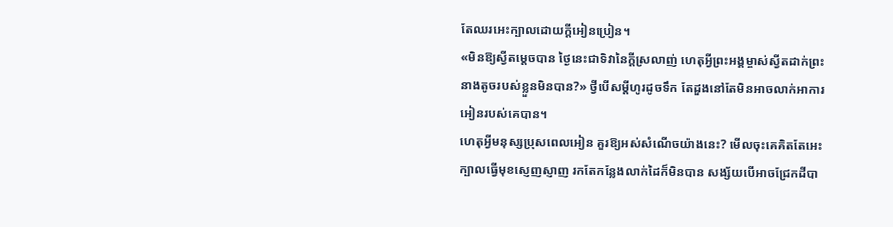តែឈរអេះក្បាលដោយក្ដីអៀនប្រៀន។
«មិនឱ្យស្វីតម្ដេចបាន ថ្ងៃនេះជាទិវានៃក្ដីស្រលាញ់ ហេតុអ្វីព្រះអង្គម្ចាស់ស្វីតដាក់ព្រះនាងតូចរបស់ខ្លួនមិនបាន?» ថ្វីបើសម្ដីហូរដូចទឹក តែដួងនៅតែមិនអាចលាក់អាការអៀនរបស់គេបាន។
ហេតុអ្វីមនុស្សប្រុសពេលអៀន គួរឱ្យអស់សំណើចយ៉ាងនេះ? មើលចុះគេគិតតែអេះក្បាលធ្វើមុខស្ញេញស្ញាញ រកតែកន្លែងលាក់ដៃក៏មិនបាន សង្ស័យបើអាចជ្រែកដីបា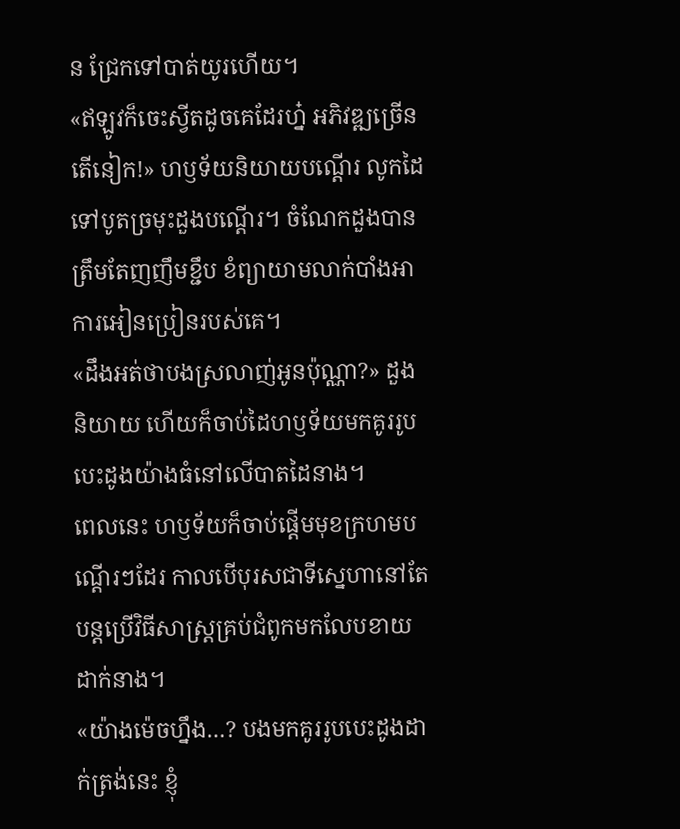ន ជ្រែកទៅបាត់យូរហើយ។
«ឥឡូវក៏ចេះស្វីតដូចគេដែរហ្ន៎ អភិវឌ្ឍច្រើនតើនៀក!» ហឫទ័យនិយាយបណ្ដើរ លូកដៃទៅបូតច្រមុះដួងបណ្ដើរ។ ចំណែកដួងបានត្រឹមតែញញឹមខ្ជឹប ខំព្យាយាមលាក់បាំងអាការអៀនប្រៀនរបស់គេ។
«ដឹងអត់ថាបងស្រលាញ់អូនប៉ុណ្ណា?» ដួងនិយាយ ហើយក៏ចាប់ដៃហឫទ័យមកគូររូបបេះដូងយ៉ាងធំនៅលើបាតដៃនាង។
ពេលនេះ ហឫទ័យក៏ចាប់ផ្ដើមមុខក្រហមបណ្ដើរៗដែរ កាលបើបុរសជាទីស្នេហានៅតែបន្តប្រើវិធីសាស្ត្រគ្រប់ជំពូកមកលែបខាយដាក់នាង។
«យ៉ាងម៉េចហ្នឹង…? បងមកគូររូបបេះដូងដាក់ត្រង់នេះ ខ្ញុំ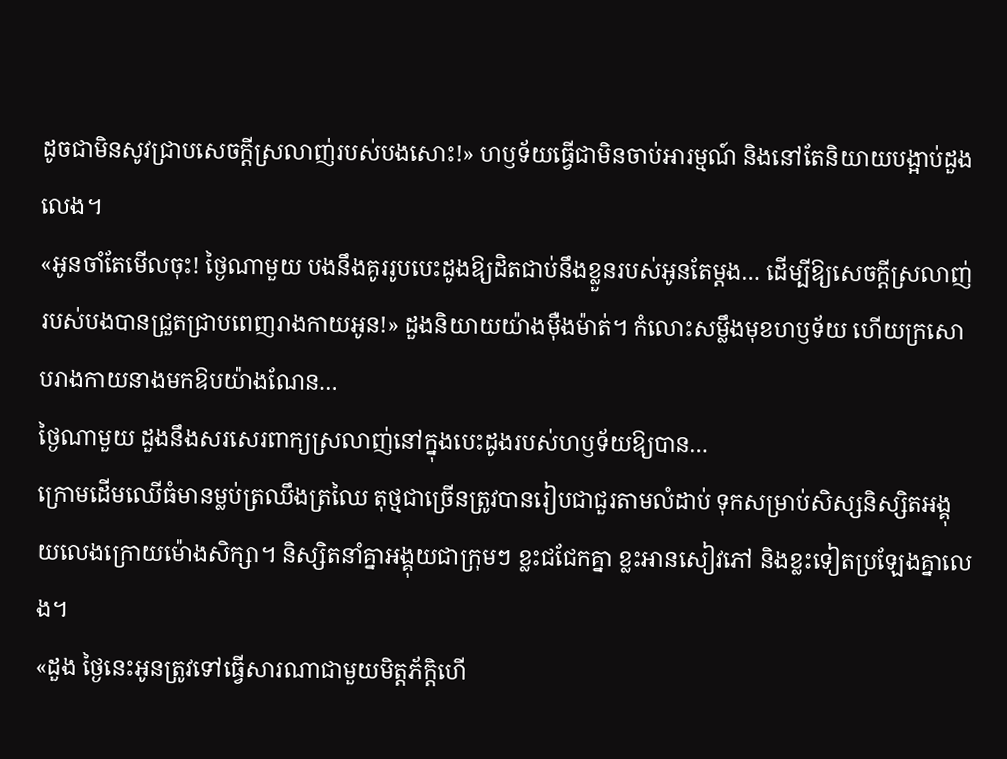ដូចជាមិនសូវជ្រាបសេចក្ដីស្រលាញ់របស់បងសោះ!» ហឫទ័យធ្វើជាមិនចាប់អារម្មណ៍ និងនៅតែនិយាយបង្អាប់ដួងលេង។
«អូនចាំតែមើលចុះ! ថ្ងៃណាមួយ បងនឹងគូររូបបេះដូងឱ្យដិតជាប់នឹងខ្លួនរបស់អូនតែម្ដង… ដើម្បីឱ្យសេចក្ដីស្រលាញ់របស់បងបានជ្រួតជ្រាបពេញរាងកាយអូន!» ដួងនិយាយយ៉ាងម៉ឺងម៉ាត់។ កំលោះសម្លឹងមុខហឫទ័យ ហើយក្រសោបរាងកាយនាងមកឱបយ៉ាងណែន…
ថ្ងៃណាមួយ ដួងនឹងសរសេរពាក្យស្រលាញ់នៅក្នុងបេះដូងរបស់ហឫទ័យឱ្យបាន…
ក្រោមដើមឈើធំមានម្លប់ត្រឈឹងត្រឈៃ តុថ្មជាច្រើនត្រូវបានរៀបជាជួរតាមលំដាប់ ទុកសម្រាប់សិស្សនិស្សិតអង្គុយលេងក្រោយម៉ោងសិក្សា។ និស្សិតនាំគ្នាអង្គុយជាក្រុមៗ ខ្លះជជែកគ្នា ខ្លះអានសៀវភៅ និងខ្លះទៀតប្រឡែងគ្នាលេង។
«ដួង ថ្ងៃនេះអូនត្រូវទៅធ្វើសារណាជាមួយមិត្តភ័ក្ដិហើ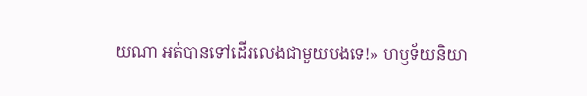យណា អត់បានទៅដើរលេងជាមួយបងទេ!» ហឫទ័យនិយា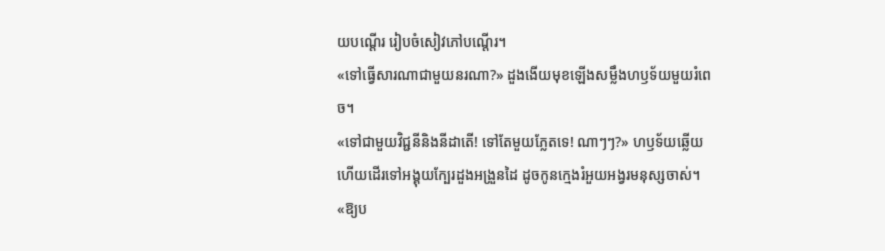យបណ្ដើរ រៀបចំសៀវភៅបណ្ដើរ។
«ទៅធ្វើសារណាជាមួយនរណា?» ដួងងើយមុខឡើងសម្លឹងហឫទ័យមួយរំពេច។
«ទៅជាមួយវិជ្ជនីនិងនីដាតើ! ទៅតែមួយភ្លែតទេ! ណាៗៗ?» ហឫទ័យឆ្លើយ ហើយដើរទៅអង្គុយក្បែរដួងអង្រួនដៃ ដូចកូនក្មេងរំអួយអង្វរមនុស្សចាស់។
«ឱ្យប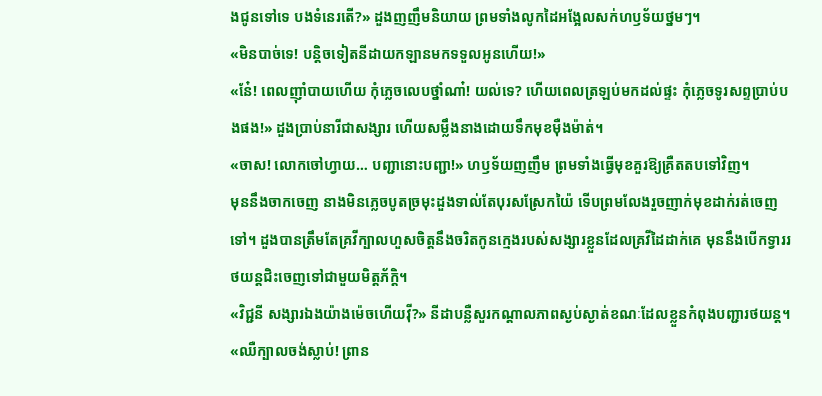ងជូនទៅទេ បងទំនេរតើ?» ដួងញញឹមនិយាយ ព្រមទាំងលូកដៃអង្អែលសក់ហឫទ័យថ្នមៗ។
«មិនបាច់ទេ! បន្តិចទៀតនីដាយកឡានមកទទួលអូនហើយ!»
«នែ៎! ពេលញ៉ាំបាយហើយ កុំភ្លេចលេបថ្នាំណា៎! យល់ទេ? ហើយពេលត្រឡប់មកដល់ផ្ទះ កុំភ្លេចទូរសព្ទប្រាប់បងផង!» ដួងប្រាប់នារីជាសង្សារ ហើយសម្លឹងនាងដោយទឹកមុខម៉ឺងម៉ាត់។
«ចាស! លោកចៅហ្វាយ… បញ្ជានោះបញ្ជា!» ហឫទ័យញញឹម ព្រមទាំងធ្វើមុខគួរឱ្យគ្រឺតតបទៅវិញ។
មុននឹងចាកចេញ នាងមិនភ្លេចបូតច្រមុះដួងទាល់តែបុរសស្រែកយ៉ៃ ទើបព្រមលែងរួចញាក់មុខដាក់រត់ចេញទៅ។ ដួងបានត្រឹមតែគ្រវីក្បាលហួសចិត្តនឹងចរិតកូនក្មេងរបស់សង្សារខ្លួនដែលគ្រវីដៃដាក់គេ មុននឹងបើកទ្វាររថយន្តជិះចេញទៅជាមួយមិត្តភ័ក្ដិ។
«វិជ្ជនី សង្សារឯងយ៉ាងម៉េចហើយវ៉ី?» នីដាបន្លឺសួរកណ្ដាលភាពស្ងប់ស្ងាត់ខណៈដែលខ្លួនកំពុងបញ្ជារថយន្ត។
«ឈឺក្បាលចង់ស្លាប់! ព្រាន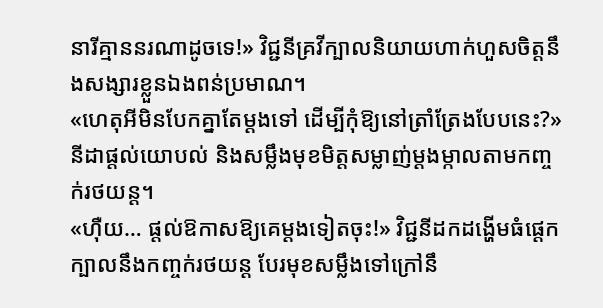នារីគ្មាននរណាដូចទេ!» វិជ្ជនីគ្រវីក្បាលនិយាយហាក់ហួសចិត្តនឹងសង្សារខ្លួនឯងពន់ប្រមាណ។
«ហេតុអីមិនបែកគ្នាតែម្ដងទៅ ដើម្បីកុំឱ្យនៅត្រាំត្រែងបែបនេះ?» នីដាផ្ដល់យោបល់ និងសម្លឹងមុខមិត្តសម្លាញ់ម្ដងម្កាលតាមកញ្ចក់រថយន្ត។
«ហ៊ឺយ… ផ្ដល់ឱកាសឱ្យគេម្ដងទៀតចុះ!» វិជ្ជនីដកដង្ហើមធំផ្ដេកក្បាលនឹងកញ្ចក់រថយន្ត បែរមុខសម្លឹងទៅក្រៅនឹ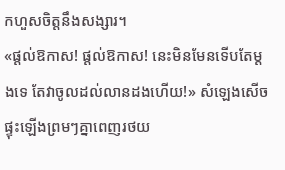កហួសចិត្តនឹងសង្សារ។
«ផ្ដល់ឱកាស! ផ្ដល់ឱកាស! នេះមិនមែនទើបតែម្ដងទេ តែវាចូលដល់លានដងហើយ!» សំឡេងសើចផ្ទុះឡើងព្រមៗគ្នាពេញរថយ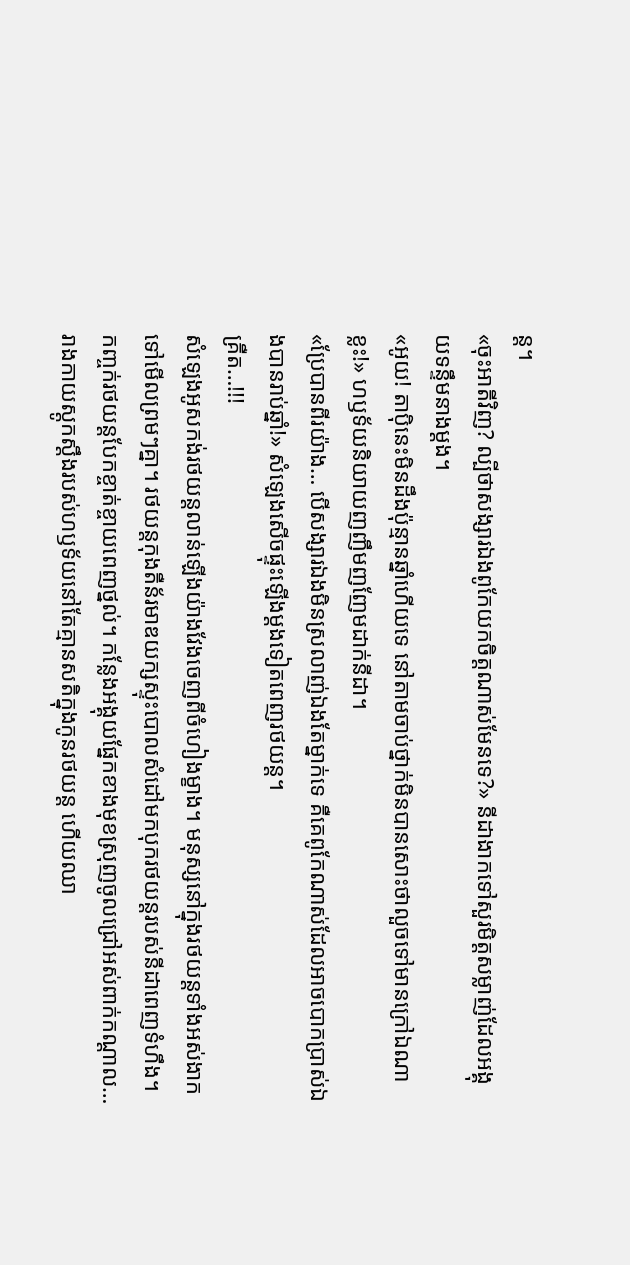ន្ត។
«ចុះអាតីវិញ? ល្បីថាសង្សារឯងពូកែយកចិត្តណាស់មែនទេ?» នីដាងាកទៅសួរមិត្តសម្លាញ់ដែលអង្គុយទន្ទឹមនាងម្ដង។
«អូយ! តាប៉ិនេះមិនដឹងប៉ុន្មានឆ្នាំហើយទេ នៅតាមចាប់ថ្នាក់មិនបានសោះថាលួចទៅមានក្រៅឯណាខ្លះ!» ហឫទ័យនិយាយញញឹមញញែមដាក់នីដា។
«ប្រែបានពីរយ៉ាង… បើសង្សារឯងមិនស្រលាញ់ឯងតែម្នាក់ទេ គឺគេពូកែណាស់ដែលអាចបោកប្រាស់ឯងបានរាប់ឆ្នាំ!» សំឡេងសើចផ្ទុះឡើងម្ដងទៀតពេញរថយន្ត។
គ្រឺត…!!!
សំឡេងអូសកង់រថយន្តលាន់ឡើងយ៉ាងវែងចេញពីចំហៀងម្ខាង។ មនុស្សនៅក្នុងរថយន្តទាំងអស់ងាកទៅមើលព្រមៗគ្នា។ រថយន្តកុងតឺន័រមាឌយក្សស្ទុះបោលសំដៅមកបុករថយន្តរបស់នីដាពេញទំហឹង។ កញ្ចក់រថយន្តបែកខ្ចាត់ខ្ចាយពេញថ្នល់។ កន្លែងអង្គុយផ្នែកខាងមុខស្រុញចូលជ្រៅអស់ពាក់កណ្ដាល… រាងកាយស្ដូកស្ដឹងរបស់ហឫទ័យនៅតែគ្មានសតិក្នុងកូនរថយន្ត ហើយឈា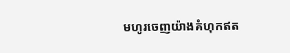មហូរចេញយ៉ាងគំហុកឥត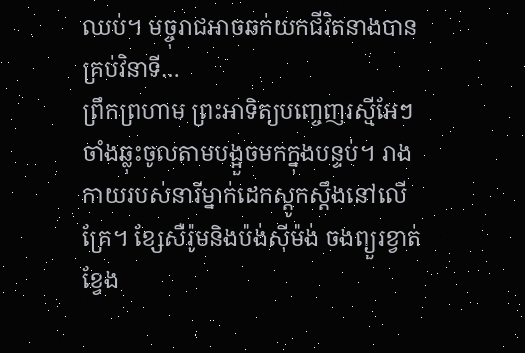ឈប់។ មច្ចុរាជអាចឆក់យកជីវិតនាងបានគ្រប់វិនាទី…
ព្រឹកព្រហាម ព្រះអាទិត្យបញ្ចេញរស្មីអែៗ ចាំងឆ្លុះចូលតាមបង្អួចមកក្នុងបន្ទប់។ រាងកាយរបស់នារីម្នាក់ដេកស្ដូកស្ដឹងនៅលើគ្រែ។ ខ្សែសឺរ៉ូមនិងប៉ង់ស៊ីម៉ង់ ចងព្យួរខ្វាត់ខ្វែង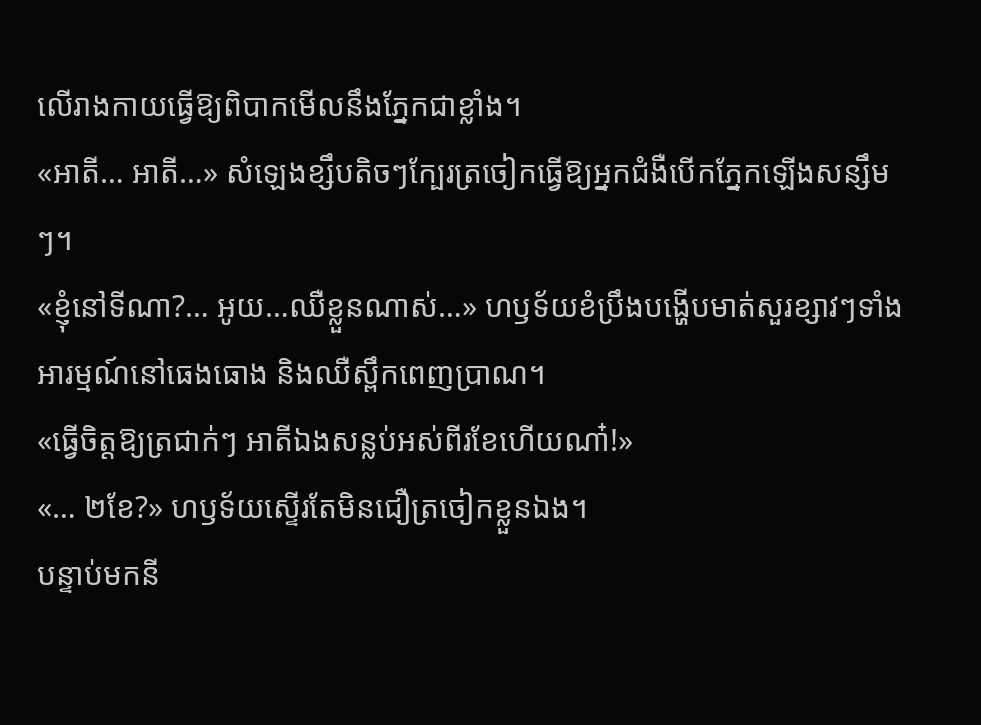លើរាងកាយធ្វើឱ្យពិបាកមើលនឹងភ្នែកជាខ្លាំង។
«អាតី… អាតី…» សំឡេងខ្សឹបតិចៗក្បែរត្រចៀកធ្វើឱ្យអ្នកជំងឺបើកភ្នែកឡើងសន្សឹមៗ។
«ខ្ញុំនៅទីណា?… អូយ…ឈឺខ្លួនណាស់…» ហឫទ័យខំប្រឹងបង្ហើបមាត់សួរខ្សាវៗទាំងអារម្មណ៍នៅធេងធោង និងឈឺស្ពឹកពេញប្រាណ។
«ធ្វើចិត្តឱ្យត្រជាក់ៗ អាតីឯងសន្លប់អស់ពីរខែហើយណា៎!»
«… ២ខែ?» ហឫទ័យស្ទើរតែមិនជឿត្រចៀកខ្លួនឯង។
បន្ទាប់មកនី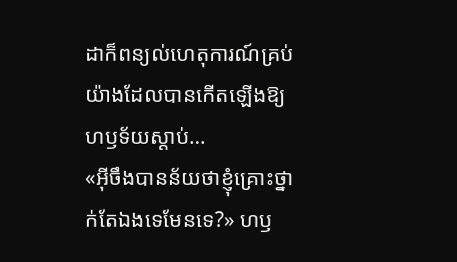ដាក៏ពន្យល់ហេតុការណ៍គ្រប់យ៉ាងដែលបានកើតឡើងឱ្យហឫទ័យស្ដាប់…
«អ៊ីចឹងបានន័យថាខ្ញុំគ្រោះថ្នាក់តែឯងទេមែនទេ?» ហឫ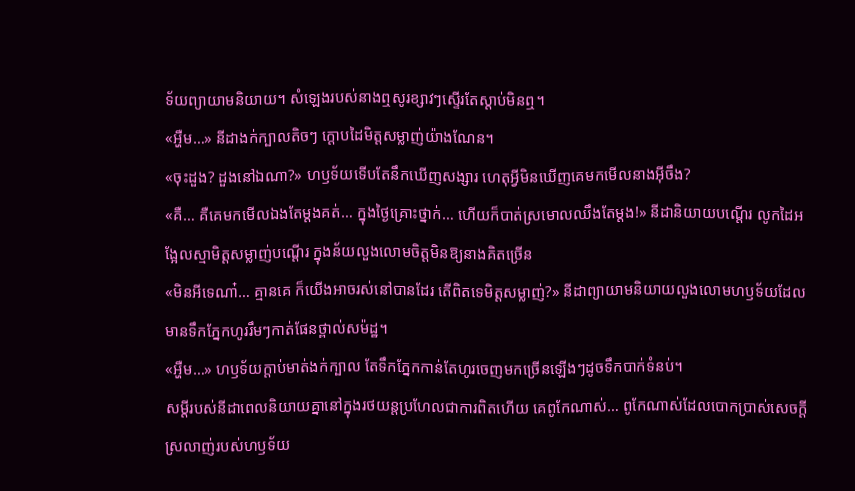ទ័យព្យាយាមនិយាយ។ សំឡេងរបស់នាងឮសូរខ្សាវៗស្ទើរតែស្ដាប់មិនឮ។
«អ្ហឺម…» នីដាងក់ក្បាលតិចៗ ក្ដោបដៃមិត្តសម្លាញ់យ៉ាងណែន។
«ចុះដួង? ដួងនៅឯណា?» ហឫទ័យទើបតែនឹកឃើញសង្សារ ហេតុអ្វីមិនឃើញគេមកមើលនាងអ៊ីចឹង?
«គឺ… គឺគេមកមើលឯងតែម្ដងគត់… ក្នុងថ្ងៃគ្រោះថ្នាក់… ហើយក៏បាត់ស្រមោលឈឹងតែម្ដង!» នីដានិយាយបណ្ដើរ លូកដៃអង្អែលស្មាមិត្តសម្លាញ់បណ្ដើរ ក្នុងន័យលួងលោមចិត្តមិនឱ្យនាងគិតច្រើន
«មិនអីទេណា៎… គ្មានគេ ក៏យើងអាចរស់នៅបានដែរ តើពិតទេមិត្តសម្លាញ់?» នីដាព្យាយាមនិយាយលួងលោមហឫទ័យដែលមានទឹកភ្នែកហូររឹមៗកាត់ផែនថ្ពាល់សម៉ដ្ឋ។
«អ្ហឺម…» ហឫទ័យក្ដាប់មាត់ងក់ក្បាល តែទឹកភ្នែកកាន់តែហូរចេញមកច្រើនឡើងៗដូចទឹកបាក់ទំនប់។
សម្ដីរបស់នីដាពេលនិយាយគ្នានៅក្នុងរថយន្តប្រហែលជាការពិតហើយ គេពូកែណាស់… ពូកែណាស់ដែលបោកប្រាស់សេចក្ដីស្រលាញ់របស់ហឫទ័យ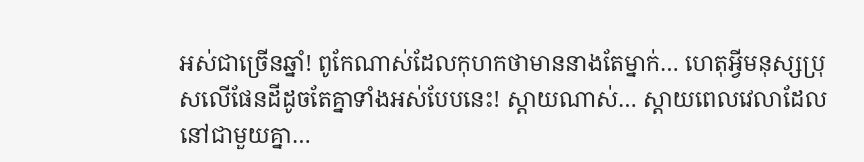អស់ជាច្រើនឆ្នាំ! ពូកែណាស់ដែលកុហកថាមាននាងតែម្នាក់… ហេតុអ្វីមនុស្សប្រុសលើផែនដីដូចតែគ្នាទាំងអស់បែបនេះ! ស្ដាយណាស់… ស្ដាយពេលវេលាដែលនៅជាមួយគ្នា…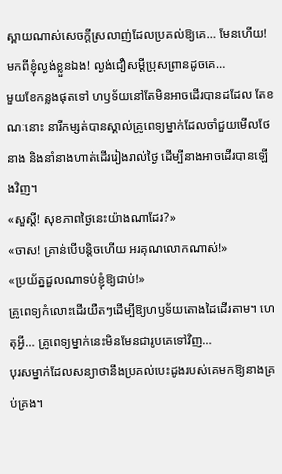ស្ពាយណាស់សេចក្ដីស្រលាញ់ដែលប្រគល់ឱ្យគេ… មែនហើយ! មកពីខ្ញុំល្ងង់ខ្លួនឯង! ល្ងង់ជឿសម្ដីប្រុសព្រានដូចគេ…
មួយខែកន្លងផុតទៅ ហឫទ័យនៅតែមិនអាចដើរបានដដែល តែខណៈនោះ នារីកម្សត់បានស្គាល់គ្រូពេទ្យម្នាក់ដែលចាំជួយមើលថែនាង និងនាំនាងហាត់ដើររៀងរាល់ថ្ងៃ ដើម្បីនាងអាចដើរបានឡើងវិញ។
«សួស្តី! សុខភាពថ្ងៃនេះយ៉ាងណាដែរ?»
«ចាស! គ្រាន់បើបន្តិចហើយ អរគុណលោកណាស់!»
«ប្រយ័ត្នដួលណាទប់ខ្ញុំឱ្យជាប់!»
គ្រូពេទ្យកំលោះដើរយឺតៗដើម្បីឱ្យហឫទ័យតោងដៃដើរតាម។ ហេតុអ្វី… គ្រូពេទ្យម្នាក់នេះមិនមែនជារូបគេទៅវិញ…
បុរសម្នាក់ដែលសន្យាថានឹងប្រគល់បេះដូងរបស់គេមកឱ្យនាងគ្រប់គ្រង។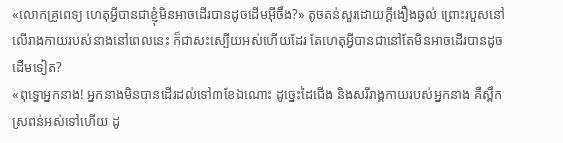«លោកគ្រូពេទ្យ ហេតុអ្វីបានជាខ្ញុំមិនអាចដើរបានដូចដើមអ៊ីចឹង?» តូចតន់សួរដោយក្ដីងឿងឆ្ងល់ ព្រោះរបួសនៅលើរាងកាយរបស់នាងនៅពេលនេះ ក៏ជាសះស្បើយអស់ហើយដែរ តែហេតុអ្វីបានជានៅតែមិនអាចដើរបានដូចដើមទៀត?
«ពុទ្ធោអ្នកនាង! អ្នកនាងមិនបានដើរដល់ទៅ៣ខែឯណោះ ដូច្នេះដៃជើង និងសរីរាង្គកាយរបស់អ្នកនាង គឺស្ពឹកស្រពន់អស់ទៅហើយ ដូ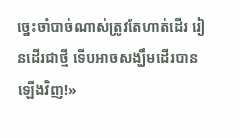ច្នេះចាំបាច់ណាស់ត្រូវតែហាត់ដើរ រៀនដើរជាថ្មី ទើបអាចសង្ឃឹមដើរបានឡើងវិញ!»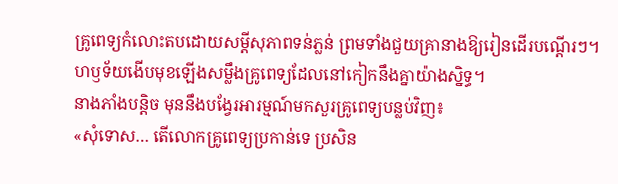គ្រូពេទ្យកំលោះតបដោយសម្ដីសុភាពទន់ភ្លន់ ព្រមទាំងជួយគ្រានាងឱ្យរៀនដើរបណ្ដើរៗ។
ហឫទ័យងើបមុខឡើងសម្លឹងគ្រូពេទ្យដែលនៅកៀកនឹងគ្នាយ៉ាងស្និទ្ធ។
នាងភាំងបន្តិច មុននឹងបង្វែរអារម្មណ៍មកសួរគ្រូពេទ្យបន្លប់វិញ៖
«សុំទោស… តើលោកគ្រូពេទ្យប្រកាន់ទេ ប្រសិន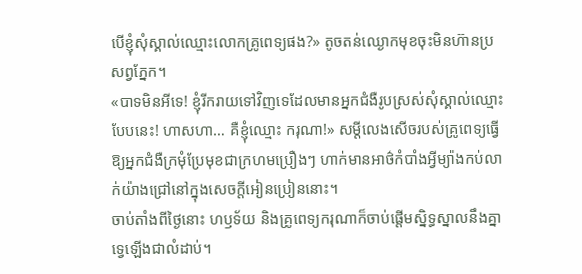បើខ្ញុំសុំស្គាល់ឈ្មោះលោកគ្រូពេទ្យផង?» តូចតន់ឈ្ងោកមុខចុះមិនហ៊ានប្រសព្វភ្នែក។
«បាទមិនអីទេ! ខ្ញុំរីករាយទៅវិញទេដែលមានអ្នកជំងឺរូបស្រស់សុំស្គាល់ឈ្មោះបែបនេះ! ហាសហា… គឺខ្ញុំឈ្មោះ ករុណា!» សម្ដីលេងសើចរបស់គ្រូពេទ្យធ្វើឱ្យអ្នកជំងឺក្រមុំប្រែមុខជាក្រហមប្រឿងៗ ហាក់មានអាថ៌កំបាំងអ្វីម្យ៉ាងកប់លាក់យ៉ាងជ្រៅនៅក្នុងសេចក្ដីអៀនប្រៀននោះ។
ចាប់តាំងពីថ្ងៃនោះ ហឫទ័យ និងគ្រូពេទ្យករុណាក៏ចាប់ផ្ដើមស្និទ្ធស្នាលនឹងគ្នាទ្វេឡើងជាលំដាប់។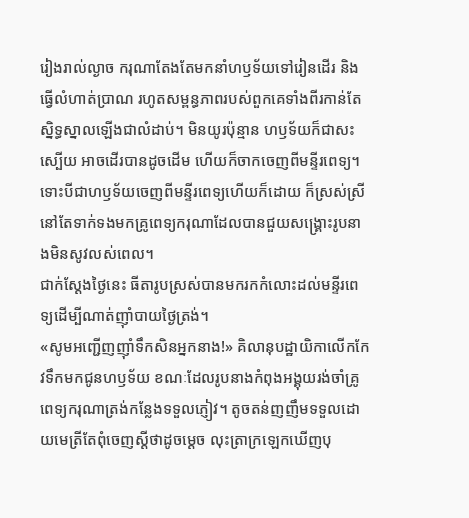រៀងរាល់ល្ងាច ករុណាតែងតែមកនាំហឫទ័យទៅរៀនដើរ និងធ្វើលំហាត់ប្រាណ រហូតសម្ពន្ធភាពរបស់ពួកគេទាំងពីរកាន់តែស្និទ្ធស្នាលឡើងជាលំដាប់។ មិនយូរប៉ុន្មាន ហឫទ័យក៏ជាសះស្បើយ អាចដើរបានដូចដើម ហើយក៏ចាកចេញពីមន្ទីរពេទ្យ។
ទោះបីជាហឫទ័យចេញពីមន្ទីរពេទ្យហើយក៏ដោយ ក៏ស្រស់ស្រីនៅតែទាក់ទងមកគ្រូពេទ្យករុណាដែលបានជួយសង្គ្រោះរូបនាងមិនសូវលស់ពេល។
ជាក់ស្ដែងថ្ងៃនេះ ធីតារូបស្រស់បានមករកកំលោះដល់មន្ទីរពេទ្យដើម្បីណាត់ញ៉ាំបាយថ្ងៃត្រង់។
«សូមអញ្ជើញញ៉ាំទឹកសិនអ្នកនាង!» គិលានុបដ្ឋាយិកាលើកកែវទឹកមកជូនហឫទ័យ ខណៈដែលរូបនាងកំពុងអង្គុយរង់ចាំគ្រូពេទ្យករុណាត្រង់កន្លែងទទួលភ្ញៀវ។ តូចតន់ញញឹមទទួលដោយមេត្រីតែពុំចេញស្ដីថាដូចម្ដេច លុះត្រាក្រឡេកឃើញបុ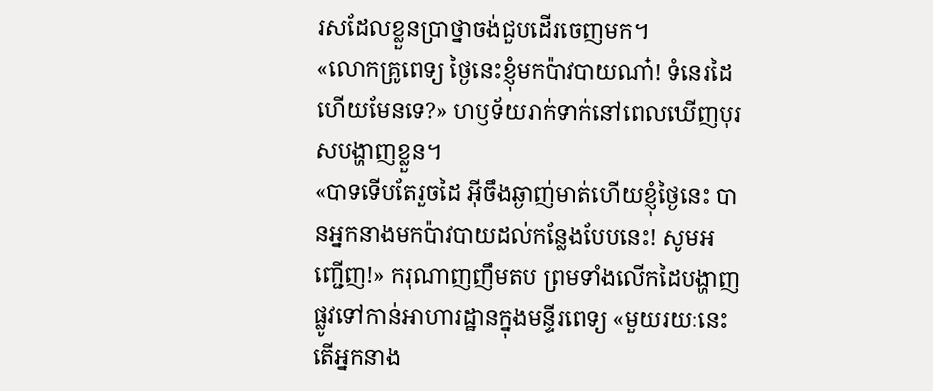រសដែលខ្លួនប្រាថ្នាចង់ជួបដើរចេញមក។
«លោកគ្រូពេទ្យ ថ្ងៃនេះខ្ញុំមកប៉ាវបាយណា៎! ទំនេរដៃហើយមែនទេ?» ហឫទ័យរាក់ទាក់នៅពេលឃើញបុរសបង្ហាញខ្លួន។
«បាទទើបតែរួចដៃ អ៊ីចឹងឆ្ងាញ់មាត់ហើយខ្ញុំថ្ងៃនេះ បានអ្នកនាងមកប៉ាវបាយដល់កន្លែងបែបនេះ! សូមអញ្ជើញ!» ករុណាញញឹមតប ព្រមទាំងលើកដៃបង្ហាញផ្លូវទៅកាន់អាហារដ្ឋានក្នុងមន្ទីរពេទ្យ «មួយរយៈនេះ តើអ្នកនាង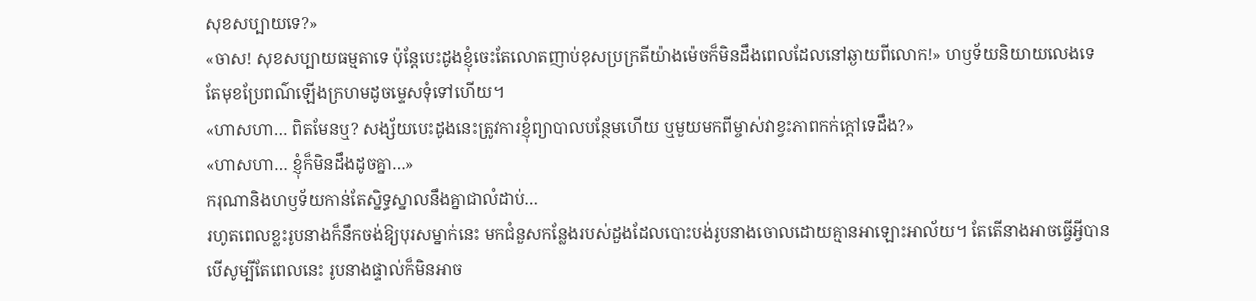សុខសប្បាយទេ?»
«ចាស! សុខសប្បាយធម្មតាទេ ប៉ុន្តែបេះដូងខ្ញុំចេះតែលោតញាប់ខុសប្រក្រតីយ៉ាងម៉េចក៏មិនដឹងពេលដែលនៅឆ្ងាយពីលោក!» ហឫទ័យនិយាយលេងទេ តែមុខប្រែពណ៌ឡើងក្រហមដូចម្ទេសទុំទៅហើយ។
«ហាសហា… ពិតមែនឬ? សង្ស័យបេះដូងនេះត្រូវការខ្ញុំព្យាបាលបន្ថែមហើយ ឬមួយមកពីម្ចាស់វាខ្វះភាពកក់ក្ដៅទេដឹង?»
«ហាសហា… ខ្ញុំក៏មិនដឹងដូចគ្នា…»
ករុណានិងហឫទ័យកាន់តែស្និទ្ធស្នាលនឹងគ្នាជាលំដាប់…
រហូតពេលខ្លះរូបនាងក៏នឹកចង់ឱ្យបុរសម្នាក់នេះ មកជំនួសកន្លែងរបស់ដួងដែលបោះបង់រូបនាងចោលដោយគ្មានអាឡោះអាល័យ។ តែតើនាងអាចធ្វើអ្វីបាន បើសូម្បីតែពេលនេះ រូបនាងផ្ទាល់ក៏មិនអាច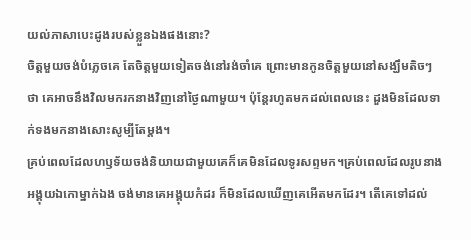យល់ភាសាបេះដូងរបស់ខ្លួនឯងផងនោះ?
ចិត្តមួយចង់បំភ្លេចគេ តែចិត្តមួយទៀតចង់នៅរង់ចាំគេ ព្រោះមានកូនចិត្តមួយនៅសង្ឃឹមតិចៗថា គេអាចនឹងវិលមករកនាងវិញនៅថ្ងៃណាមួយ។ ប៉ុន្តែរហូតមកដល់ពេលនេះ ដួងមិនដែលទាក់ទងមកនាងសោះសូម្បីតែម្ដង។
គ្រប់ពេលដែលហឫទ័យចង់និយាយជាមួយគេក៏គេមិនដែលទូរសព្ទមក។គ្រប់ពេលដែលរូបនាងអង្គុយឯកោម្នាក់ឯង ចង់មានគេអង្គុយកំដរ ក៏មិនដែលឃើញគេអើតមកដែរ។ តើគេទៅដល់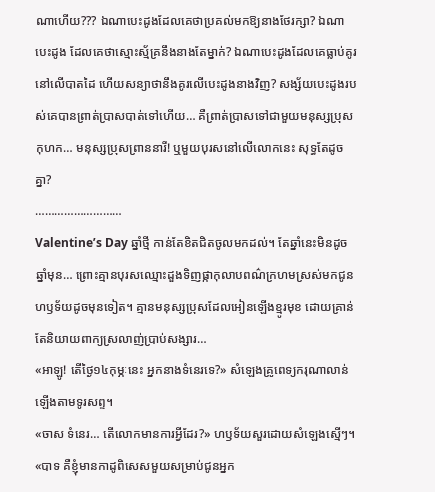ណាហើយ??? ឯណាបេះដូងដែលគេថាប្រគល់មកឱ្យនាងថែរក្សា? ឯណាបេះដូង ដែលគេថាស្មោះស្ម័គ្រនឹងនាងតែម្នាក់? ឯណាបេះដូងដែលគេធ្លាប់គូរនៅលើបាតដៃ ហើយសន្យាថានឹងគូរលើបេះដូងនាងវិញ? សង្ស័យបេះដូងរបស់គេបានព្រាត់ប្រាសបាត់ទៅហើយ… គឺព្រាត់ប្រាសទៅជាមួយមនុស្សប្រុសកុហក… មនុស្សប្រុសព្រាននារី! ឬមួយបុរសនៅលើលោកនេះ សុទ្ធតែដូចគ្នា?
………………………
Valentine’s Day ឆ្នាំថ្មី កាន់តែខិតជិតចូលមកដល់។ តែឆ្នាំនេះមិនដូចឆ្នាំមុន… ព្រោះគ្មានបុរសឈ្មោះដួងទិញផ្កាកុលាបពណ៌ក្រហមស្រស់មកជូនហឫទ័យដូចមុនទៀត។ គ្មានមនុស្សប្រុសដែលអៀនឡើងខ្មូរមុខ ដោយគ្រាន់តែនិយាយពាក្យស្រលាញ់ប្រាប់សង្សារ…
«អាឡូ! តើថ្ងៃ១៤កុម្ភៈនេះ អ្នកនាងទំនេរទេ?» សំឡេងគ្រូពេទ្យករុណាលាន់ឡើងតាមទូរសព្ទ។
«ចាស ទំនេរ… តើលោកមានការអ្វីដែរ?» ហឫទ័យសួរដោយសំឡេងស្មើៗ។
«បាទ គឺខ្ញុំមានកាដូពិសេសមួយសម្រាប់ជូនអ្នក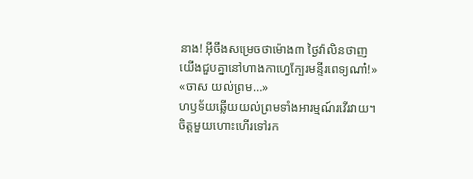នាង! អ៊ីចឹងសម្រេចថាម៉ោង៣ ថ្ងៃវ៉ាលិនថាញ យើងជួបគ្នានៅហាងកាហ្វេក្បែរមន្ទីរពេទ្យណា៎!»
«ចាស យល់ព្រម…»
ហឫទ័យឆ្លើយយល់ព្រមទាំងអារម្មណ៍រវើរវាយ។ ចិត្តមួយហោះហើរទៅរក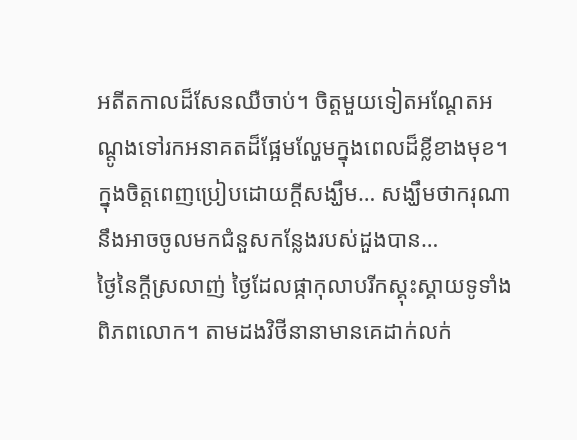អតីតកាលដ៏សែនឈឺចាប់។ ចិត្តមួយទៀតអណ្ដែតអណ្ដូងទៅរកអនាគតដ៏ផ្អែមល្ហែមក្នុងពេលដ៏ខ្លីខាងមុខ។ ក្នុងចិត្តពេញប្រៀបដោយក្ដីសង្ឃឹម… សង្ឃឹមថាករុណានឹងអាចចូលមកជំនួសកន្លែងរបស់ដួងបាន…
ថ្ងៃនៃក្ដីស្រលាញ់ ថ្ងៃដែលផ្កាកុលាបរីកស្គុះស្គាយទូទាំងពិភពលោក។ តាមដងវិថីនានាមានគេដាក់លក់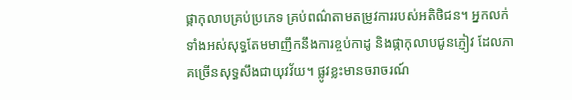ផ្កាកុលាបគ្រប់ប្រភេទ គ្រប់ពណ៌តាមតម្រូវការរបស់អតិថិជន។ អ្នកលក់ទាំងអស់សុទ្ធតែមមាញឹកនឹងការខ្ចប់កាដូ និងផ្កាកុលាបជូនភ្ញៀវ ដែលភាគច្រើនសុទ្ធសឹងជាយុវវ័យ។ ផ្លូវខ្លះមានចរាចរណ៍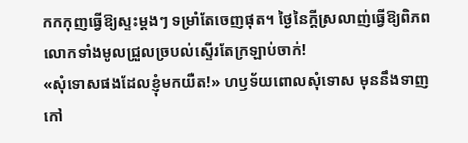កកកុញធ្វើឱ្យស្ទះម្ដងៗ ទម្រាំតែចេញផុត។ ថ្ងៃនៃក្ដីស្រលាញ់ធ្វើឱ្យពិភពលោកទាំងមូលជ្រួលច្របល់ស្ទើរតែក្រឡាប់ចាក់!
«សុំទោសផងដែលខ្ញុំមកយឺត!» ហឫទ័យពោលសុំទោស មុននឹងទាញកៅ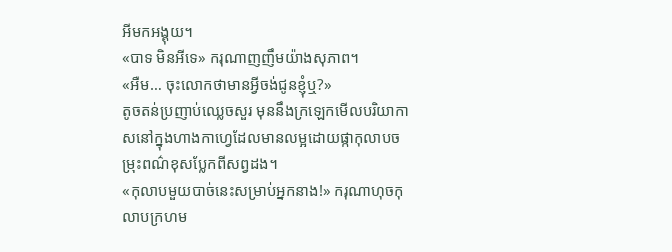អីមកអង្គុយ។
«បាទ មិនអីទេ» ករុណាញញឹមយ៉ាងសុភាព។
«អឺម… ចុះលោកថាមានអ្វីចង់ជូនខ្ញុំឬ?»
តូចតន់ប្រញាប់ឈ្លេចសួរ មុននឹងក្រឡេកមើលបរិយាកាសនៅក្នុងហាងកាហ្វេដែលមានលម្អដោយផ្កាកុលាបចម្រុះពណ៌ខុសប្លែកពីសព្វដង។
«កុលាបមួយបាច់នេះសម្រាប់អ្នកនាង!» ករុណាហុចកុលាបក្រហម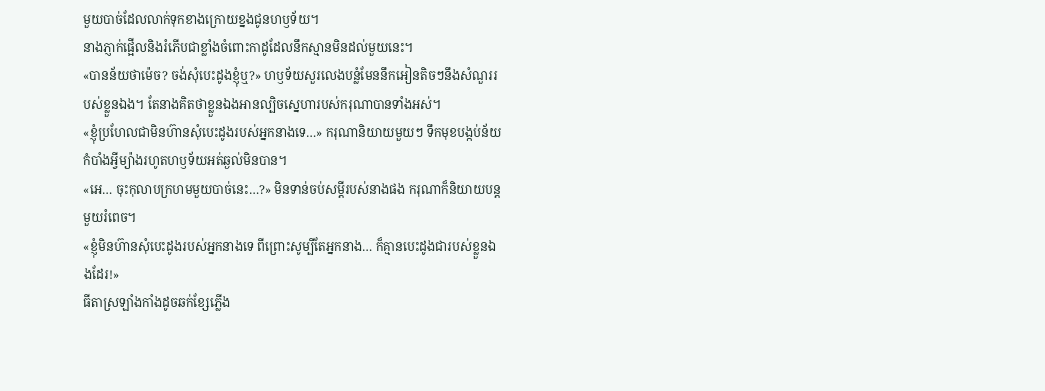មួយបាច់ដែលលាក់ទុកខាងក្រោយខ្នងជូនហឫទ័យ។
នាងភ្ញាក់ផ្អើលនិងរំភើបជាខ្លាំងចំពោះកាដូដែលនឹកស្មានមិនដល់មួយនេះ។
«បានន័យថាម៉េច? ចង់សុំបេះដូងខ្ញុំឬ?» ហឫទ័យសួរលេងបន្លំមែននឹកអៀនតិចៗនឹងសំណួររបស់ខ្លួនឯង។ តែនាងគិតថាខ្លួនឯងអានល្បិចស្នេហារបស់ករុណាបានទាំងអស់។
«ខ្ញុំប្រហែលជាមិនហ៊ានសុំបេះដូងរបស់អ្នកនាងទេ…» ករុណានិយាយមួយៗ ទឹកមុខបង្កប់ន័យកំបាំងអ្វីម្យ៉ាងរហូតហឫទ័យអត់ឆ្ងល់មិនបាន។
«អេ… ចុះកុលាបក្រហមមួយបាច់នេះ…?» មិនទាន់ចប់សម្ដីរបស់នាងផង ករុណាក៏និយាយបន្តមួយរំពេច។
«ខ្ញុំមិនហ៊ានសុំបេះដូងរបស់អ្នកនាងទេ ពីព្រោះសូម្បីតែអ្នកនាង… ក៏គ្មានបេះដូងជារបស់ខ្លួនឯងដែរ!»
ធីតាស្រឡាំងកាំងដូចឆក់ខ្សែភ្លើង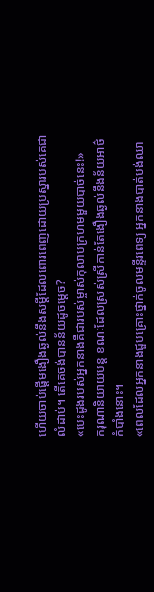ហើយចាប់ផ្ដើមងឿងឆ្ងល់នឹងសម្ដីដែលពោរពេញដោយប្រស្នារបស់គេជាលំដាប់។ តើគេចង់បានន័យដូចម្ដេច?
«បេះដូងរបស់អ្នកនាងគឺជារបស់ម្ចាស់កុលាបក្រហមមួយបាច់នេះ!»
ករុណានិយាយបន្ត ខណៈដែលស្រស់ស្រីកាន់តែងឿងឆ្ងល់នឹងន័យអាថ៌កំបាំងនោះ។
«ពេលដែលអ្នកនាងជួបគ្រោះថ្នាក់ចូលមន្ទីរពេទ្យ អ្នកនាងបាត់បង់ឈា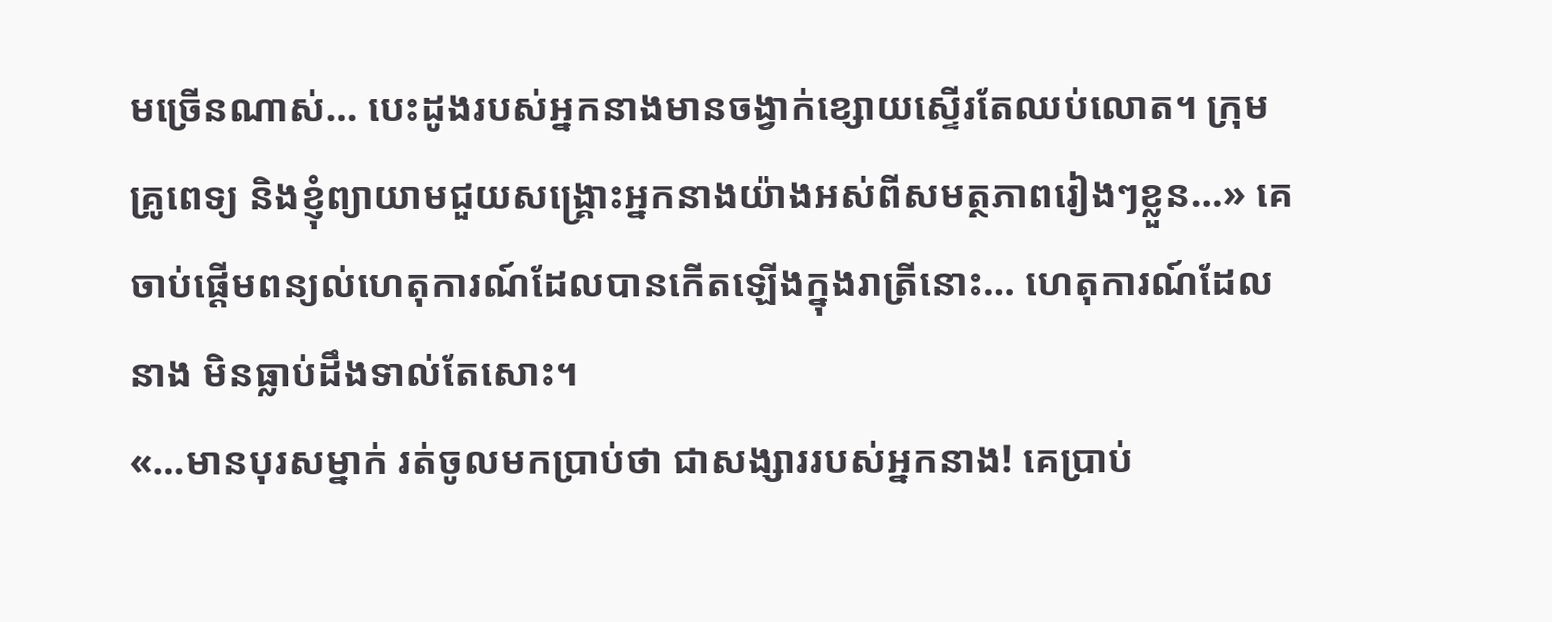មច្រើនណាស់… បេះដូងរបស់អ្នកនាងមានចង្វាក់ខ្សោយស្ទើរតែឈប់លោត។ ក្រុមគ្រូពេទ្យ និងខ្ញុំព្យាយាមជួយសង្គ្រោះអ្នកនាងយ៉ាងអស់ពីសមត្ថភាពរៀងៗខ្លួន…» គេចាប់ផ្ដើមពន្យល់ហេតុការណ៍ដែលបានកើតឡើងក្នុងរាត្រីនោះ… ហេតុការណ៍ដែលនាង មិនធ្លាប់ដឹងទាល់តែសោះ។
«…មានបុរសម្នាក់ រត់ចូលមកប្រាប់ថា ជាសង្សាររបស់អ្នកនាង! គេប្រាប់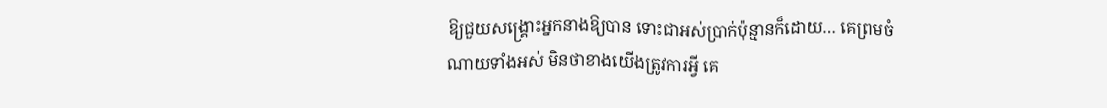ឱ្យជួយសង្គ្រោះអ្នកនាងឱ្យបាន ទោះជាអស់ប្រាក់ប៉ុន្មានក៏ដោយ… គេព្រមចំណាយទាំងអស់ មិនថាខាងយើងត្រូវការអ្វី គេ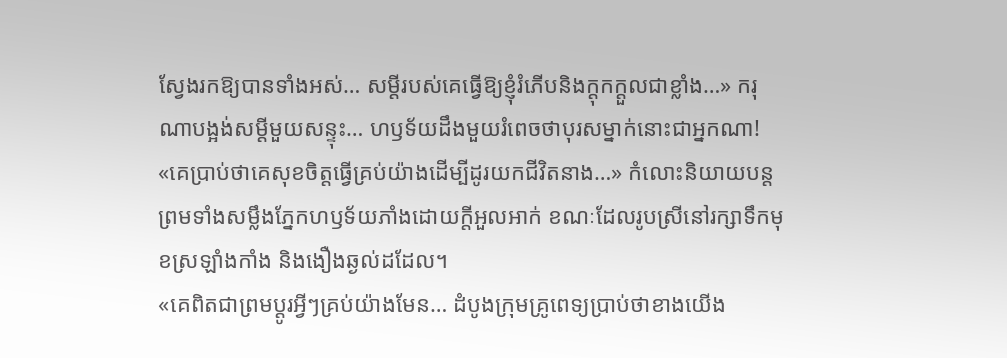ស្វែងរកឱ្យបានទាំងអស់… សម្ដីរបស់គេធ្វើឱ្យខ្ញុំរំភើបនិងក្ដុកក្ដួលជាខ្លាំង…» ករុណាបង្អង់សម្ដីមួយសន្ទុះ… ហឫទ័យដឹងមួយរំពេចថាបុរសម្នាក់នោះជាអ្នកណា!
«គេប្រាប់ថាគេសុខចិត្តធ្វើគ្រប់យ៉ាងដើម្បីដូរយកជីវិតនាង…» កំលោះនិយាយបន្តព្រមទាំងសម្លឹងភ្នែកហឫទ័យភាំងដោយក្តីអួលអាក់ ខណៈដែលរូបស្រីនៅរក្សាទឹកមុខស្រឡាំងកាំង និងងឿងឆ្ងល់ដដែល។
«គេពិតជាព្រមប្ដូរអ្វីៗគ្រប់យ៉ាងមែន… ដំបូងក្រុមគ្រូពេទ្យប្រាប់ថាខាងយើង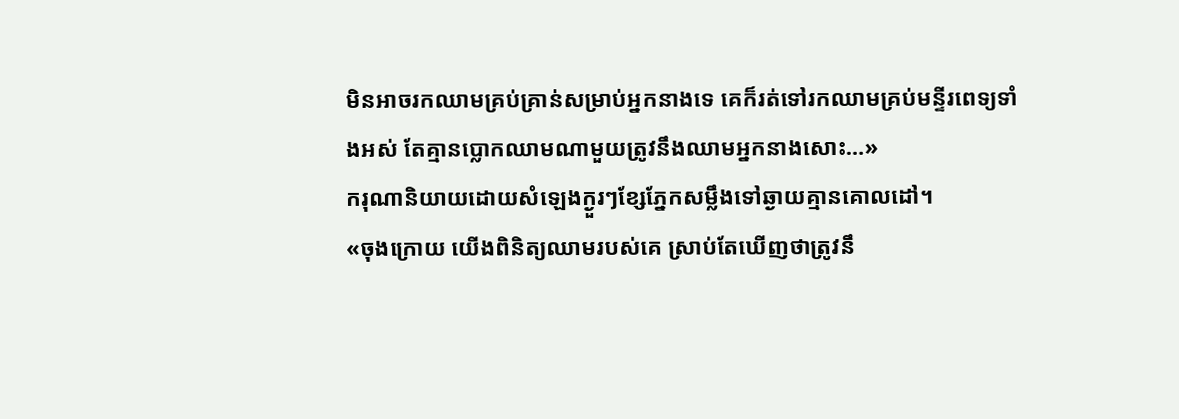មិនអាចរកឈាមគ្រប់គ្រាន់សម្រាប់អ្នកនាងទេ គេក៏រត់ទៅរកឈាមគ្រប់មន្ទីរពេទ្យទាំងអស់ តែគ្មានប្លោកឈាមណាមួយត្រូវនឹងឈាមអ្នកនាងសោះ…»
ករុណានិយាយដោយសំឡេងក្ងួរៗខ្សែភ្នែកសម្លឹងទៅឆ្ងាយគ្មានគោលដៅ។
«ចុងក្រោយ យើងពិនិត្យឈាមរបស់គេ ស្រាប់តែឃើញថាត្រូវនឹ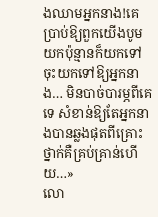ងឈាមអ្នកនាង!គេប្រាប់ឱ្យពួកយើងបូមយកប៉ុន្មានក៏យកទៅចុះយកទៅឱ្យអ្នកនាង… មិនបាច់បារម្ភពីគេទេ សំខាន់ឱ្យតែអ្នកនាងបានឆ្លងផុតពីគ្រោះថ្នាក់គឺគ្រប់គ្រាន់ហើយ…»
លោ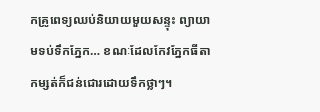កគ្រូពេទ្យឈប់និយាយមួយសន្ទុះ ព្យាយាមទប់ទឹកភ្នែក… ខណៈដែលកែវភ្នែកធីតាកម្សត់ក៏ជន់ជោរដោយទឹកថ្លាៗ។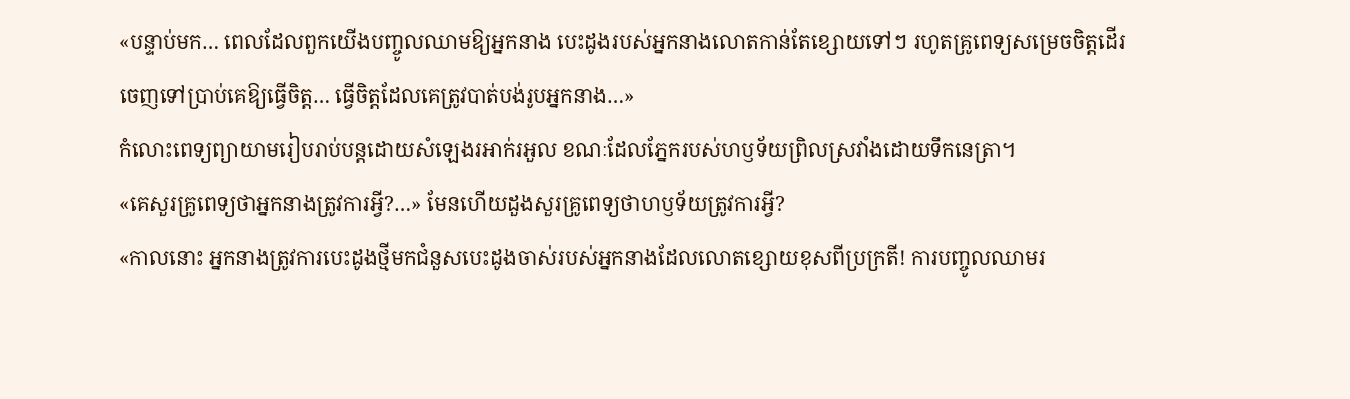«បន្ទាប់មក… ពេលដែលពួកយើងបញ្ចូលឈាមឱ្យអ្នកនាង បេះដូងរបស់អ្នកនាងលោតកាន់តែខ្សោយទៅៗ រហូតគ្រូពេទ្យសម្រេចចិត្តដើរចេញទៅប្រាប់គេឱ្យធ្វើចិត្ត… ធ្វើចិត្តដែលគេត្រូវបាត់បង់រូបអ្នកនាង…»
កំលោះពេទ្យព្យាយាមរៀបរាប់បន្តដោយសំឡេងរអាក់រអួល ខណៈដែលភ្នែករបស់ហឫទ័យព្រិលស្រវាំងដោយទឹកនេត្រា។
«គេសួរគ្រូពេទ្យថាអ្នកនាងត្រូវការអ្វី?…» មែនហើយដួងសួរគ្រូពេទ្យថាហឫទ័យត្រូវការអ្វី?
«កាលនោះ អ្នកនាងត្រូវការបេះដូងថ្មីមកជំនួសបេះដូងចាស់របស់អ្នកនាងដែលលោតខ្សោយខុសពីប្រក្រតី! ការបញ្ចូលឈាមរ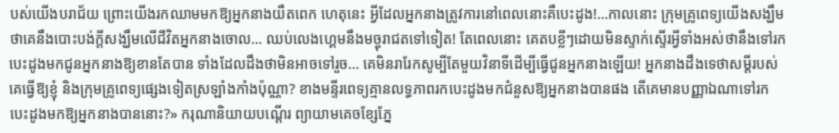បស់យើងបរាជ័យ ព្រោះយើងរកឈាមមកឱ្យអ្នកនាងយឺតពេក ហេតុនេះ អ្វីដែលអ្នកនាងត្រូវការនៅពេលនោះគឺបេះដូង!…កាលនោះ ក្រុមគ្រូពេទ្យយើងសង្ឃឹមថាគេនឹងបោះបង់ក្ដីសង្ឃឹមលើជីវិតអ្នកនាងចោល… ឈប់លេងហ្គេមនឹងមច្ចុរាជតទៅទៀត! តែពេលនោះ គេតបខ្លីៗដោយមិនស្ទាក់ស្ទើរអ្វីទាំងអស់ថានឹងទៅរកបេះដូងមកជូនអ្នកនាងឱ្យខានតែបាន ទាំងដែលដឹងថាមិនអាចទៅរួច… គេមិនរារែកសូម្បីតែមួយវិនាទីដើម្បីធ្វើជូនអ្នកនាងឡើយ! អ្នកនាងដឹងទេថាសម្ដីរបស់គេធ្វើឱ្យខ្ញុំ និងក្រុមគ្រូពេទ្យផ្សេងទៀតស្រឡាំងកាំងប៉ុណ្ណា? ខាងមន្ទីរពេទ្យគ្មានលទ្ធភាពរកបេះដូងមកជំនួសឱ្យអ្នកនាងបានផង តើគេមានបញ្ញាឯណាទៅរកបេះដូងមកឱ្យអ្នកនាងបាននោះ?» ករុណានិយាយបណ្ដើរ ព្យាយាមគេចខ្សែភ្នែ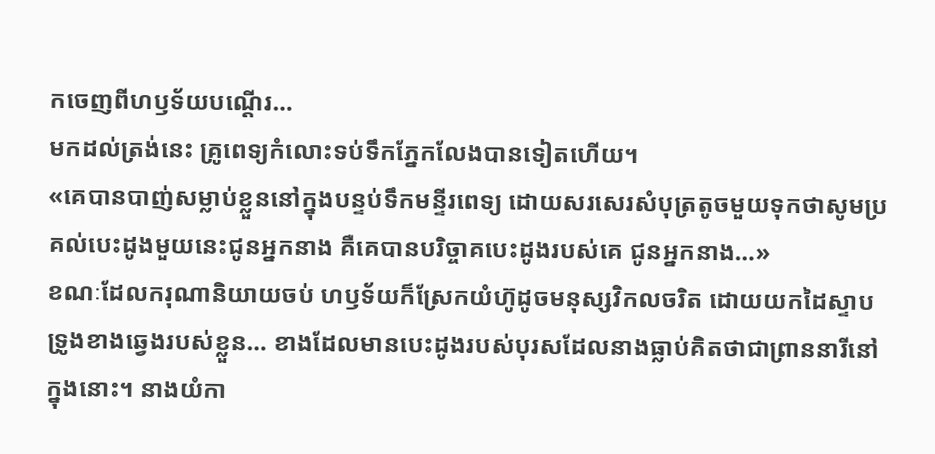កចេញពីហឫទ័យបណ្ដើរ…
មកដល់ត្រង់នេះ គ្រូពេទ្យកំលោះទប់ទឹកភ្នែកលែងបានទៀតហើយ។
«គេបានបាញ់សម្លាប់ខ្លួននៅក្នុងបន្ទប់ទឹកមន្ទីរពេទ្យ ដោយសរសេរសំបុត្រតូចមួយទុកថាសូមប្រគល់បេះដូងមួយនេះជូនអ្នកនាង គឺគេបានបរិច្ចាគបេះដូងរបស់គេ ជូនអ្នកនាង…»
ខណៈដែលករុណានិយាយចប់ ហឫទ័យក៏ស្រែកយំហ៊ូដូចមនុស្សវិកលចរិត ដោយយកដៃស្ទាបទ្រូងខាងឆ្វេងរបស់ខ្លួន… ខាងដែលមានបេះដូងរបស់បុរសដែលនាងធ្លាប់គិតថាជាព្រាននារីនៅក្នុងនោះ។ នាងយំកា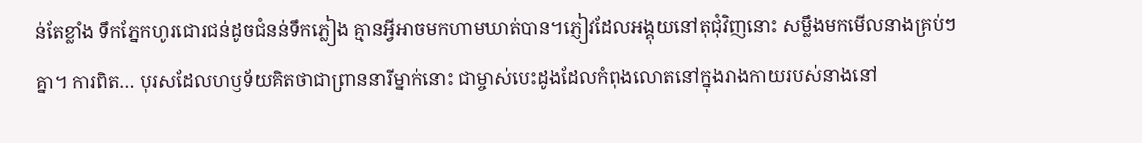ន់តែខ្លាំង ទឹកភ្នែកហូរជោរជន់ដូចជំនន់ទឹកភ្លៀង គ្មានអ្វីអាចមកហាមឃាត់បាន។ភ្ញៀវដែលអង្គុយនៅតុជុំវិញនោះ សម្លឹងមកមើលនាងគ្រប់ៗគ្នា។ ការពិត… បុរសដែលហឫទ័យគិតថាជាព្រាននារីម្នាក់នោះ ជាម្ចាស់បេះដូងដែលកំពុងលោតនៅក្នុងរាងកាយរបស់នាងនៅ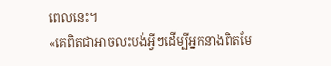ពេលនេះ។
«គេពិតជាអាចលះបង់អ្វីៗដើម្បីអ្នកនាងពិតមែ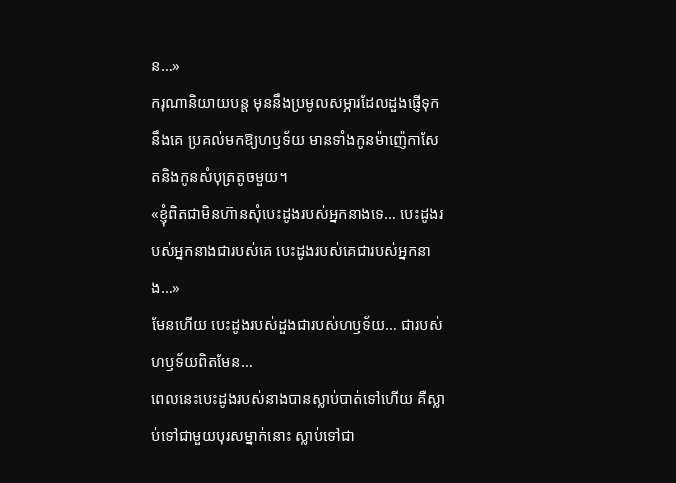ន…»
ករុណានិយាយបន្ត មុននឹងប្រមូលសម្ភារដែលដួងផ្ញើទុកនឹងគេ ប្រគល់មកឱ្យហឫទ័យ មានទាំងកូនម៉ាញ៉េកាសែតនិងកូនសំបុត្រតូចមួយ។
«ខ្ញុំពិតជាមិនហ៊ានសុំបេះដូងរបស់អ្នកនាងទេ… បេះដូងរបស់អ្នកនាងជារបស់គេ បេះដូងរបស់គេជារបស់អ្នកនាង…»
មែនហើយ បេះដូងរបស់ដួងជារបស់ហឫទ័យ… ជារបស់ហឫទ័យពិតមែន…
ពេលនេះបេះដូងរបស់នាងបានស្លាប់បាត់ទៅហើយ គឺស្លាប់ទៅជាមួយបុរសម្នាក់នោះ ស្លាប់ទៅជា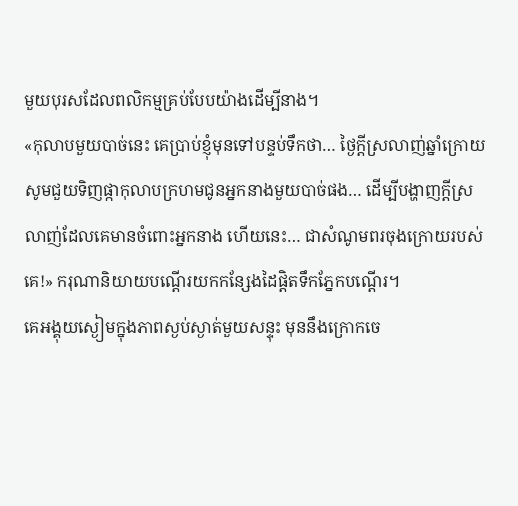មួយបុរសដែលពលិកម្មគ្រប់បែបយ៉ាងដើម្បីនាង។
«កុលាបមួយបាច់នេះ គេប្រាប់ខ្ញុំមុនទៅបន្ទប់ទឹកថា… ថ្ងៃក្ដីស្រលាញ់ឆ្នាំក្រោយ សូមជួយទិញផ្កាកុលាបក្រហមជូនអ្នកនាងមួយបាច់ផង… ដើម្បីបង្ហាញក្ដីស្រលាញ់ដែលគេមានចំពោះអ្នកនាង ហើយនេះ… ជាសំណូមពរចុងក្រោយរបស់គេ!» ករុណានិយាយបណ្ដើរយកកន្សែងដៃផ្ដិតទឹកភ្នែកបណ្ដើរ។
គេអង្គុយស្ងៀមក្នុងភាពស្ងប់ស្ងាត់មួយសន្ទុះ មុននឹងក្រោកចេ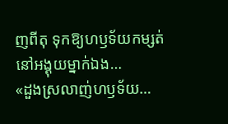ញពីតុ ទុកឱ្យហឫទ័យកម្សត់នៅអង្គុយម្នាក់ឯង…
«ដួងស្រលាញ់ហឫទ័យ…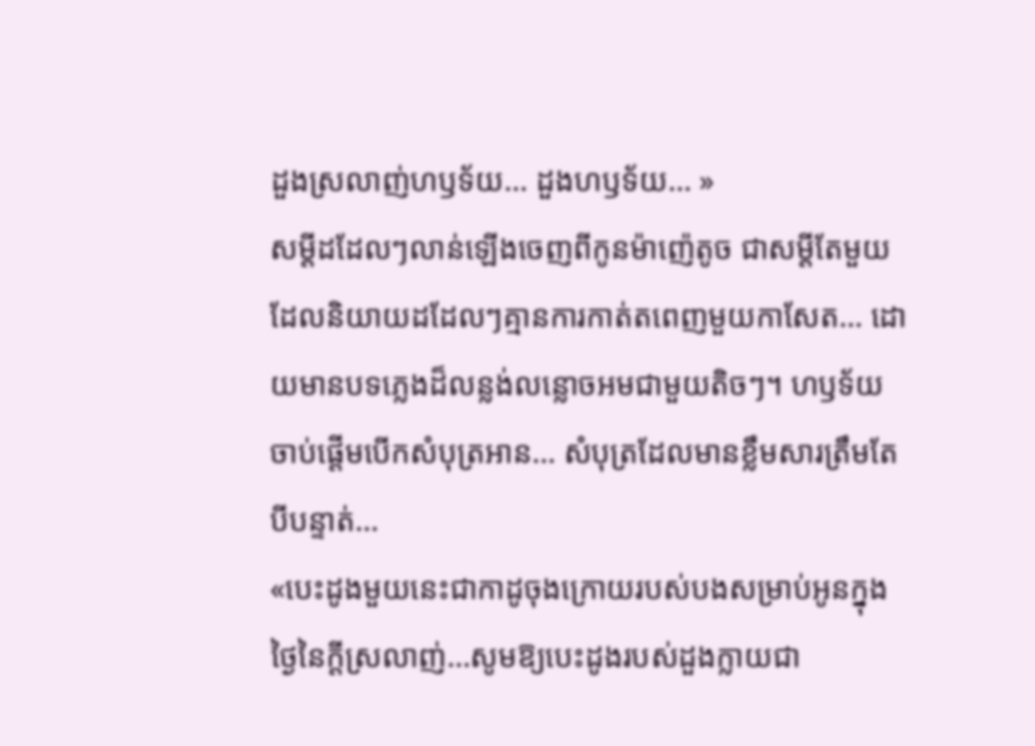ដួងស្រលាញ់ហឫទ័យ… ដួងហឫទ័យ… »
សម្ដីដដែលៗលាន់ឡើងចេញពីកូនម៉ាញ៉េតូច ជាសម្ដីតែមួយដែលនិយាយដដែលៗគ្មានការកាត់តពេញមួយកាសែត… ដោយមានបទភ្លេងដ៏លន្លង់លន្លោចអមជាមួយតិចៗ។ ហឫទ័យចាប់ផ្ដើមបើកសំបុត្រអាន… សំបុត្រដែលមានខ្លឹមសារត្រឹមតែបីបន្ទាត់…
«បេះដូងមួយនេះជាកាដូចុងក្រោយរបស់បងសម្រាប់អូនក្នុងថ្ងៃនៃក្ដីស្រលាញ់…សូមឱ្យបេះដូងរបស់ដួងក្លាយជា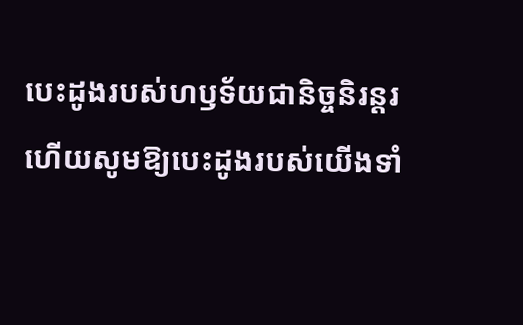បេះដូងរបស់ហឫទ័យជានិច្ចនិរន្តរហើយសូមឱ្យបេះដូងរបស់យើងទាំ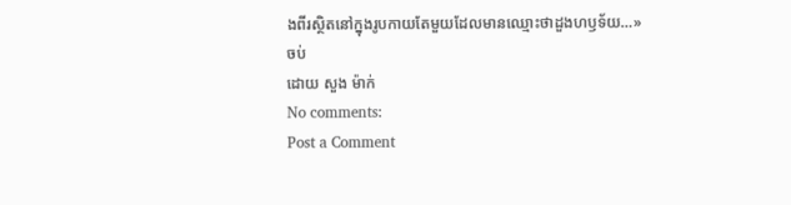ងពីរស្ថិតនៅក្នុងរូបកាយតែមួយដែលមានឈ្មោះថាដួងហឫទ័យ…»
ចប់
ដោយ សួង ម៉ាក់
No comments:
Post a Comment